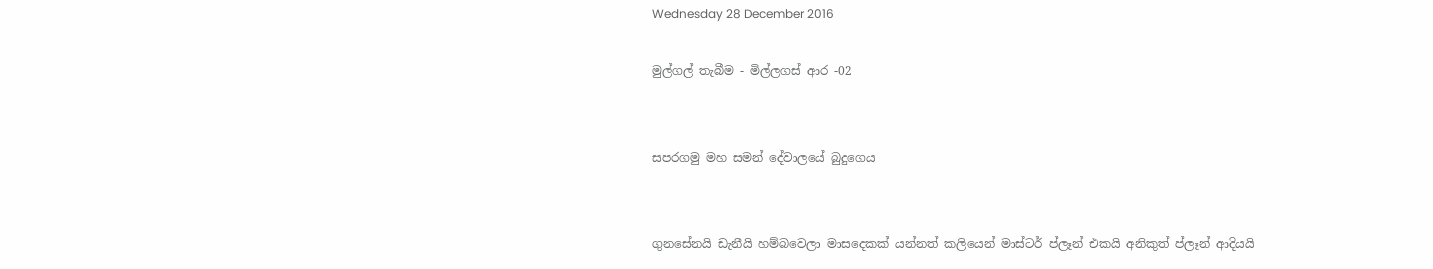Wednesday 28 December 2016

මුල්ගල් තැබීම - මිල්ලගස් ආර -02


සපරගමු මහ සමන් දේවාලයේ බුදුගෙය


ගුනසේනයි ඩැනීයි හම්බවෙලා මාසදෙකක් යන්නත් කලියෙන් මාස්ටර් ප්ලෑන් එකයි අනිකුත් ප්ලෑන් ආදියයි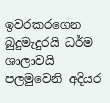ඉවරකරගෙන බුදුමැදුරයි ධර්ම ශාලාවයි පලමුවෙනි අදියර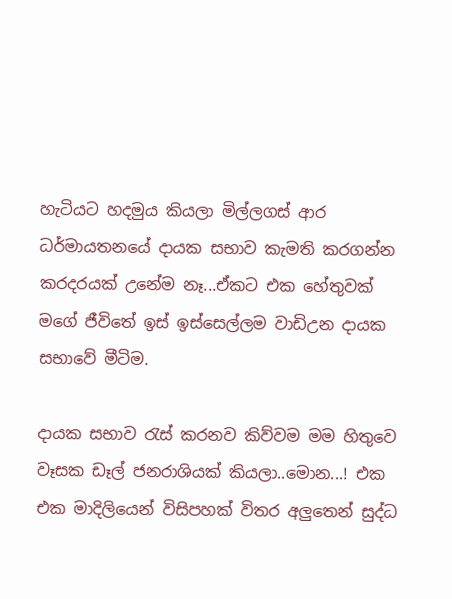හැටියට හදමුය කියලා මිල්ලගස් ආර ධර්මායතනයේ දායක සභාව කැමති කරගන්න කරදරයක් උනේම නෑ...ඒකට එක හේතුවක් මගේ ජීවිතේ ඉස් ඉස්සෙල්ලම වාඩිඋන දායක සභාවේ මීටිම.

දායක සභාව රැස් කරනව කිව්වම මම හිතුවෙ වෑසක ඩෑල් ජනරාශියක් කියලා..මොන...! එක එක මාදිලියෙන් විසිපහක් විතර අලුතෙන් සුද්ධ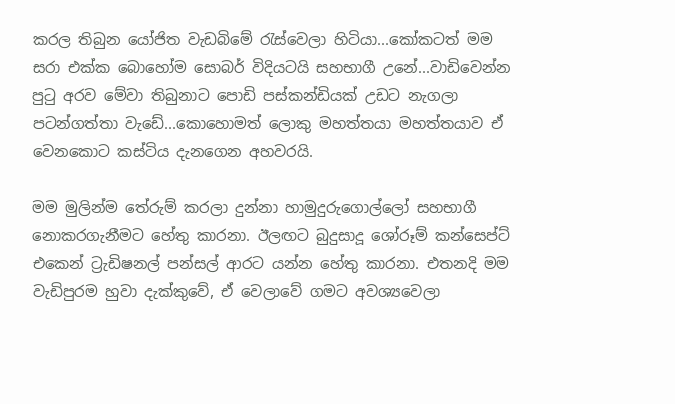කරල තිබුන යෝජිත වැඩබිමේ රැස්වෙලා හිටියා...කෝකටත් මම සරා එක්ක බොහෝම සොබර් විදියටයි සහභාගී උනේ...වාඩිවෙන්න පුටු අරව මේවා තිබුනාට පොඩි පස්කන්ඩියක් උඩට නැගලා පටන්ගත්තා වැඩේ...කොහොමත් ලොකු මහත්තයා මහත්තයාව ඒ වෙනකොට කස්ටිය දැනගෙන අහවරයි.

මම මුලින්ම තේරුම් කරලා දුන්නා හාමුදුරුගොල්ලෝ සහභාගී නොකරගැනීමට හේතු කාරනා. ඊලඟට බුදුසාදූ ශෝරූම් කන්සෙප්ට් එකෙන් ට්‍රැඩිෂනල් පන්සල් ආරට යන්න හේතු කාරනා. එතනදි මම වැඩිපුරම හුවා දැක්කුවේ, ඒ වෙලාවේ ගමට අවශ්‍යවෙලා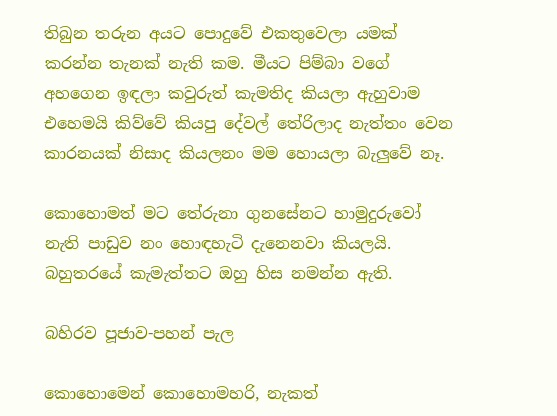තිබුන තරුන අයට පොදුවේ එකතුවෙලා යමක් කරන්න තැනක් නැති කම. මීයට පිම්බා වගේ අහගෙන ඉඳලා කවුරුත් කැමතිද කියලා ඇහුවාම එහෙමයි කිව්වේ කියපු දේවල් තේරිලාද නැත්තං වෙන කාරනයක් නිසාද කියලනං මම හොයලා බැලුවේ නෑ.

කොහොමත් මට තේරුනා ගුනසේනට හාමුදුරුවෝ නැති පාඩුව නං හොඳහැටි දැනෙනවා කියලයි. බහුතරයේ කැමැත්තට ඔහු හිස නමන්න ඇති.

බහිරව පූජාව-පහන් පැල

කොහොමෙන් කොහොමහරි, නැකත්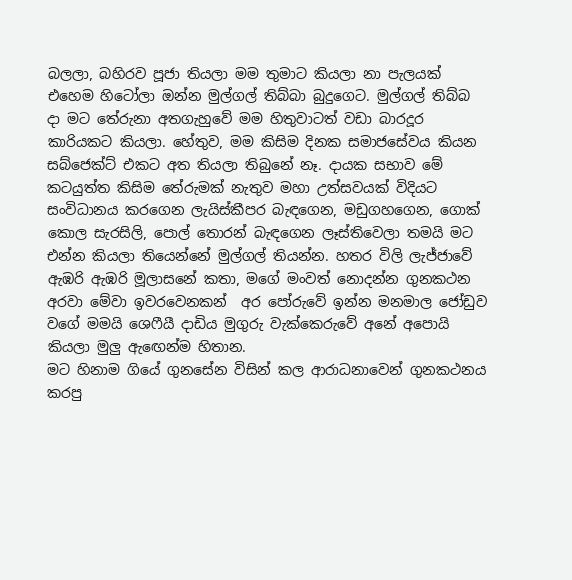බලලා, බහිරව පූජා තියලා මම තුමාට කියලා නා පැලයක් එහෙම හිටෝලා ඔන්න මුල්ගල් තිබ්බා බුදුගෙට. මුල්ගල් තිබ්බ දා මට තේරුනා අතගැහුවේ මම හිතුවාටත් වඩා බාරදූර කාරියකට කියලා. හේතුව, මම කිසිම දිනක සමාජසේවය කියන සබ්ජෙක්ට් එකට අත තියලා තිබුනේ නෑ. දායක සභාව මේ කටයුත්ත කිසිම තේරුමක් නැතුව මහා උත්සවයක් විදියට සංවිධානය කරගෙන ලැයිස්කීපර බැඳගෙන, මඩුගහගෙන, ගොක් කොල සැරසිලි, පොල් තොරන් බැඳගෙන ලෑස්තිවෙලා තමයි මට එන්න කියලා තියෙන්නේ මුල්ගල් තියන්න. හතර විලි ලැජ්ජාවේ ඇඹරි ඇඹරි මූලාසනේ කතා, මගේ මංවත් නොදන්න ගුනකථන අරවා මේවා ඉවරවෙනකන්  අර පෝරුවේ ඉන්න මනමාල ජෝඩුව වගේ මමයි ශෙෆීයී දාඩිය මුගුරු වැක්කෙරුවේ අනේ අපොයි කියලා මුලු ඇඟෙන්ම හිතාන.
මට හිනාම ගියේ ගුනසේන විසින් කල ආරාධනාවෙන් ගුනකථනය කරපු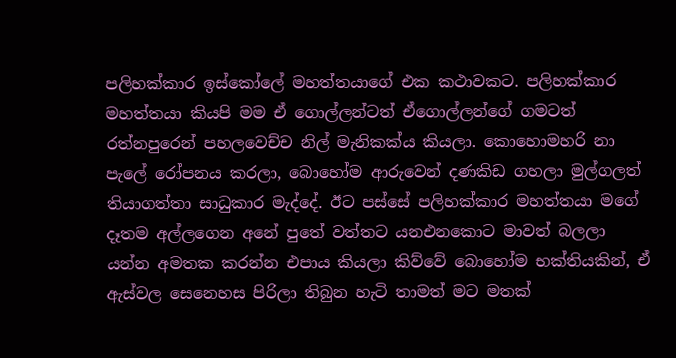පලිහක්කාර ඉස්කෝලේ මහත්තයාගේ එක කථාවකට. පලිහක්කාර මහත්තයා කියපි මම ඒ ගොල්ලන්ටත් ඒගොල්ලන්ගේ ගමටත් රත්නපුරෙන් පහලවෙච්ච නිල් මැනිකක්ය කියලා. කොහොමහරි නා පැලේ රෝපනය කරලා, බොහෝම ආරුවෙන් දණකිඩ ගහලා මුල්ගලත් තියාගත්තා සාධුකාර මැද්දේ. ඊට පස්සේ පලිහක්කාර මහත්තයා මගේ දෑතම අල්ලගෙන අනේ පුතේ වත්තට යනඑනකොට මාවත් බලලා යන්න අමතක කරන්න එපාය කියලා කිව්වේ බොහෝම භක්තියකින්, ඒ ඇස්වල සෙනෙහස පිරිලා තිබුන හැටි තාමත් මට මතක්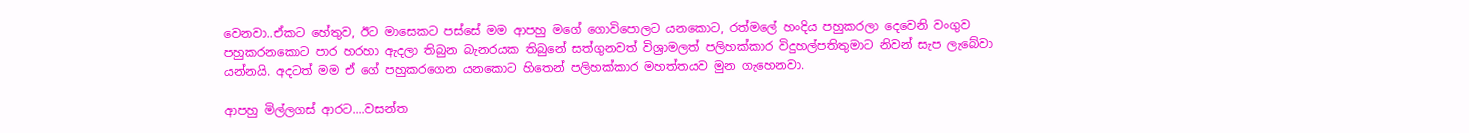වෙනවා..ඒකට හේතුව, ඊට මාසෙකට පස්සේ මම ආපහු මගේ ගොවිපොලට යනකොට, රත්මලේ හංදිය පහුකරලා දෙවෙනි වංගුව පහුකරනකොට පාර හරහා ඇදලා තිබුන බැනරයක තිබුනේ සත්ගුනවත් විශ්‍රාමලත් පලිහක්කාර විදුහල්පතිතුමාට නිවන් සැප ලැබේවා යන්නයි. අදටත් මම ඒ ගේ පහුකරගෙන යනකොට හිතෙන් පලිහක්කාර මහත්තයව මුන ගැහෙනවා.

ආපහු මිල්ලගස් ආරට....වසන්ත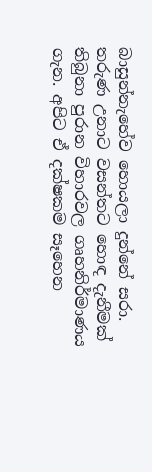බාසුන්නැහේව හොයලා දුන්නේ සරා. තරුණ උනාට වසන්තට හොඳ දැනීමක් තිබුනා පුරාන විහාරවල ගෘහනිර්මාණය ගැන. අපිට ඒ දක්ෂකම සෑහෙන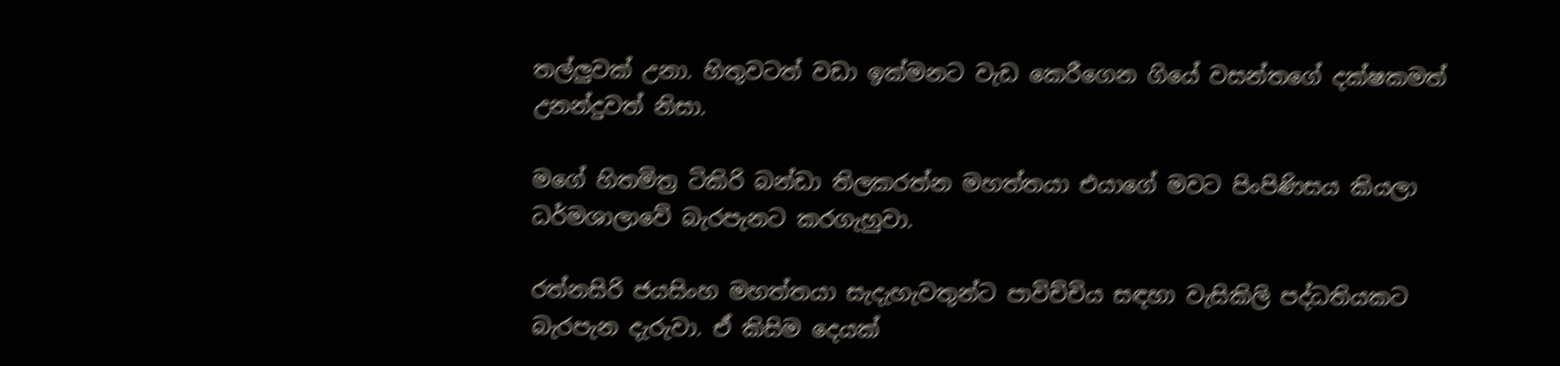තල්ලුවක් උනා. හිතුවටත් වඩා ඉක්මනට වැඩ කෙරීගෙන ගියේ වසන්තගේ දක්ෂකමත් උනන්දුවත් නිසා.

මගේ හිතමිත්‍ර ටිකිරි බන්ඩා තිලකරත්න මහත්තයා එයාගේ මවට පිංපිණිසය කියලා ධර්මශාලාවේ බැරපැනට කරගැහුවා.

රත්නසිරි ජයසිංහ මහත්තයා සැදැහැවතුන්ට පාවිච්චිය සඳහා වැසිකිලි පද්ධතියකට බැරපැන දැරුවා. ඒ කිසිම දෙයක්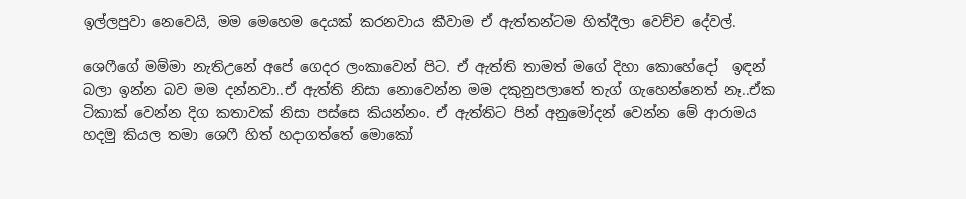ඉල්ලපුවා නෙවෙයි, මම මෙහෙම දෙයක් කරනවාය කීවාම ඒ ඇත්තන්ටම හිත්දීලා වෙච්ච දේවල්.

ශෙෆීගේ මම්මා නැතිඋනේ අපේ ගෙදර ලංකාවෙන් පිට. ඒ ඇත්ති තාමත් මගේ දිහා කොහේදෝ  ඉඳන් බලා ඉන්න බව මම දන්නවා..ඒ ඇත්ති නිසා නොවෙන්න මම දකුනුපලාතේ තැග් ගැහෙන්නෙත් නෑ..ඒක ටිකාක් වෙන්න දිග කතාවක් නිසා පස්සෙ කියන්නං. ඒ ඇත්තිට පින් අනුමෝදන් වෙන්න මේ ආරාමය හදමු කියල තමා ශෙෆී හිත් හදාගත්තේ මොකෝ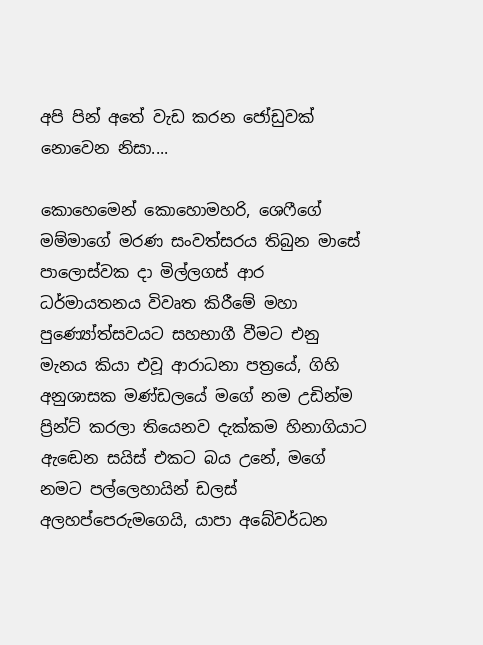අපි පින් අතේ වැඩ කරන ජෝඩුවක් නොවෙන නිසා....

කොහෙමෙන් කොහොමහරි, ශෙෆීගේ මම්මාගේ මරණ සංවත්සරය තිබුන මාසේ පාලොස්වක දා මිල්ලගස් ආර ධර්මායතනය විවෘත කිරීමේ මහා පුණ්‍යෝත්සවයට සහභාගී වීමට එනු මැනය කියා එවූ ආරාධනා පත්‍රයේ, ගිහි අනුශාසක මණ්ඩලයේ මගේ නම උඩින්ම ප්‍රින්ට් කරලා තියෙනව දැක්කම හිනාගියාට ඇඬෙන සයිස් එකට බය උනේ, මගේ නමට පල්ලෙහායින් ඩලස් අලහප්පෙරුමගෙයි, යාපා අබේවර්ධන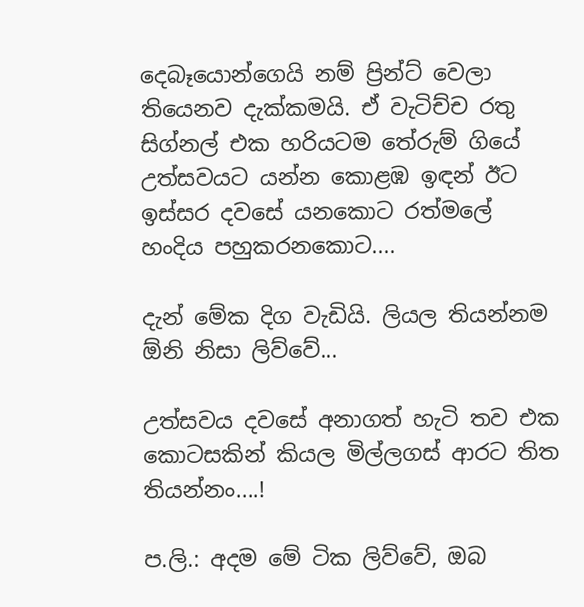දෙබෑයොන්ගෙයි නම් ප්‍රින්ට් වෙලා තියෙනව දැක්කමයි. ඒ වැටිච්ච රතු සිග්නල් එක හරියටම තේරුම් ගියේ උත්සවයට යන්න කොළඹ ඉඳන් ඊට ඉස්සර දවසේ යනකොට රත්මලේ හංදිය පහුකරනකොට....

දැන් මේක දිග වැඩියි. ලියල තියන්නම ඕනි නිසා ලිව්වේ...

උත්සවය දවසේ අනාගත් හැටි තව එක කොටසකින් කියල මිල්ලගස් ආරට තිත තියන්නං....!

ප.ලි.: අදම මේ ටික ලිව්වේ, ඔබ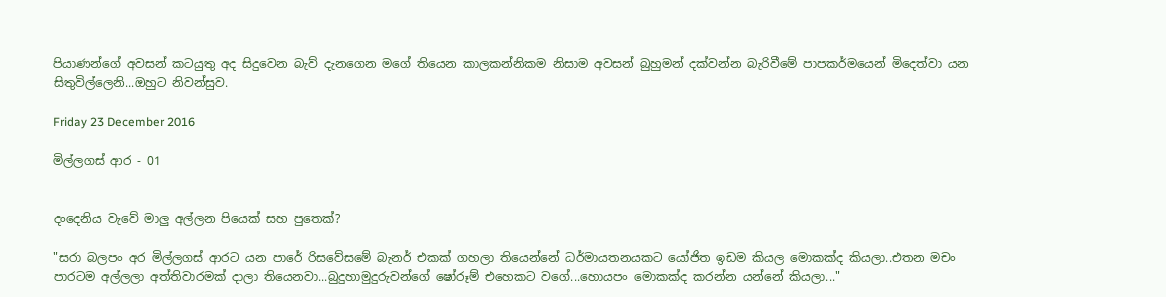පියාණන්ගේ අවසන් කටයුතු අද සිදුවෙන බැව් දැනගෙන මගේ තියෙන කාලකන්නිකම නිසාම අවසන් බුහුමන් දක්වන්න බැරිවීමේ පාපකර්මයෙන් මිදෙත්වා යන සිතුවිල්ලෙනි...ඔහුට නිවන්සුව.

Friday 23 December 2016

මිල්ලගස් ආර - 01


දංදෙනිය වැවේ මාලු අල්ලන පියෙක් සහ පුතෙක්?

"සරා බලපං අර මිල්ලගස් ආරට යන පාරේ රිසවේසමේ බැනර් එකක් ගහලා තියෙන්නේ ධර්මායතනයකට යෝජිත ඉඩම කියල මොකක්ද කියලා..එතන මචං පාරටම අල්ලලා අත්තිවාරමක් දාලා තියෙනවා...බුදුහාමුදුරුවන්ගේ ෂෝරූම් එහෙකට වගේ...හොයපං මොකක්ද කරන්න යන්නේ කියලා..."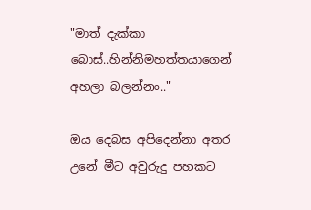"මාත් දැක්කා බොස්..හින්නිමහත්තයාගෙන් අහලා බලන්නං.."

ඔය දෙබස අපිදෙන්නා අතර උනේ මීට අවුරුදු පහකට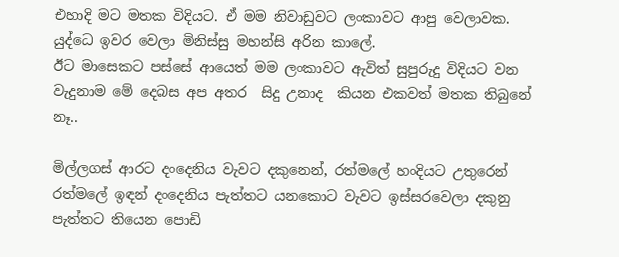එහාදි මට මතක විදියට. ඒ මම නිවාඩුවට ලංකාවට ආපු වෙලාවක. යුද්ධෙ ඉවර වෙලා මිනිස්සු මහන්සි අරින කාලේ.
ඊට මාසෙකට පස්සේ ආයෙත් මම ලංකාවට ඇවිත් සුපුරුදු විදියට වන වැදුනාම මේ දෙබස අප අතර  සිදු උනාද  කියන එකවත් මතක තිබුනේ නෑ..

මිල්ලගස් ආරට දංදෙනිය වැවට දකුනෙන්, රත්මලේ හංදියට උතුරෙන් රත්මලේ ඉඳන් දංදෙනිය පැත්තට යනකොට වැවට ඉස්සරවෙලා දකුනු පැත්තට තියෙන පොඩි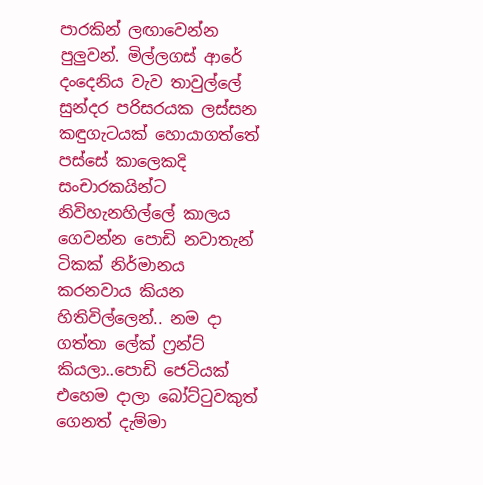පාරකින් ලඟාවෙන්න පුලුවන්. මිල්ලගස් ආරේ දංදෙනිය වැව තාවුල්ලේ සුන්දර පරිසරයක ලස්සන කඳුගැටයක් හොයාගත්තේ පස්සේ කාලෙකදි සංචාරකයින්ට නිවිහැනහිල්ලේ කාලය ගෙවන්න පොඩි නවාතැන් ටිකක් නිර්මානය කරනවාය කියන හිතිවිල්ලෙන්.. නම දා ගත්තා ලේක් ෆ්‍රන්ට් කියලා..පොඩි ජෙටියක් එහෙම දාලා බෝට්ටුවකුත් ගෙනත් දැම්මා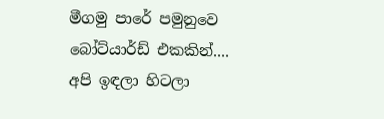මීගමු පාරේ පමුනුවෙ බෝට්යාර්ඩ් එකකින්.... අපි ඉඳලා හිටලා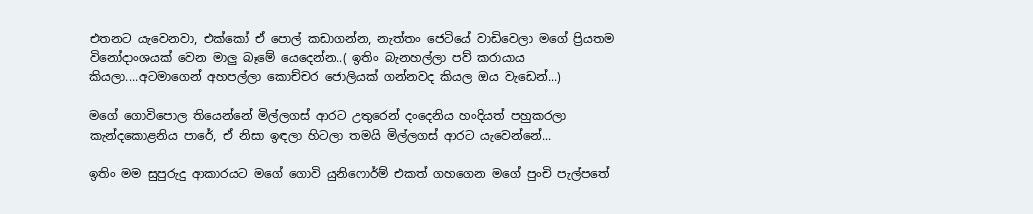එතනට යැවෙනවා, එක්කෝ ඒ පොල් කඩාගන්න, නැත්තං ජෙටියේ වාඩිවෙලා මගේ ප්‍රියතම විනෝදාංශයක් වෙන මාලු බෑමේ යෙදෙන්න..( ඉතිං බැනහල්ලා පව් කරායාය කියලා....අටමාගෙන් අහපල්ලා කොච්චර ජොලියක් ගන්නවද කියල ඔය වැඩෙන්...)

මගේ ගොවිපොල තියෙන්නේ මිල්ලගස් ආරට උතුරෙන් දංදෙනිය හංදියත් පහුකරලා කැන්දකොළනිය පාරේ, ඒ නිසා ඉඳලා හිටලා තමයි මිල්ලගස් ආරට යැවෙන්නේ...

ඉතිං මම සුපුරුදු ආකාරයට මගේ ගොවි යුනිෆොර්ම් එකත් ගහගෙන මගේ පුංචි පැල්පතේ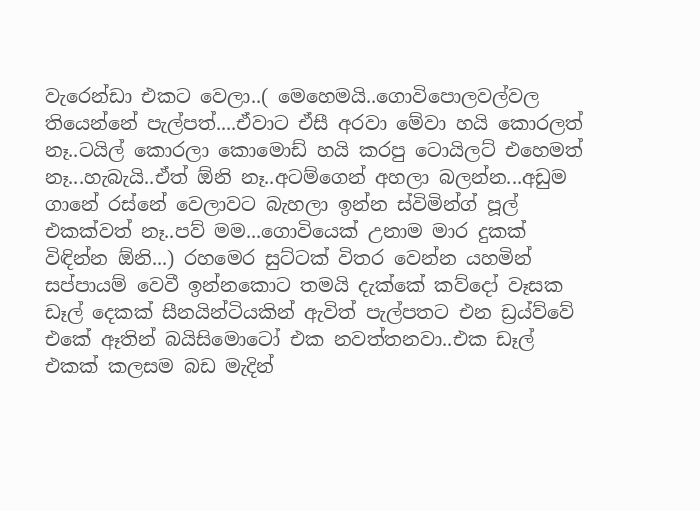වැරෙන්ඩා එකට වෙලා..( මෙහෙමයි..ගොවිපොලවල්වල තියෙන්නේ පැල්පත්....ඒවාට ඒසී අරවා මේවා හයි කොරලත් නෑ..ටයිල් කොරලා කොමොඩ් හයි කරපු ටොයිලට් එහෙමත් නෑ...හැබැයි..ඒත් ඕනි නෑ..අටම්ගෙන් අහලා බලන්න...අඩුම ගානේ රස්නේ වෙලාවට බැහලා ඉන්න ස්විමින්ග් පූල් එකක්වත් නෑ..පව් මම...ගොවියෙක් උනාම මාර දුකක් විඳින්න ඕනි...) රහමෙර සුට්ටක් විතර වෙන්න යහමින් සප්පායම් වෙවී ඉන්නකොට තමයි දැක්කේ කව්දෝ වෑසක ඩෑල් දෙකක් සීනයින්ටියකින් ඇවිත් පැල්පතට එන ඩ්‍රය්ව්වේ එකේ ඈතින් බයිසිමොටෝ එක නවත්තනවා..එක ඩෑල් එකක් කලසම බඩ මැදින්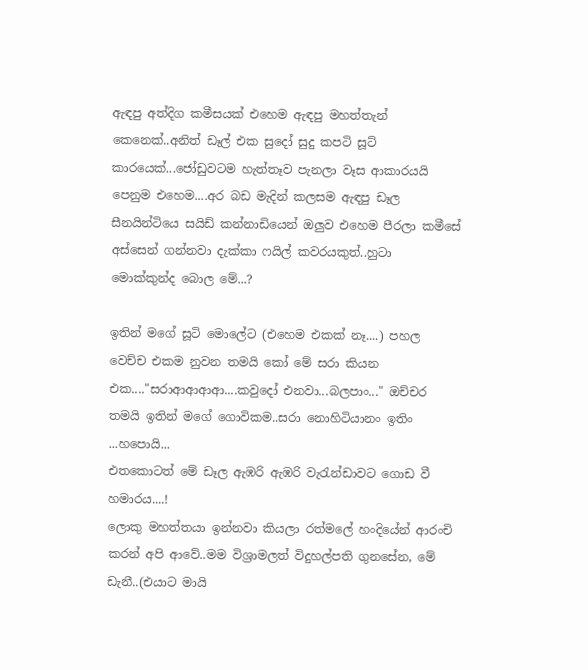ඇඳපු අත්දිග කමීසයක් එහෙම ඇඳපු මහත්තැන් කෙනෙක්..අනිත් ඩෑල් එක සුදෝ සුදු කපටි සූට් කාරයෙක්...ජෝඩුවටම හැත්තෑව පැනලා වෑස ආකාරයයි පෙනුම එහෙම....අර බඩ මැදින් කලසම ඇඳපු ඩෑල සීනයින්ටියෙ සයිඩ් කන්නාඩියෙන් ඔලුව එහෙම පීරලා කමීසේ අස්සෙන් ගන්නවා දැක්කා ෆයිල් කවරයකුත්..හුටා මොක්කුන්ද බොල මේ...?

ඉතින් මගේ සූටි මොලේට (එහෙම එකක් නෑ....) පහල වෙච්ච එකම නුවන තමයි කෝ මේ සරා කියන එක...."සරාආආආආ....කවුදෝ එනවා...බලපාං..." ඔච්චර තමයි ඉතින් මගේ ගොවිකම..සරා නොහිටියානං ඉතිං ...හපොයි...
එතකොටත් මේ ඩෑල ඇඹරි ඇඹරි වැරැන්ඩාවට ගොඩ වී හමාරය....!
ලොකු මහත්තයා ඉන්නවා කියලා රත්මලේ හංදියේන් ආරංචි කරන් අපි ආවේ..මම විශ්‍රාමලත් විදුහල්පති ගුනසේන, මේ ඩැනී..(එයාට මායි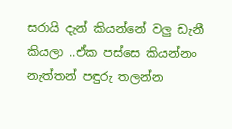සරායි දැන් කියන්නේ වලු ඩැනී කියලා ..ඒක පස්සෙ කියන්නං නැත්තන් පඳුරු තලන්න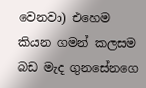වෙනවා) එහෙම කියන ගමන් කලසම බඩ මැද ගුනසේනගෙ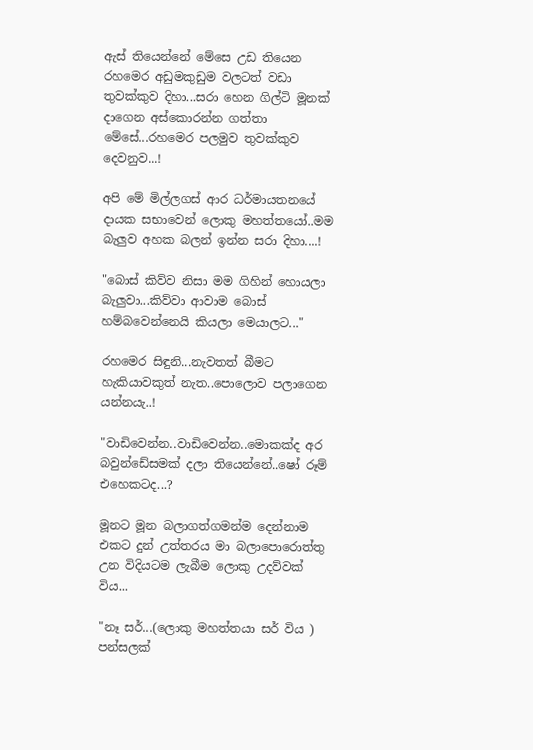ඇස් තියෙන්නේ මේසෙ උඩ තියෙන රහමෙර අඩුමකුඩුම වලටත් වඩා තුවක්කුව දිහා...සරා හෙන ගිල්ටි මූනක් දාගෙන අස්කොරන්න ගත්තා මේසේ...රහමෙර පලමුව තුවක්කුව දෙවනුව...!

අපි මේ මිල්ලගස් ආර ධර්මායතනයේ දායක සභාවෙන් ලොකු මහත්තයෝ..මම බැලුව අහක බලන් ඉන්න සරා දිහා....!

"බොස් කිව්ව නිසා මම ගිහින් හොයලා බැලුවා...කිව්වා ආවාම බොස් හම්බවෙන්නෙයි කියලා මෙයාලට..."

රහමෙර සිඳුනි...නැවතත් බීමට හැකියාවකුත් නැත..පොලොව පලාගෙන යන්නයැ..!

"වාඩිවෙන්න..වාඩිවෙන්න..මොකක්ද අර බවුන්ඩේසමක් දලා තියෙන්නේ..ෂෝ රූම් එහෙකටද...?

මූනට මූන බලාගත්ගමන්ම දෙන්නාම එකට දුන් උත්තරය මා බලාපොරොත්තු උන විදියටම ලැබීම ලොකු උදව්වක් විය...

"නෑ සර්...(ලොකු මහත්තයා සර් විය ) පන්සලක්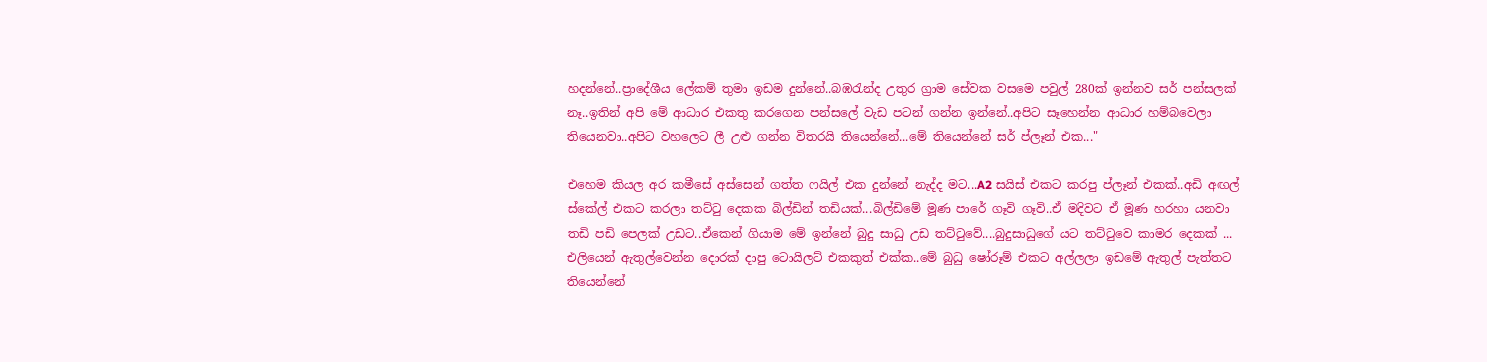හදන්නේ..ප්‍රාදේශීය ලේකම් තුමා ඉඩම දුන්නේ..බඹරැන්ද උතුර ග්‍රාම සේවක වසමෙ පවුල් 280ක් ඉන්නව සර් පන්සලක් නෑ..ඉතින් අපි මේ ආධාර එකතු කරගෙන පන්සලේ වැඩ පටන් ගන්න ඉන්නේ..අපිට සෑහෙන්න ආධාර හම්බවෙලා තියෙනවා..අපිට වහලෙට ලී උළු ගන්න විතරයි තියෙන්නේ...මේ තියෙන්නේ සර් ප්ලෑන් එක..."

එහෙම කියල අර කමීසේ අස්සෙන් ගත්ත ෆයිල් එක දුන්නේ නැද්ද මට...A2 සයිස් එකට කරපු ප්ලෑන් එකක්..අඩි අඟල් ස්කේල් එකට කරලා තට්ටු දෙකක බිල්ඩින් තඩියක්...බිල්ඩිමේ මූණ පාරේ ගෑවි ගෑවි..ඒ මදිවට ඒ මූණ හරහා යනවා තඩි පඩි පෙලක් උඩට..ඒකෙන් ගියාම මේ ඉන්නේ බුදු සාධු උඩ තට්ටුවේ....බුදුසාධුගේ යට තට්ටුවෙ කාමර දෙකක් ... එලියෙන් ඇතුල්වෙන්න දොරක් දාපු ටොයිලට් එකකුත් එක්ක..මේ බුධු ෂෝරූම් එකට අල්ලලා ඉඩමේ ඇතුල් පැත්තට තියෙන්නේ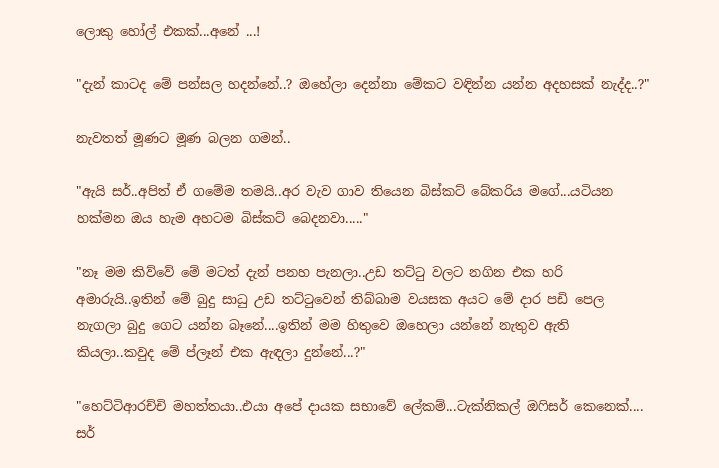ලොකු හෝල් එකක්...අනේ ...!

"දැන් කාටද මේ පන්සල හදන්නේ..? ඔහේලා දෙන්නා මේකට වඳින්න යන්න අදහසක් නැද්ද..?"

නැවතත් මූණට මූණ බලන ගමන්..

"ඇයි සර්..අපිත් ඒ ගමේම තමයි..අර වැව ගාව තියෙන බිස්කට් බේකරිය මගේ...යටියන හක්මන ඔය හැම අහටම බිස්කට් බෙදනවා....."

"නෑ මම කිව්වේ මේ මටත් දැන් පනහ පැනලා..උඩ තට්ටු වලට නගින එක හරි අමාරුයි..ඉතින් මේ බුදු සාධු උඩ තට්ටුවෙන් තිබ්බාම වයසක අයට මේ දාර පඩි පෙල නැගලා බුදු ගෙට යන්න බෑනේ....ඉතින් මම හිතුවෙ ඔහෙලා යන්නේ නැතුව ඇති කියලා..කවුද මේ ප්ලෑන් එක ඇඳලා දුන්නේ...?"

"හෙට්ටිආරච්චි මහත්තයා..එයා අපේ දායක සභාවේ ලේකම්...ටැක්නිකල් ඔෆිසර් කෙනෙක්.... සර්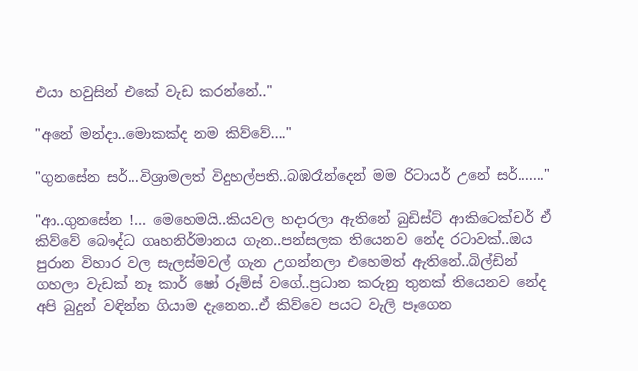එයා හවුසින් එකේ වැඩ කරන්නේ.."

"අනේ මන්දා..මොකක්ද නම කිව්වේ...."

"ගුනසේන සර්...විශ්‍රාමලත් විදුහල්පති..බඹරෑන්දෙන් මම රිටායර් උනේ සර්......."

"ආ..ගුනසේන !... මෙහෙමයි..කියවල හදාරලා ඇතිනේ බුඩිස්ට් ආකිටෙක්චර් ඒ කිව්වේ බෞද්ධ ගෘහනිර්මානය ගැන..පන්සලක තියෙනව නේද රටාවක්..ඔය පුරාන විහාර වල සැලස්මවල් ගැන උගන්නලා එහෙමත් ඇතිනේ..බිල්ඩින් ගහලා වැඩක් නෑ කාර් ෂෝ රූම්ස් වගේ..ප්‍රධාන කරුනු තුනක් තියෙනව නේද අපි බුදුන් වඳින්න ගියාම දැනෙන..ඒ කිව්වෙ පයට වැලි පෑගෙන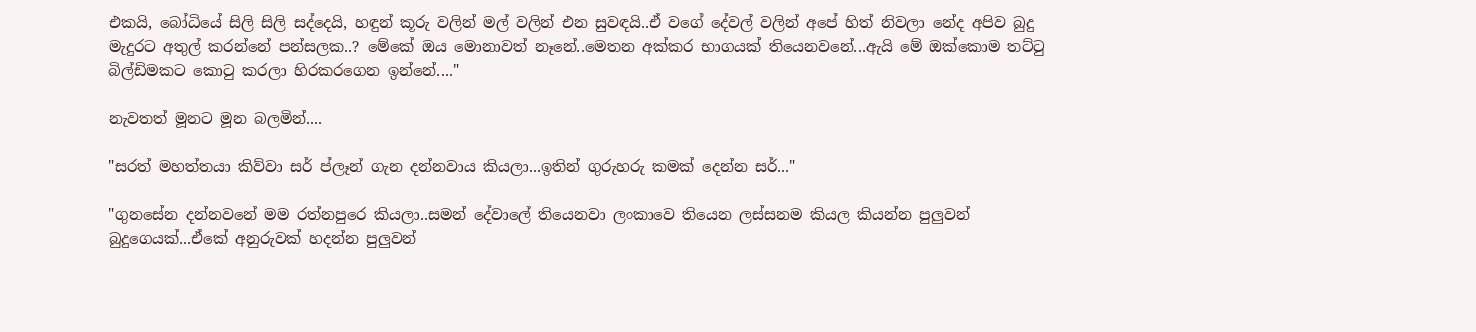එකයි, බෝධියේ සිලි සිලි සද්දෙයි, හඳුන් කූරු වලින් මල් වලින් එන සුවඳයි..ඒ වගේ දේවල් වලින් අපේ හිත් නිවලා නේද අපිව බුදු මැදුරට අතුල් කරන්නේ පන්සලක..? මේකේ ඔය මොනාවත් නෑනේ..මෙතන අක්කර භාගයක් තියෙනවනේ...ඇයි මේ ඔක්කොම තට්ටු බිල්ඩිමකට කොටු කරලා හිරකරගෙන ඉන්නේ...."

නැවතත් මූනට මූන බලමින්....

"සරත් මහත්තයා කිව්වා සර් ප්ලෑන් ගැන දන්නවාය කියලා...ඉතින් ගුරුහරු කමක් දෙන්න සර්..."

"ගුනසේන දන්නවනේ මම රත්නපුරෙ කියලා..සමන් දේවාලේ තියෙනවා ලංකාවෙ තියෙන ලස්සනම කියල කියන්න පුලුවන් බුදුගෙයක්...ඒකේ අනුරුවක් හදන්න පුලුවන්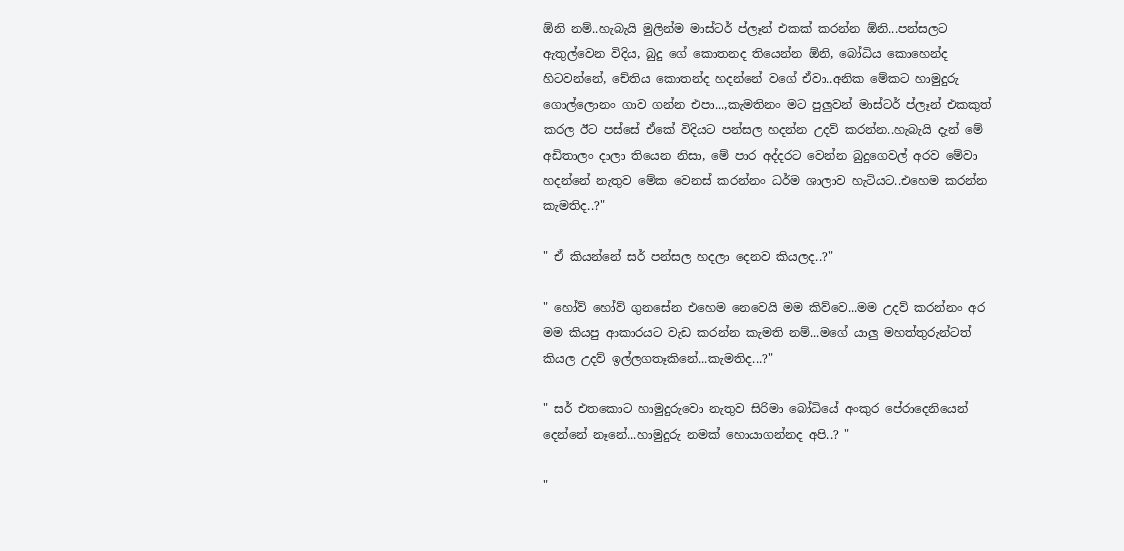ඕනි නම්..හැබැයි මුලින්ම මාස්ටර් ප්ලෑන් එකක් කරන්න ඕනි...පන්සලට ඇතුල්වෙන විදිය, බුදු ගේ කොතනද තියෙන්න ඕනි, බෝධිය කොහෙන්ද හිටවන්නේ, චේතිය කොතන්ද හදන්නේ වගේ ඒවා..අනික මේකට හාමුදුරු ගොල්ලොනං ගාව ගන්න එපා...,කැමතිනං මට පුලුවන් මාස්ටර් ප්ලෑන් එකකුත් කරල ඊට පස්සේ ඒකේ විදියට පන්සල හදන්න උදව් කරන්න..හැබැයි දැන් මේ අඩිතාලං දාලා තියෙන නිසා, මේ පාර අද්දරට වෙන්න බුදුගෙවල් අරව මේවා හදන්නේ නැතුව මේක වෙනස් කරන්නං ධර්ම ශාලාව හැටියට..එහෙම කරන්න කැමතිද..?"

" ඒ කියන්නේ සර් පන්සල හදලා දෙනව කියලද..?"

" හෝව් හෝව් ගුනසේන එහෙම නෙවෙයි මම කිව්වෙ...මම උදව් කරන්නං අර මම කියපු ආකාරයට වැඩ කරන්න කැමති නම්...මගේ යාලු මහත්තුරුන්ටත් කියල උදව් ඉල්ලගතෑකිනේ...කැමතිද...?"

" සර් එතකොට හාමුදුරුවො නැතුව සිරිමා බෝධියේ අංකුර පේරාදෙනියෙන් දෙන්නේ නෑනේ...හාමුදුරු නමක් හොයාගන්නද අපි..? "

"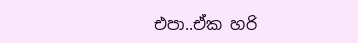එපා..ඒක හරි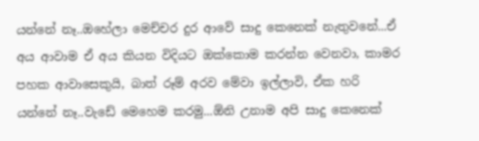යන්නේ නෑ..ඔහේලා මෙච්චර දුර ආවේ සාදු කෙනෙක් නැතුවනේ...ඒ අය ආවාම ඒ අය කියන විදියට ඔක්කොම කරන්න වෙනවා, කාමර පහක ආවාසෙකුයි, බාත් රූම් අරව මේවා ඉල්ලාවි, ඒක හරි යන්නේ නෑ..වැඩේ මෙහෙම කරමු...ඕනි උනාම අපි සාදු කෙනෙක්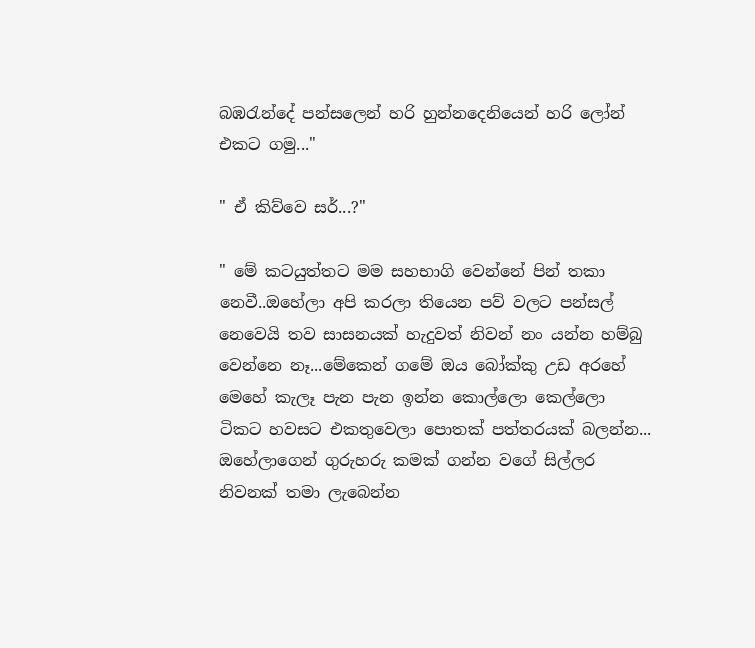බඹරැන්දේ පන්සලෙන් හරි හුන්නදෙනියෙන් හරි ලෝන් එකට ගමු..."

" ඒ කිව්වෙ සර්...?"

" මේ කටයුත්තට මම සහභාගි වෙන්නේ පින් තකා නෙවී..ඔහේලා අපි කරලා තියෙන පව් වලට පන්සල් නෙවෙයි තව සාසනයක් හැදුවත් නිවන් නං යන්න හම්බු වෙන්නෙ නෑ...මේකෙන් ගමේ ඔය බෝක්කු උඩ අරහේ මෙහේ කැලෑ පැන පැන ඉන්න කොල්ලො කෙල්ලො ටිකට හවසට එකතුවෙලා පොතක් පත්තරයක් බලන්න...  ඔහේලාගෙන් ගුරුහරු කමක් ගන්න වගේ සිල්ලර නිවනක් තමා ලැබෙන්න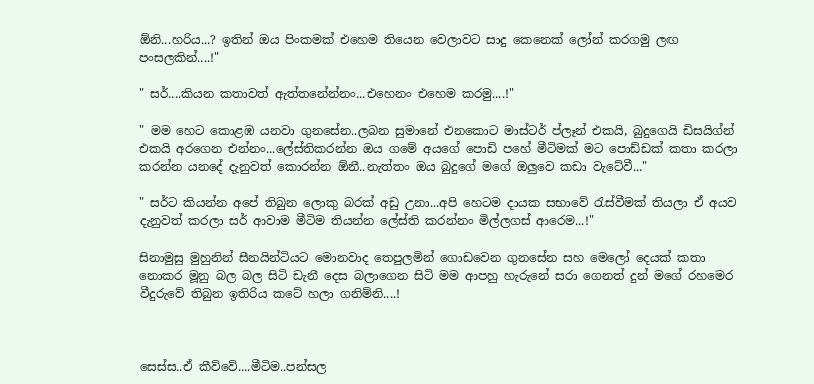ඕනි...හරිය...? ඉතින් ඔය පිංකමක් එහෙම තියෙන වෙලාවට සාදු කෙනෙක් ලෝන් කරගමු ලඟ පංසලකින්....!"

" සර්....කියන කතාවත් ඇත්තනේන්නං...එහෙනං එහෙම කරමු....!"

" මම හෙට කොළඹ යනවා ගුනසේන..ලබන සුමානේ එනකොට මාස්ටර් ප්ලෑන් එකයි, බුදුගෙයි ඩිසයිග්න් එකයි අරගෙන එන්නං...ලේස්‍තිකරන්න ඔය ගමේ අයගේ පොඩි පහේ මීටිමක් මට පොඩ්ඩක් කතා කරලා කරන්න යනදේ දැනුවත් කොරන්න ඕනී..නැත්තං ඔය බුදුගේ මගේ ඔලුවෙ කඩා වැටේවී..."

" සර්ට කියන්න අපේ තිබුන ලොකු බරක් අඩු උනා...අපි හෙටම දායක සභාවේ රැස්වීමක් තියලා ඒ අයව දැනුවත් කරලා සර් ආවාම මීටිම තියන්න ලේස්ති කරන්නං මිල්ලගස් ආරෙම...!"

සිනාමුසු මුහුනින් සීනයින්ටියට මොනවාද තෙපුලමින් ගොඩවෙන ගුනසේන සහ මෙලෝ දෙයක් කතා නොකර මූනු බල බල සිටි ඩැනී දෙස බලාගෙන සිටි මම ආපහු හැරුනේ සරා ගෙනත් දුන් මගේ රහමෙර වීදුරුවේ තිබුන ඉතිරිය කටේ හලා ගනිම්නි....!



සෙස්ස..ඒ කීව්වේ....මීටිම..පන්සල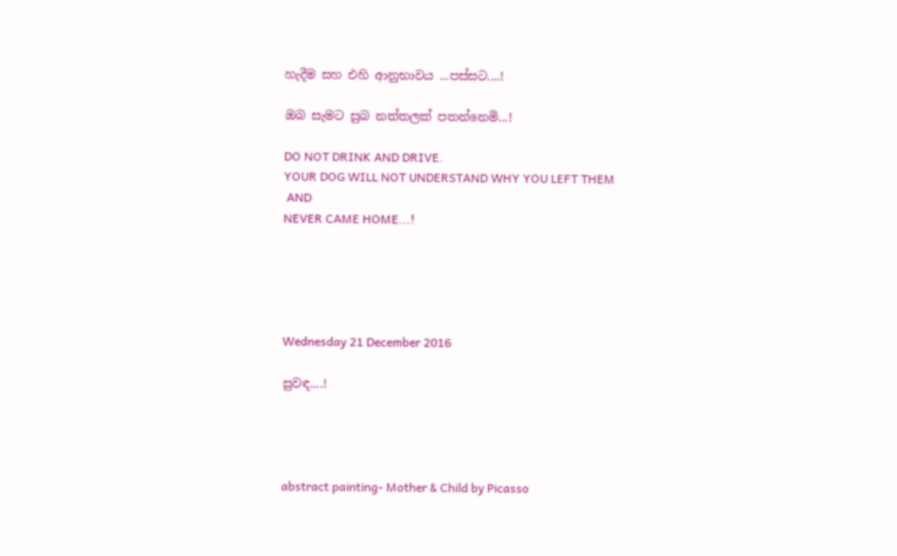හැදීම සහ එහි ආනුභාවය ...පස්සට....!

ඔබ සැමට සුබ නත්තලක් පතන්නෙමි...!

DO NOT DRINK AND DRIVE.
YOUR DOG WILL NOT UNDERSTAND WHY YOU LEFT THEM
 AND
NEVER CAME HOME...!





Wednesday 21 December 2016

සුවඳ....!




abstract painting- Mother & Child by Picasso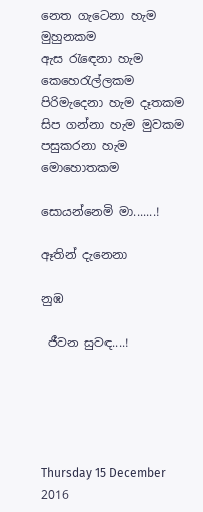නෙත ගැටෙනා හැම මුහුනකම
ඇස රැඳෙනා හැම කෙහෙරැල්ලකම
පිරිමැදෙනා හැම දෑතකම
සිප ගන්නා හැම මුවකම
පසුකරනා හැම මොහොතකම

සොයන්නෙමි මා.......!

ඈතින් දැනෙනා

නුඹ

 ජීවන සුවඳ....!





Thursday 15 December 2016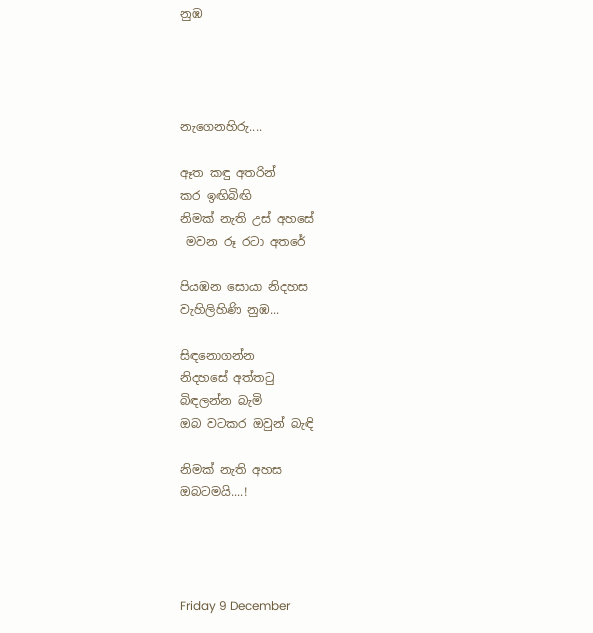නුඹ




නැගෙනහිරු....

ඈත කඳු අතරින්
කර ඉඟිබිඟි
නිමක් නැති උස් අහසේ
 මවන රූ රටා අතරේ

පියඹන සොයා නිදහස
වැහිලිහිණි නුඹ...

සිඳනොගන්න
නිදහසේ අත්තටු
බිඳලන්න බැමි
ඔබ වටකර ඔවුන් බැඳි

නිමක් නැති අහස
ඔබටමයි....!




Friday 9 December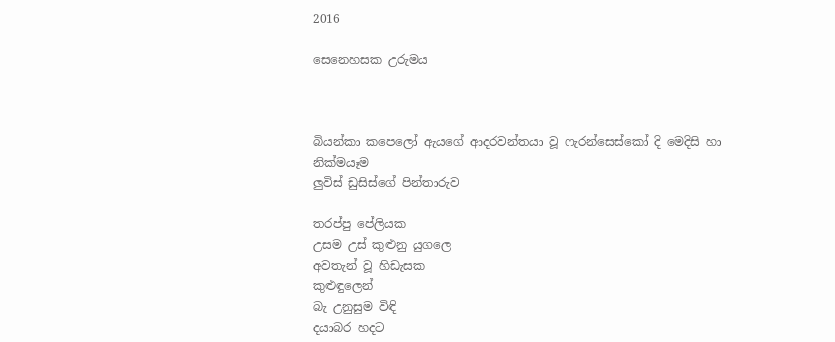2016

සෙනෙහසක උරුමය



බියන්කා කපෙලෝ ඇයගේ ආදරවන්තයා වූ ෆැරන්සෙස්කෝ දි මෙදිසි හා නික්ම‍යෑම
ලුවිස් ඩුසිස්ගේ පින්තාරුව

තරප්පු පේලියක
උසම උස් කුළුනු යුගලෙ
අවතැන් වූ හිඩැසක
කුළුඳුලෙන්
බැ උනුසුම විඳි
දයාබර හදට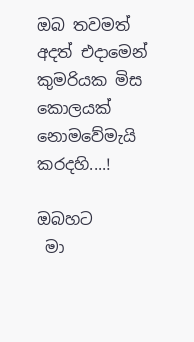ඔබ තවමත්
අදත් එදාමෙන්
කුමරියක මිස
කොලයක් නොමවේමැයි
කරදහි....!

ඔබහට
 මා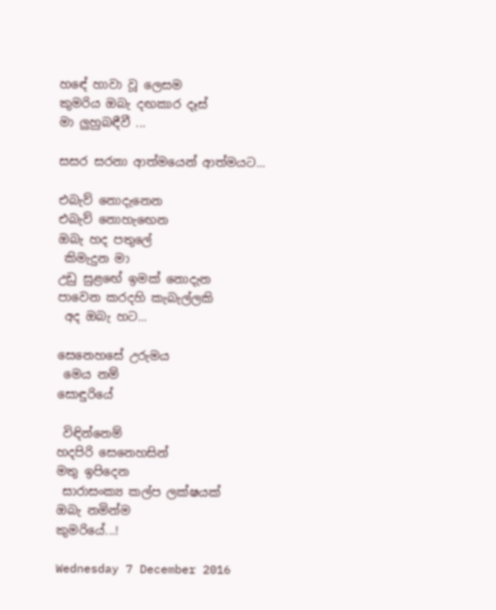හඳේ හාවා වූ ලෙසම
කුමරිය ඔබැ දඟකාර දෑස්
මා ලුහුබඳීවී ...

සසර සරනා ආත්මයෙන් ආත්මයට...

එබැව් නොදැනෙන
එබැව් නොහැඟෙන
ඔබැ හද පතුලේ
 කිමැදුන මා
උඩු සුළඟේ ඉමක් නොදැන
පාවෙන කරදහි කැබැල්ලකි
 අද ඔබැ හට...

සෙනෙහසේ උරුමය
 මෙය නම්
සොඳුරියේ

 විඳින්නෙම්
හදපිරි සෙනෙහසින්
මතු ඉපිදෙන
 සාරාසංක්‍ය කල්ප ලක්ෂයක්
ඔබැ නමින්ම
කුමරියේ...!

Wednesday 7 December 2016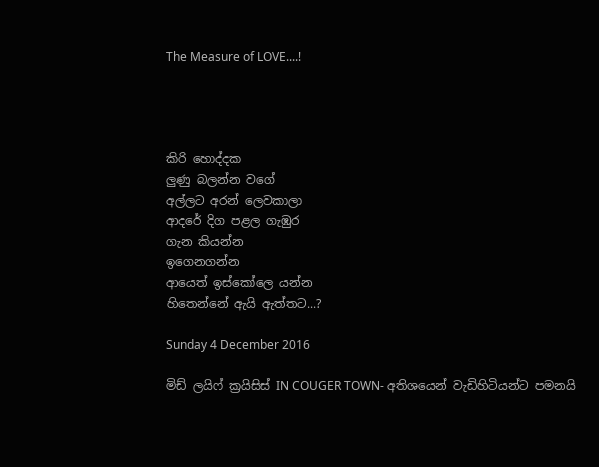The Measure of LOVE....!




කිරි හොද්දක
ලුණු බලන්න වගේ
අල්ලට අරන් ලෙවකාලා
ආදරේ දිග පළල ගැඹුර
ගැන කියන්න
ඉගෙනගන්න
ආයෙත් ඉස්කෝලෙ යන්න
හිතෙන්නේ ඇයි ඇත්තට...?

Sunday 4 December 2016

මිඩ් ලයිෆ් ක්‍රයිසිස් IN COUGER TOWN- අතිශයෙන් වැඩිහිටියන්ට පමනයි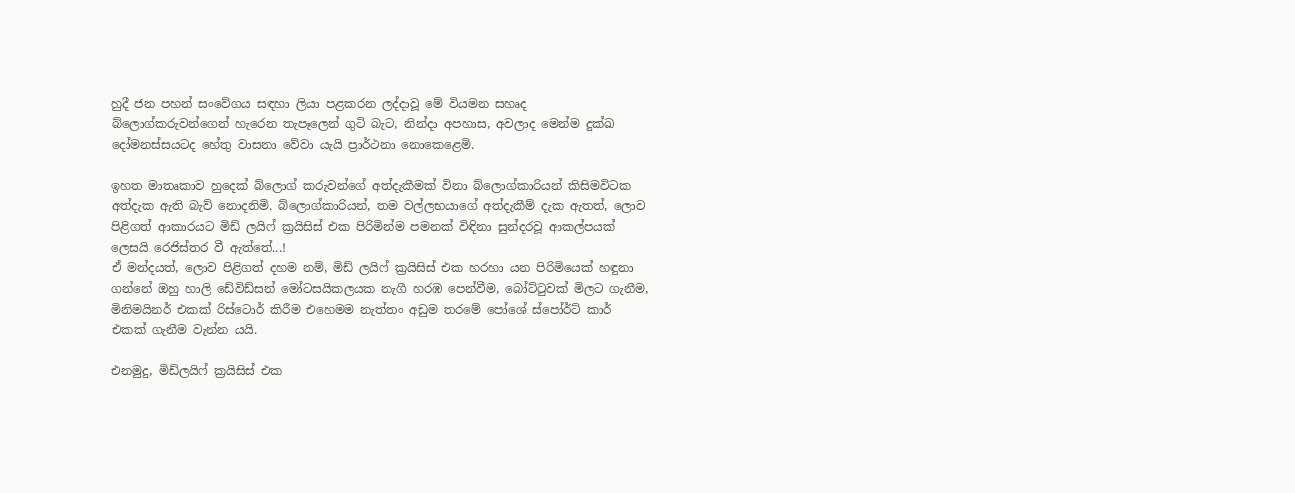හුදී ජන පහන් සංවේගය සඳහා ලියා පළකරන ලද්දාවූ මේ වියමන සහෘද බ්ලොග්කරුවන්ගෙන් හැරෙන තැපෑලෙන් ගුටි බැට, නින්දා අපහාස, අවලාද මෙන්ම දුක්ඛ දෝමනස්සයටද හේතු වාසනා වේවා යැයි ප්‍රාර්ථනා නොකෙළෙමි.

ඉහත මාතෘකාව හුදෙක් බ්ලොග් කරුවන්ගේ අත්දැකීමක් විනා බ්ලොග්කාරියන් කිසිමවිටක අත්දැක ඇති බැව් නොදනිමි. බ්ලොග්කාරියන්, තම වල්ලභයාගේ අත්දැකීම් දැක ඇතත්, ලොව පිළිගත් ආකාරයට මිඩ් ලයිෆ් ක්‍රයිසිස් එක පිරිමින්ම පමනක් විඳිනා සුන්දරවූ ආකල්පයක් ලෙසයි රෙජිස්තර වී ඇත්තේ...!
ඒ මන්දයත්, ලොව පිළිගත් දහම නම්, මිඩ් ලයිෆ් ක්‍රයිසිස් එක හරහා යන පිරිමියෙක් හඳුනා ගන්නේ ඔහු හාලි ඩේවිඩ්සන් මෝටසයිකලයක නැගී හරඹ පෙන්වීම, බෝට්ටුවක් මිලට ගැනීම, මිනිමයිනර් එකක් රිස්ටොර් කිරීම එහෙමම නැත්තං අඩුම තරමේ පෝශේ ස්පෝර්ට් කාර් එකක් ගැනීම වැන්න යයි.

එනමුදු, මිඩ්ලයිෆ් ක්‍රයිසිස් එක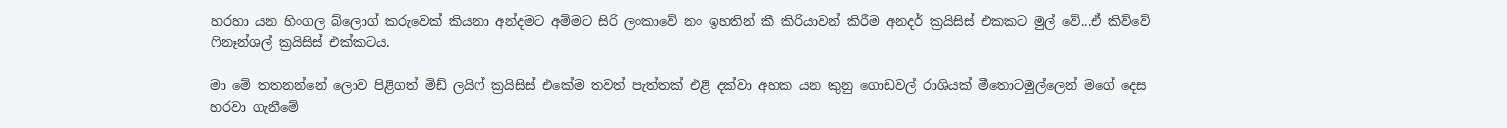හරහා යන හිංගල බ්ලොග් කරුවෙක් කියනා අන්දමට අම්මට සිරි ලංකාවේ නං ඉහතින් කී කිරියාවන් කිරීම අනදර් ක්‍රයිසිස් එකකට මුල් වේ...ඒ කිව්වේ ෆිනෑන්ශල් ක්‍රයිසිස් එක්කටය.

මා මේ තතනන්නේ ලොව පිළිගත් මිඩ් ලයිෆ් ක්‍රයිසිස් එකේම තවත් පැත්තක් එළි දක්වා අහක යන කුනු ගොඩවල් රාශියක් මීතොටමුල්ලෙන් මගේ දෙස හරවා ගැනීමේ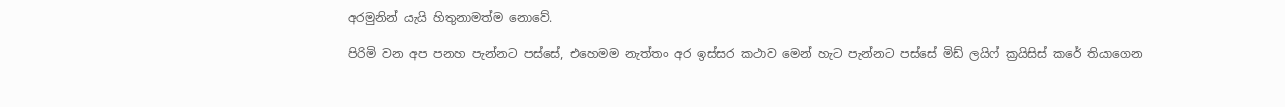අරමුනින් යැයි හිතුනාමත්ම නොවේ.

පිරිමි වන අප පනහ පැන්නට පස්සේ, එහෙමම නැත්තං අර ඉස්සර කථාව මෙන් හැට පැන්නට පස්සේ මිඩ් ලයිෆ් ක්‍රයිසිස් කරේ තියාගෙන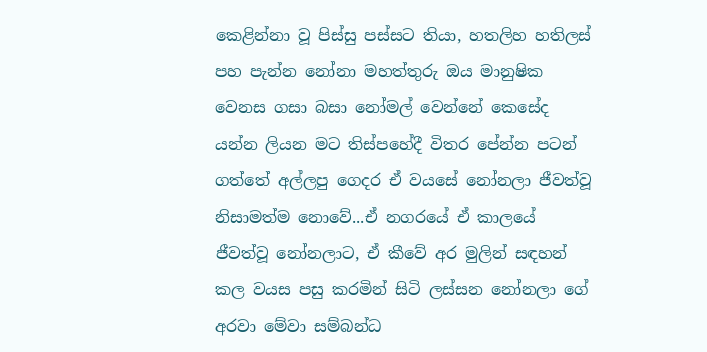කෙළින්නා වූ පිස්සු පස්සට තියා, හතලිහ හතිලස් පහ පැන්න නෝනා මහත්තුරු ඔය මානුෂික වෙනස ගසා බසා නෝමල් වෙන්නේ කෙසේද යන්න ලියන මට තිස්පහේදී විතර පේන්න පටන් ගත්තේ අල්ලපු ගෙදර ඒ වයසේ නෝනලා ජීවත්වූ නිසාමත්ම නොවේ...ඒ නගරයේ ඒ කාලයේ ජීවත්වූ නෝනලාට, ඒ කීවේ අර මුලින් සඳහන් කල වයස පසු කරමින් සිටි ලස්සන නෝනලා ගේ අරවා මේවා සම්බන්ධ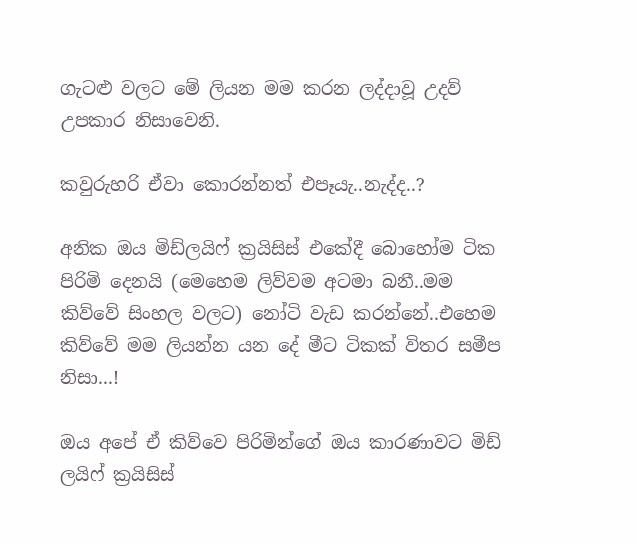ගැටළු වලට මේ ලියන මම කරන ලද්දාවූ උදව් උපකාර නිසාවෙනි.

කවුරුහරි ඒවා කොරන්නත් එපෑයැ..නැද්ද..?

අනික ඔය මිඩ්ලයිෆ් ක්‍රයිසිස් එකේදී බොහෝම ටික පිරිමි දෙනයි (මෙහෙම ලිව්වම අටමා බනී..මම කිව්වේ සිංහල වලට) නෝටි වැඩ කරන්නේ..එහෙම කිව්වේ මම ලියන්න යන දේ මීට ටිකක් විතර සමීප නිසා...!

ඔය අපේ ඒ කිව්වෙ පිරිමින්ගේ ඔය කාරණාවට මිඩ් ලයිෆ් ක්‍රයිසිස්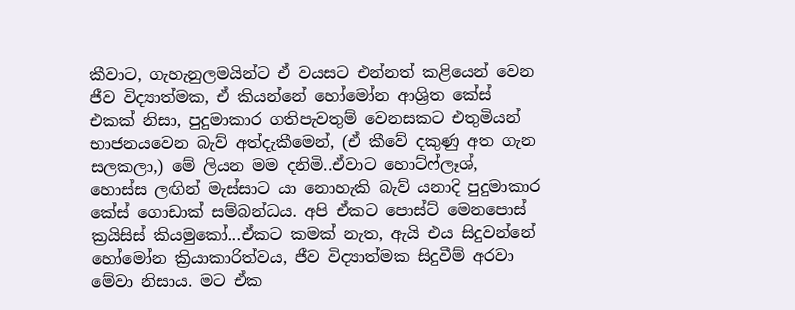කීවාට, ගැහැනුලමයින්ට ඒ වයසට එන්නත් කළියෙන් වෙන ජීව විද්‍යාත්මක, ඒ කියන්නේ හෝමෝන ආශ්‍රිත කේස් එකක් නිසා, පුදුමාකාර ගතිපැවතුම් වෙනසකට එතුමියන් භාජනයවෙන බැව් අත්දැකීමෙන්, (ඒ කීවේ දකුණු අත ගැන සලකලා,) මේ ලියන මම දනිමි..ඒවාට හොට්ෆ්ලෑශ්, හොස්ස ලඟින් මැස්සාට යා නොහැකි බැව් යනාදි පුදුමාකාර කේස් ගොඩාක් සම්බන්ධය. අපි ඒකට පොස්ට් මෙනපොස් ක්‍රයිසිස් කියමුකෝ...ඒකට කමක් නැත, ඇයි එය සිදුවන්නේ හෝමෝන ක්‍රියාකාරිත්වය, ජීව විද්‍යාත්මක සිදුවීම් අරවා මේවා නිසාය. මට ඒක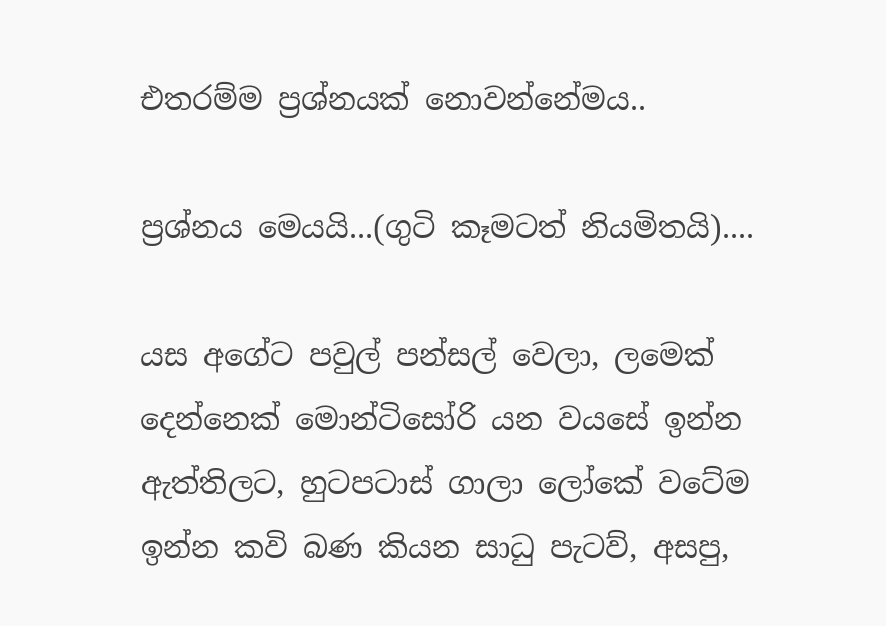එතරම්ම ප්‍රශ්නයක් නොවන්නේමය..

ප්‍රශ්නය මෙයයි...(ගුටි කෑමටත් නියමිතයි)....

යස අගේට පවුල් පන්සල් වෙලා, ලමෙක් දෙන්නෙක් මොන්ටිසෝරි යන වයසේ ඉන්න ඇත්තිලට, හුටපටාස් ගාලා ලෝකේ වටේම ඉන්න කවි බණ කියන සාධු පැටව්, අසපු,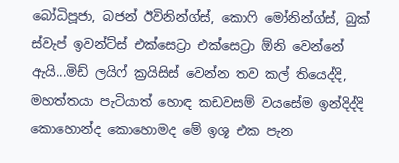බෝධිපූජා, බජන් ඊවිනින්ග්ස්, කොෆි මෝනින්ග්ස්, බුක් ස්වැප් ඉවන්ට්ස් එක්සෙට්‍රා එක්සෙට්‍රා ඕනි වෙන්නේ ඇයි...මිඩ් ලයිෆ් ක්‍රයිසිස් වෙන්න තව කල් තියෙද්දි, මහත්තයා පැටියාත් හොඳ කඩවසම් වයසේම ඉන්දිද්දි කොහොන්ද කොහොමද මේ ඉශූ එක පැන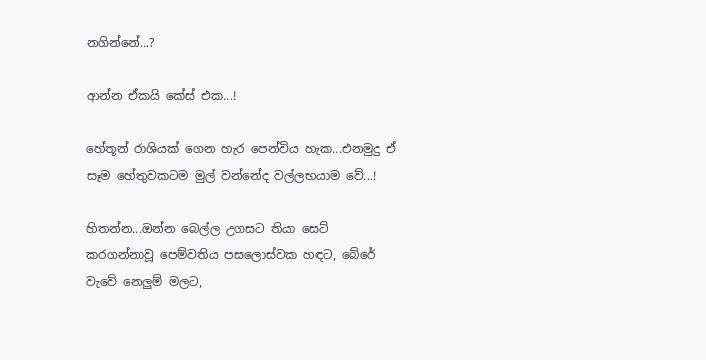නගින්නේ...?

ආන්න ඒකයි කේස් එක...!

හේතූන් රාශියක් ගෙන හැර පෙන්විය හැක...එනමුදු ඒ සෑම හේතුවකටම මුල් වන්නේද වල්ලභයාම වේ...!

හිතන්න...ඔන්න බෙල්ල උගසට තියා සෙට් කරගන්නාවූ පෙම්වතිය පසලොස්වක හඳට, බේරේ වැවේ නෙලුම් මලට,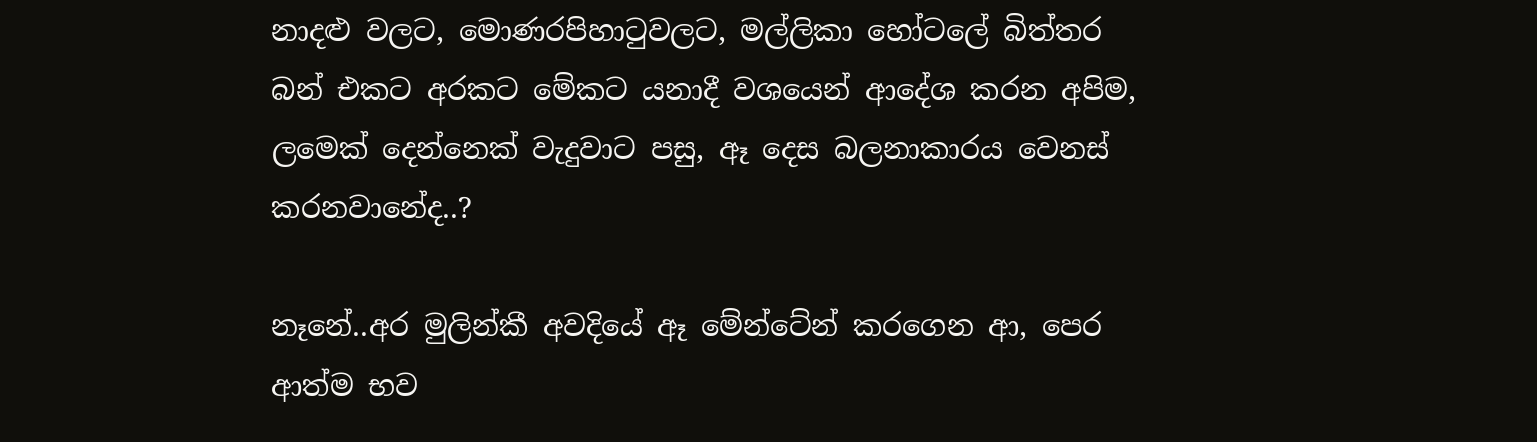නාදළු වලට, මොණරපිහාටුවලට, මල්ලිකා හෝටලේ බිත්තර බන් එකට අරකට මේකට යනාදී වශයෙන් ආදේශ කරන අපිම, ලමෙක් දෙන්නෙක් වැදුවාට පසු, ඈ දෙස බලනාකාරය වෙනස් කරනවානේද..?

නෑනේ..අර මුලින්කී අවදියේ ඈ මේන්ටේන් කරගෙන ආ, පෙර ආත්ම භව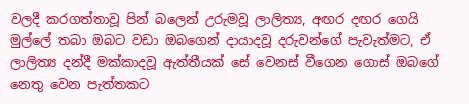වලදී කරගත්තාවූ පින් බලෙන් උරුමවූ ලාලිත්‍ය, අඟර දඟර ගෙයි මුල්ලේ තබා ඔබට වඩා ඔබගෙන් දායාදවූ දරුවන්ගේ පැවැත්මට, ඒ ලාලිත්‍ය දන්දී මක්කාදවූ ඇත්තීයක් සේ වෙනස් වීගෙන ගොස් ඔබගේ නෙතු වෙන පැත්තකට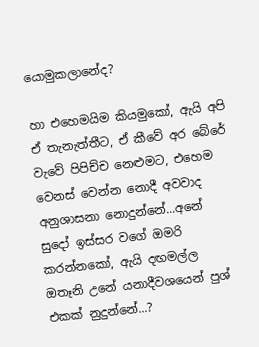යොමුකලානේද?

හා එහෙමයිම කියමුකෝ, ඇයි අපි ඒ තැනැත්තීට, ඒ කීවේ අර බේරේ වැවේ පිපිච්ච නෙළුමට, එහෙම වෙනස් වෙන්න නොදී අවවාද අනුශාසනා නොදුන්නේ...අනේ සුදෝ ඉස්සර වගේ ඔමරි කරන්නකෝ, ඇයි දඟමල්ල ඔතෑනි උනේ යනාදීවශයෙන් පුශ් එකක් නුදුන්නේ...?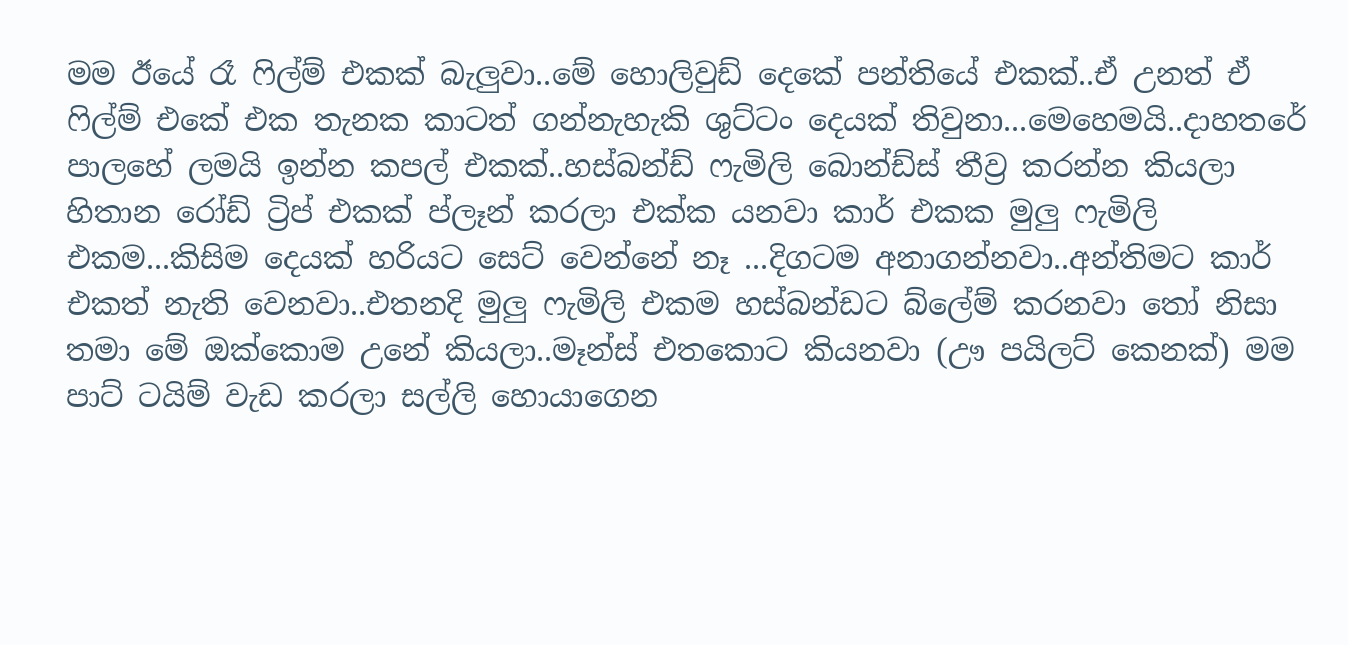මම ඊයේ රෑ ෆිල්ම් එකක් බැලුවා..මේ හොලිවුඩ් දෙකේ පන්තියේ එකක්..ඒ උනත් ඒ ෆිල්ම් එකේ එක තැනක කාටත් ගන්නැහැකි ශුට්ටං දෙයක් තිවුනා...මෙහෙමයි..දාහතරේ පාලහේ ලමයි ඉන්න කපල් එකක්..හස්බන්ඩ් ෆැමිලි බොන්ඩ්ස් තීව්‍ර කරන්න කියලා හිතාන රෝඩ් ට්‍රිප් එකක් ප්ලෑන් කරලා එක්ක යනවා කාර් එකක මුලු ෆැමිලි එකම...කිසිම දෙයක් හරියට සෙට් වෙන්නේ නෑ ...දිගටම අනාගන්නවා..අන්තිමට කාර් එකත් නැති වෙනවා..එතනදි මුලු ෆැමිලි එකම හස්බන්ඩට බ්ලේම් කරනවා තෝ නිසා තමා මේ ඔක්කොම උනේ කියලා..මෑන්ස් එතකොට කියනවා (ඌ පයිලට් කෙනක්) මම පාට් ටයිම් වැඩ කරලා සල්ලි හොයාගෙන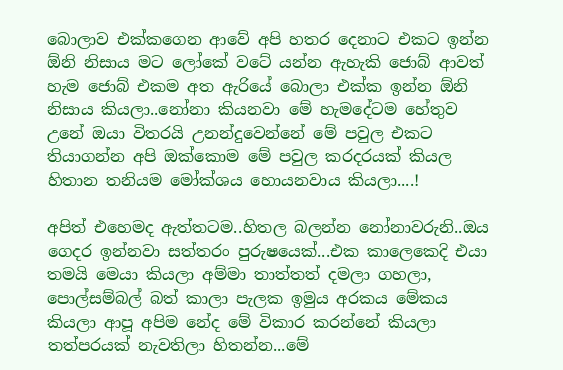බොලාව එක්කගෙන ආවේ අපි හතර දෙනාට එකට ඉන්න ඕනි නිසාය මට ලෝකේ වටේ යන්න ඇහැකි ජොබ් ආවත් හැම ජොබ් එකම අත ඇරියේ බොලා එක්ක ඉන්න ඕනි නිසාය කියලා..නෝනා කියනවා මේ හැමදේටම හේතුව උනේ ඔයා විතරයි උනන්දුවෙන්නේ මේ පවුල එකට තියාගන්න අපි ඔක්කොම මේ පවුල කරදරයක්‍ කියල හිතාන තනියම මෝක්ශය හොයනවාය කියලා....!

අපිත් එහෙමද ඇත්තටම..හිතල බලන්න නෝනාවරුනි..ඔය ගෙදර ඉන්නවා සත්තරං පුරුෂයෙක්...එක කාලෙකෙදි එයා තමයි මෙයා කියලා අම්මා තාත්තත් දමලා ගහලා, පොල්සම්බල් බත් කාලා පැලක ඉමුය අරකය මේකය කියලා ආපූ අපිම නේද මේ විකාර කරන්නේ කියලා තත්පරයක් නැවතිලා හිතන්න...මේ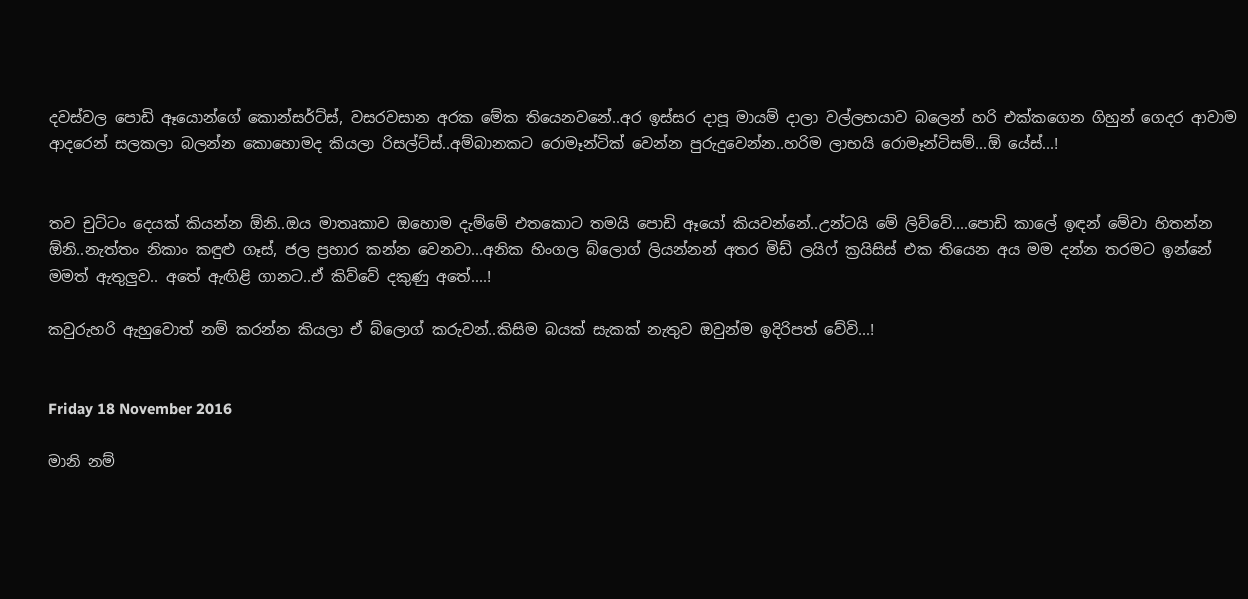දවස්වල පොඩි ඈයොන්ගේ කොන්සර්ට්ස්, වසරවසාන අරක මේක තියෙනවනේ..අර ඉස්සර දාපූ මායම් දාලා වල්ලභයාව බලෙන් හරි එක්කගෙන ගිහුන් ගෙදර ආවාම ආදරෙන් සලකලා බලන්න කොහොමද කියලා රිසල්ට්ස්..අම්බානකට රොමෑන්ටික් වෙන්න පුරුදුවෙන්න..හරිම ලාභයි රොමෑන්ටිසම්...ඕ යේස්...!


තව චුට්ටං දෙයක් කියන්න ඕනි..ඔය මාතෘකාව ඔහොම දැම්මේ එතකොට තමයි පොඩි ඈයෝ කියවන්නේ..උන්ටයි මේ ලිව්වේ....පොඩි කාලේ ඉඳන් මේවා හිතන්න ඕනි..නැත්තං නිකාං කඳුළු ගෑස්, ජල ප්‍රහාර කන්න වෙනවා...අනික හිංගල බ්ලොග් ලියන්නන් අතර මිඩ් ලයිෆ් ක්‍රයිසිස් එක තියෙන අය මම දන්න තරමට ඉන්නේ මමත් ඇතුලුව.. අතේ ඇඟිළි ගානට..ඒ කිව්වේ දකුණු අතේ....!

කවුරුහරි ඇහුවොත් නම් කරන්න කියලා ඒ බ්ලොග් කරුවන්..කිසිම බයක් සැකක් නැතුව ඔවුන්ම ඉදිරිපත් වේවි...!


Friday 18 November 2016

මානි නම්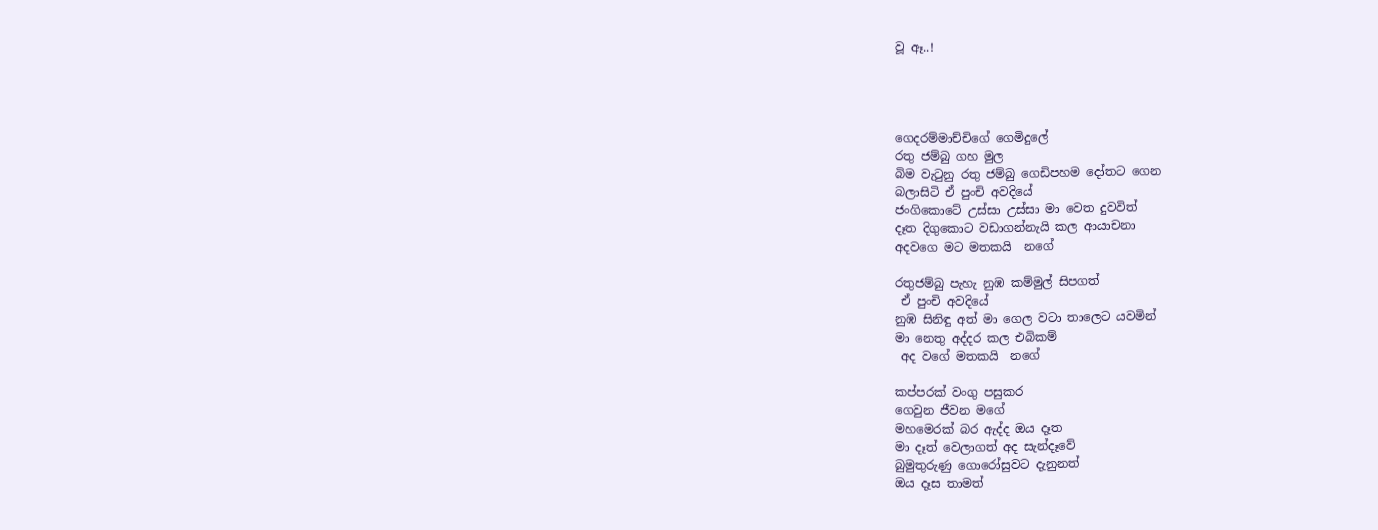වූ ඈ..!




ගෙදරම්මාච්චිගේ ගෙමිදුලේ
රතු ජම්බු ගහ මුල
බිම වැටුනු රතු ජම්බු ගෙඩිපහම දෝතට ගෙන
බලාසිටි ඒ පුංචි අවදියේ
ජංගිකොටේ උස්සා උස්සා මා වෙත දුවවිත්
දෑත දිගුකොට වඩාගන්නැයි කල ආයාචනා
අදවගෙ මට මතකයි  නගේ

රතුජම්බු පැහැ නුඹ කම්මුල් සිපගත්
 ඒ පුංචි අවදියේ
නුඹ සිනිඳු අත් මා ගෙල වටා තාලෙට යවමින්
මා නෙතු අද්දර කල එබිකම්
 අද වගේ මතකයි  නගේ

කප්පරක් වංගු පසුකර
ගෙවුන ජීවන මගේ
මහමෙරක් බර ඇද්ද ඔය දෑත
මා දෑත් වෙලාගත් අද සැන්දෑවේ
බුමුතුරුණු ගොරෝසුවට දැනුනත්
ඔය දෑස තාමත්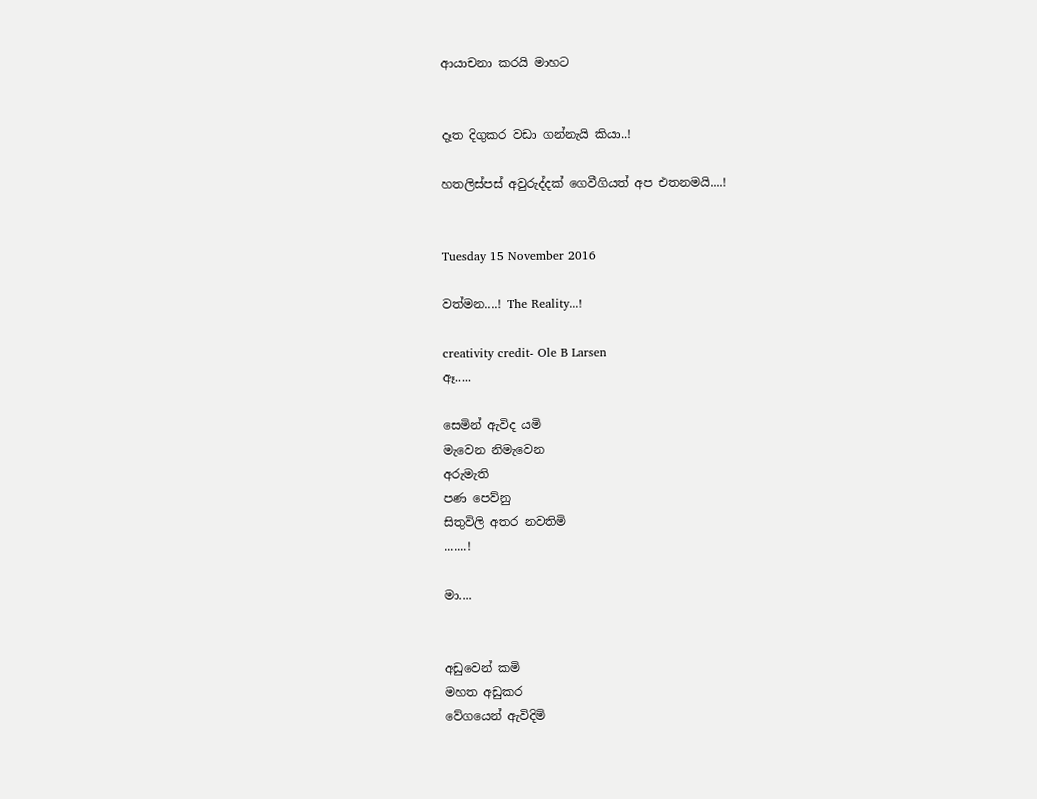ආයාචනා කරයි මාහට


දෑත දිගුකර වඩා ගන්නැයි කියා..!

හතලිස්පස් අවුරුද්දක් ගෙවීගියත් අප එතනමයි....!


Tuesday 15 November 2016

වත්මන....! The Reality...!

creativity credit- Ole B Larsen
ඈ.....

සෙමින් ඇවිද යමි
මැවෙන නිමැවෙන
අරුමැති
පණ පෙව්නු
සිතුවිලි අතර නවතිමි
.......!

මා....


අඩුවෙන් කමි
මහත අඩුකර
වේගයෙන් ඇවිදිමි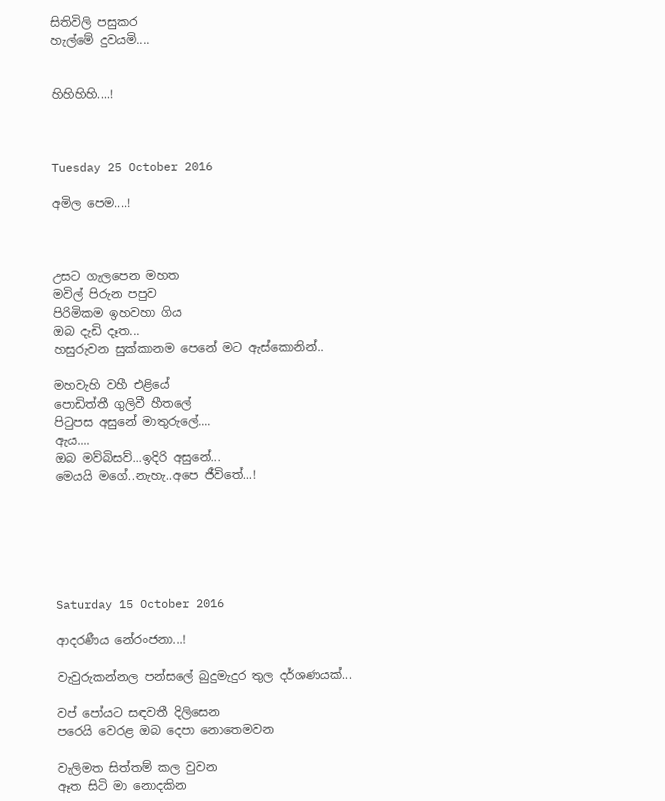සිතිවිලි පසුකර
හැල්මේ දුවයමි....


හිහිහිහි....!



Tuesday 25 October 2016

අමිල පෙම....!



උසට ගැලපෙන මහත
මවිල් පිරුන පපුව
පිරිමිකම ඉහවහා ගිය
ඔබ දැඩි දෑත...
හසුරුවන සුක්කානම පෙනේ මට ඇස්කොනින්..

මහවැහි වහී එළියේ
පොඩිත්තී ගුලිවී හීතලේ
පිටුපස අසුනේ මාතුරුලේ....
ඇය....
ඔබ මව්බිසව්...ඉදිරි අසුනේ...
මෙයයි මගේ..නැහැ..අපෙ ජීවිතේ...!






Saturday 15 October 2016

ආදරණීය නේරංජනා...!

වැවුරුකන්නල පන්සලේ බුදුමැදුර තුල දර්ශණයක්...

වප් පෝයට සඳවතී දිලිසෙන
පරෙයි වෙරළ ඔබ දෙපා නොතෙමවන

වැලිමත සිත්තම් කල වුවන
ඈත සිටි මා නොදකින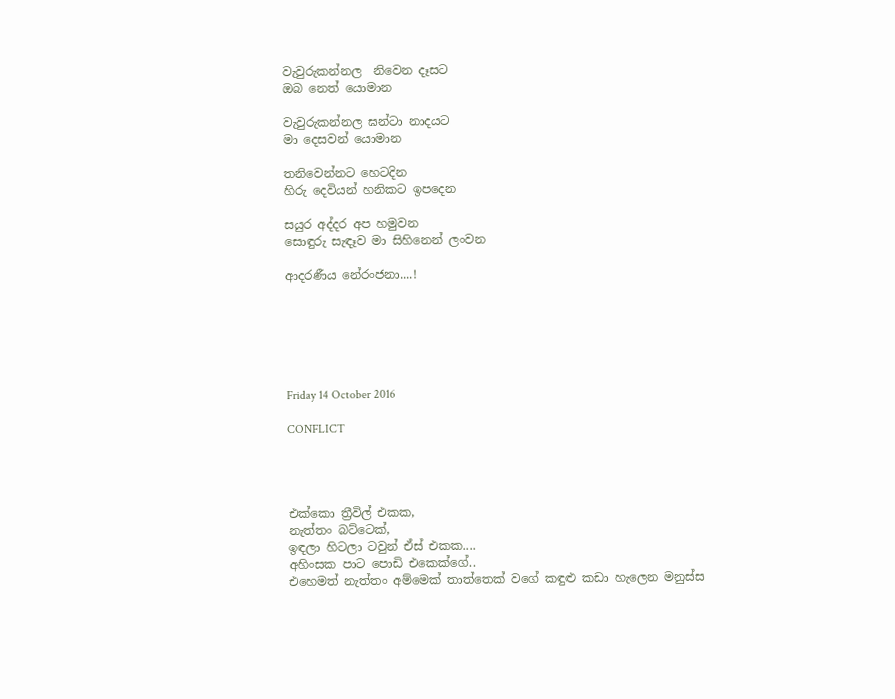වැවුරුකන්නල  නිවෙන දෑසට
ඔබ නෙත් යොමාන

වැවුරුකන්නල ඝන්ටා නාදයට
මා දෙසවන් යොමාන

තනිවෙන්නට හෙටදින
හිරු දෙවියන් හනිකට ඉපදෙන

සයුර අද්දර අප හමුවන
සොඳුරු සැඳෑව මා සිහිනෙන් ලංවන

ආදරණීය නේරංජනා....!






Friday 14 October 2016

CONFLICT




එක්කො ත්‍රීවිල් එකක,
නැත්තං බට්ටෙක්,
ඉඳලා හිටලා ටවුන් ඒස් එකක....
අහිංසක පාට පොඩි එකෙක්ගේ..
එහෙමත් නැත්තං අම්මෙක් තාත්තෙක් වගේ කඳුළු කඩා හැලෙන මනුස්ස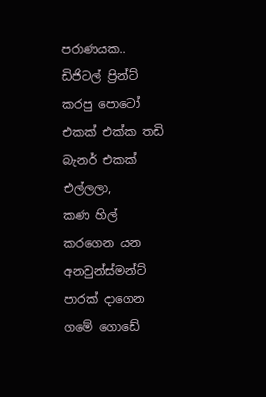පරාණයක..
ඩිජිටල් ප්‍රින්ට් කරපු පොටෝ එකක් එක්ක තඩි බැනර් එකක් එල්ලලා,
කණ හිල් කරගෙන යන අනවුන්ස්මන්ට් පාරක් දාගෙන ගමේ ගොඩේ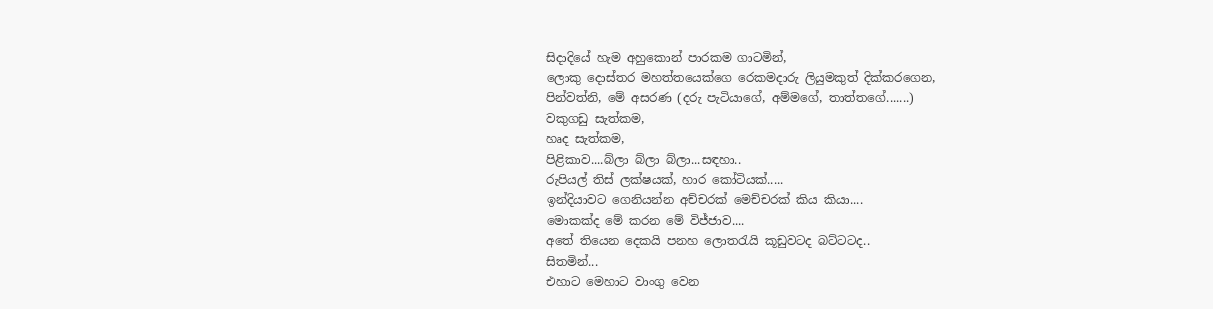සිදාදියේ හැම අහුකොන් පාරකම ගාටමින්,
ලොකු දොස්තර මහත්තයෙක්ගෙ රෙකමදාරු ලියුමකුත් දික්කරගෙන,
පින්වත්නි, මේ අසරණ (දරු පැටියාගේ, අම්මගේ, තාත්තගේ.......)
වකුගඩු සැත්කම,
හෘද සැත්කම,
පිළිකාව....බ්ලා බ්ලා බ්ලා...සඳහා..
රුපියල් තිස් ලක්ෂයක්, හාර කෝටියක්.....
ඉන්දියාවට ගෙනියන්න අච්චරක් මෙච්චරක් කිය කියා....
මොකක්ද මේ කරන මේ විජ්ජාව....
අතේ තියෙන දෙකයි පනහ ලොතරැයි කූඩුවටද බට්ටටද..
සිතමින්...
එහාට මෙහාට වාංගු වෙන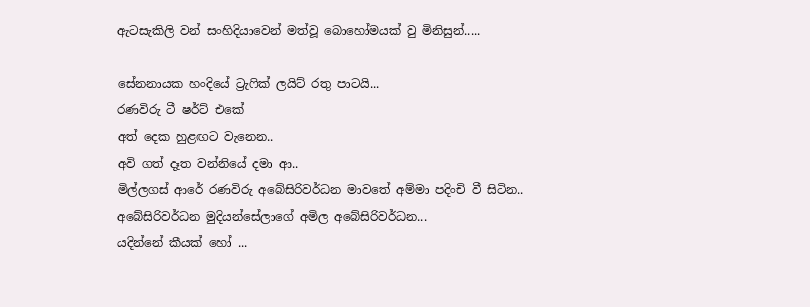ඇටසැකිලි වන් සංහිදියාවෙන් මත්වූ බොහෝමයක් වු මිනිසුන්.....

සේනනායක හංදියේ ට්‍රැෆික් ලයිට් රතු පාටයි...
රණවිරු ටී ෂර්ට් එකේ
අත් දෙක හුළඟට වැනෙන..
අවි ගත් දෑත වන්නියේ දමා ආ..
මිල්ලගස් ආරේ රණවිරු අබේසිරිවර්ධන මාවතේ අම්මා පදිංචි වී සිටින..
අබේසිරිවර්ධන මුදියන්සේලාගේ අමිල අබේසිරිවර්ධන...
යදින්නේ කීයක් හෝ ...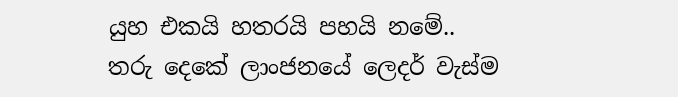යුහ එකයි හතරයි පහයි නමේ..
තරු දෙකේ ලාංජනයේ ලෙදර් වැස්ම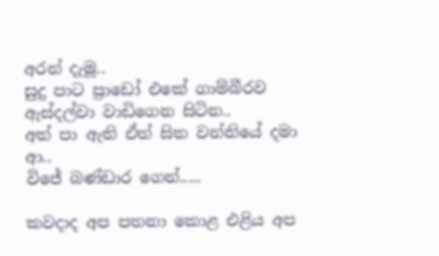අරන් දැමූ..
සුදු පාට ප්‍රාඩෝ එකේ ගාම්බීරව ඇස්දල්වා වාඩිගෙන සිටින..
අත් පා ඇති ඒත් සිත වන්නියේ දමා ආ..
විජේ බණ්ඩාර ගෙන්.....

කවදාද අප පතනා කොළ එළිය අප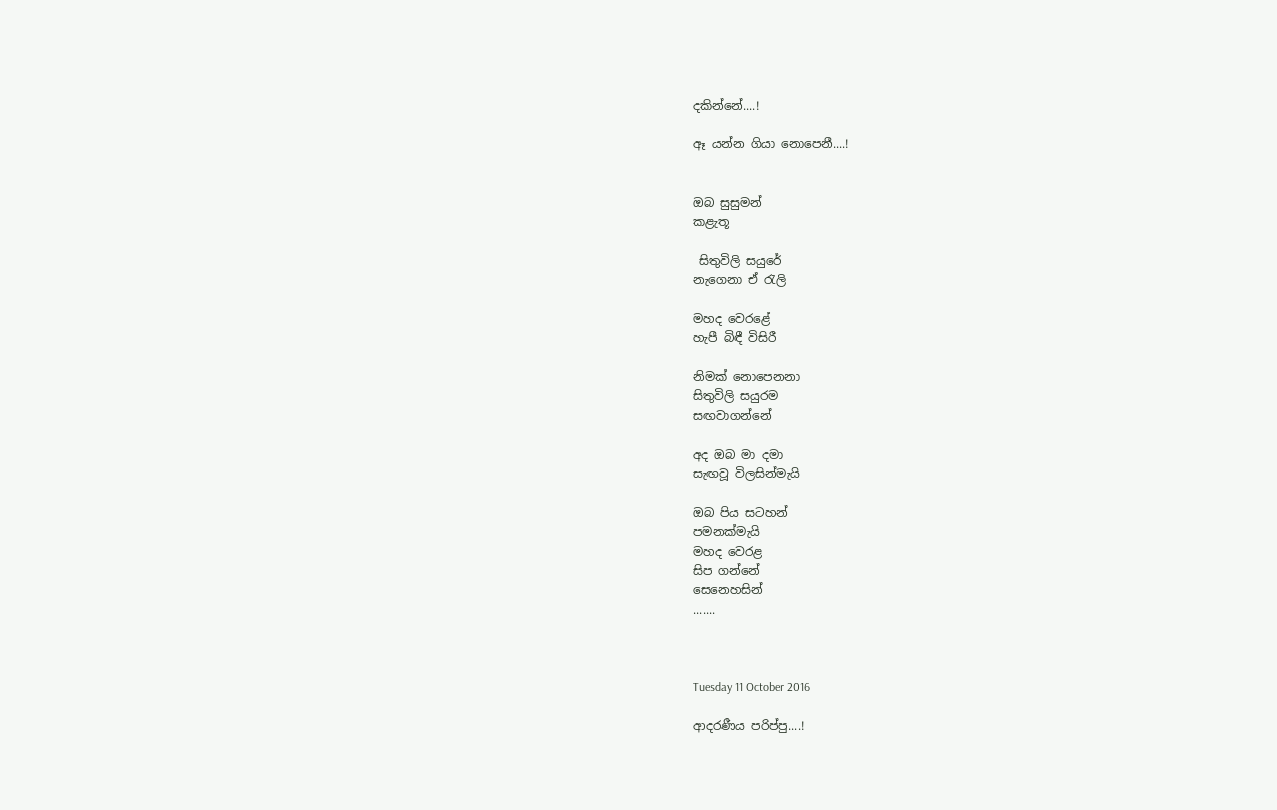දකින්නේ....!

ඈ යන්න ගියා නොපෙනී....!


ඔබ සුසුමන්
කළැතූ

 සිතුවිලි සයුරේ
නැගෙනා ඒ රැලි

මහද වෙරළේ
හැපී බිඳී විසිරී

නිමක් නොපෙනනා
සිතුවිලි සයුරම
සඟවාගන්නේ

අද ඔබ මා දමා
සැඟවූ විලසින්මැයි

ඔබ පිය සටහන්
පමනක්මැයි
මහද වෙරළ
සිප ගන්නේ
සෙනෙහසින්
.......



Tuesday 11 October 2016

ආදරණීය පරිප්පු....!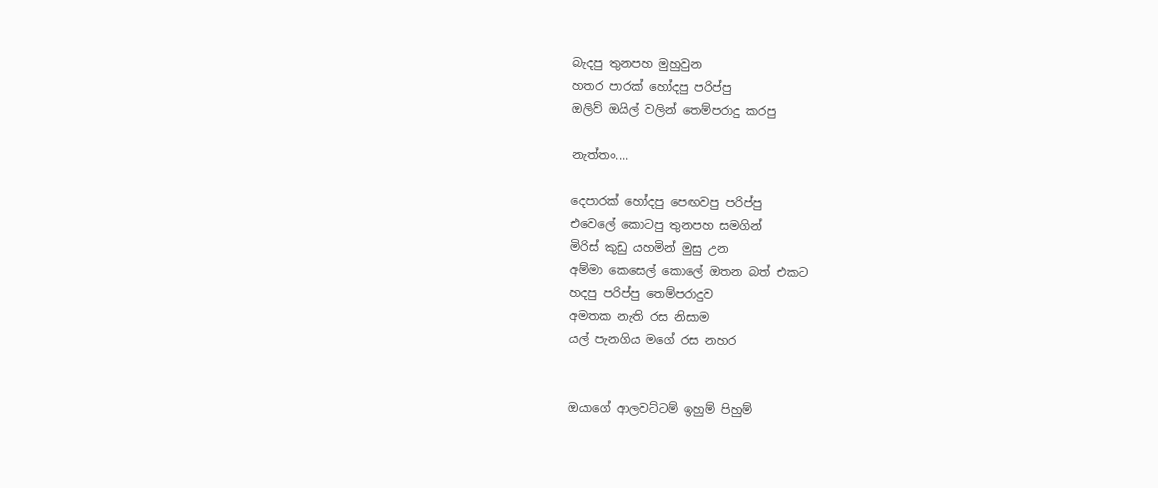බැදපු තුනපහ මුහුවුන
හතර පාරක් හෝදපු පරිප්පු
ඔලිව් ඔයිල් වලින් තෙම්පරාදු කරපු

නැත්‍තං....

දෙපාරක් හෝදපු පෙඟවපු පරිප්පු
එවෙලේ කොටපු තුනපහ සමගින්
මිරිස් කුඩු යහමින් මුසු උන
අම්මා කෙසෙල් කොලේ ඔතන බත් එකට
හදපු පරිප්පු තෙම්පරාදුව
අමතක නැති රස නිසාම
යල් පැනගිය මගේ රස නහර


ඔයාගේ ආලවට්ටම් ඉහුම් පිහුම්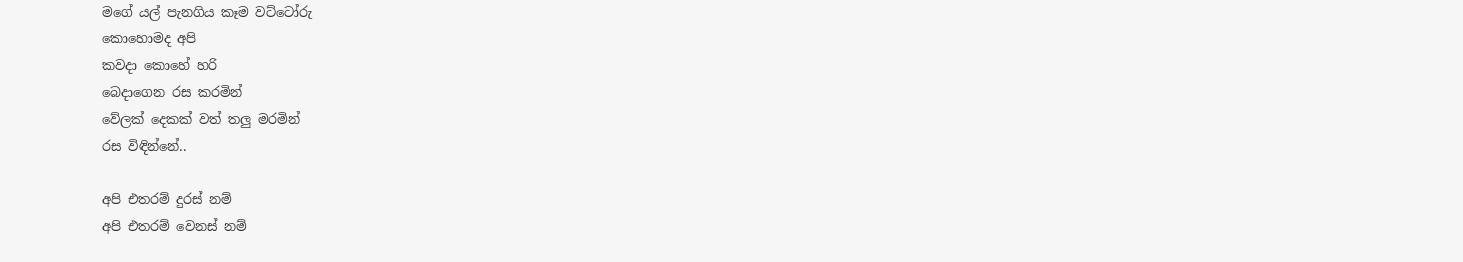මගේ යල් පැනගිය කෑම වට්ටෝරු
කොහොමද අපි
කවදා කොහේ හරි
බෙදාගෙන රස කරමින්
වේලක් දෙකක් වත් තලු මරමින්
රස විඳින්නේ..

අපි එතරම් දුරස් නම්
අපි එතරම් වෙනස් නම්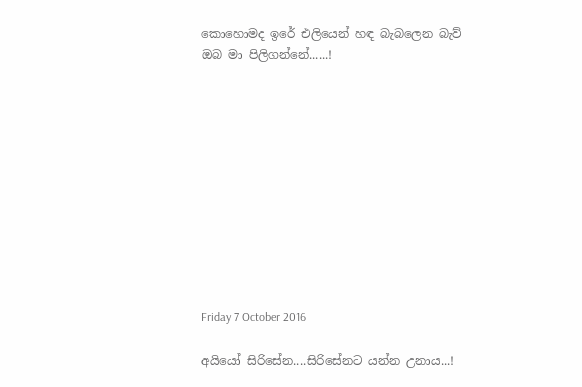කොහොමද ඉරේ එලියෙන් හඳ බැබලෙන බැව්
ඔබ මා පිලිගන්නේ......!











Friday 7 October 2016

අයියෝ සිරිසේන....සිරිසේනට යන්න උනාය...!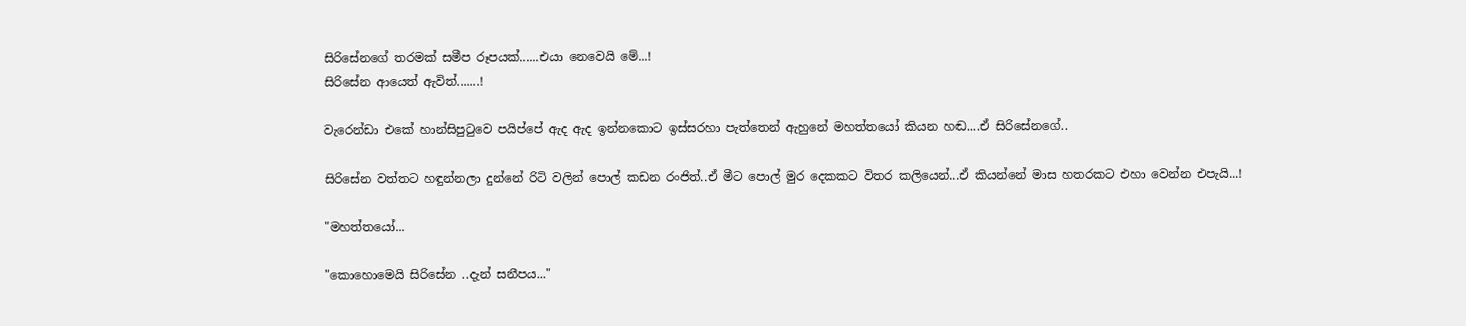සිරිසේනගේ තරමක් සමීප රූපයක්......එයා නෙවෙයි මේ...!
සිරිසේන ආයෙත් ඇවිත්.......!

වැරෙන්ඩා එකේ හාන්සිපුටුවෙ පයිප්පේ ඇද ඇද ඉන්නකොට ඉස්සරහා පැත්තෙන් ඇහුනේ මහත්තයෝ කියන හඬ....ඒ සිරිසේනගේ..

සිරිසේන වත්තට හඳුන්නලා දුන්නේ රිටි වලින් පොල් කඩන රංජිත්..ඒ මීට පොල් මුර දෙකකට විතර කලියෙන්...ඒ කියන්නේ මාස හතරකට එහා වෙන්න එපැයි...!

"මහත්තයෝ...

"කොහොමෙයි සිරිසේන ..දැන් සනීපය..."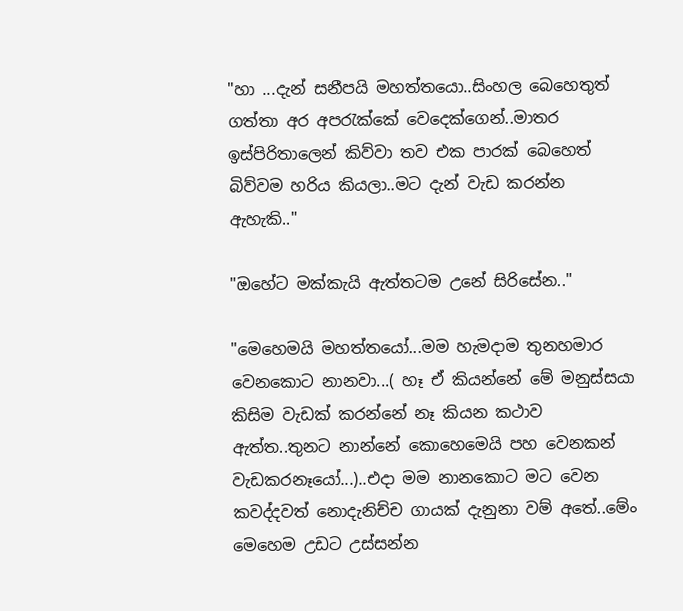"හා ...දැන් සනීපයි මහත්තයො..සිංහල බෙහෙතුත් ගත්තා අර අපරැක්කේ වෙදෙක්ගෙන්..මාතර ඉස්පිරිතාලෙන් කිව්වා තව එක පාරක් බෙහෙත් බිව්වම හරිය කියලා..මට දැන් වැඩ කරන්න ඇහැකි.."

"ඔහේට මක්කැයි ඇත්තටම උනේ සිරිසේන.."

"මෙහෙමයි මහත්තයෝ...මම හැමදාම තුනහමාර වෙනකොට නානවා...( හෑ ඒ කියන්නේ මේ මනුස්සයා කිසිම වැඩක් කරන්නේ නෑ කියන කථාව ඇත්ත..තුනට නාන්නේ කොහෙමෙයි පහ වෙනකන් වැඩකරනෑයෝ...)..එදා මම නානකොට මට වෙන කවද්දවත් නොදැනිච්ච ගායක් දැනුනා වම් අතේ..මේං මෙහෙම උඩට උස්සන්න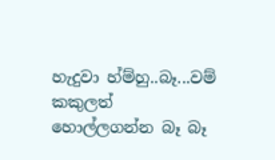හැදුවා හ්ම්හු..බෑ...වම් කකුලත් හොල්ලගන්න බෑ බෑ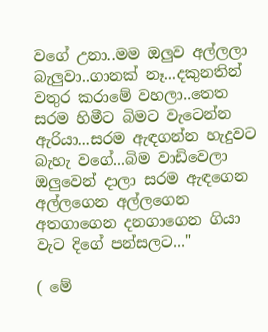වගේ උනා..මම ඔලුව අල්ලලා බැලුවා..ගානක් නෑ...දකුනතින් වතුර කරාමේ වහලා..තෙත සරම හිමීට බිමට වැටෙන්න ඇරියා...සරම ඇඳගන්න හැදුවට බැහැ වගේ...බිම වාඩිවෙලා ඔලුවෙන් දාලා සරම ඇඳගෙන අල්ලගෙන අල්ලගෙන අතගාගෙන දනගාගෙන ගියා වැට දිගේ පන්සලට..."

( මේ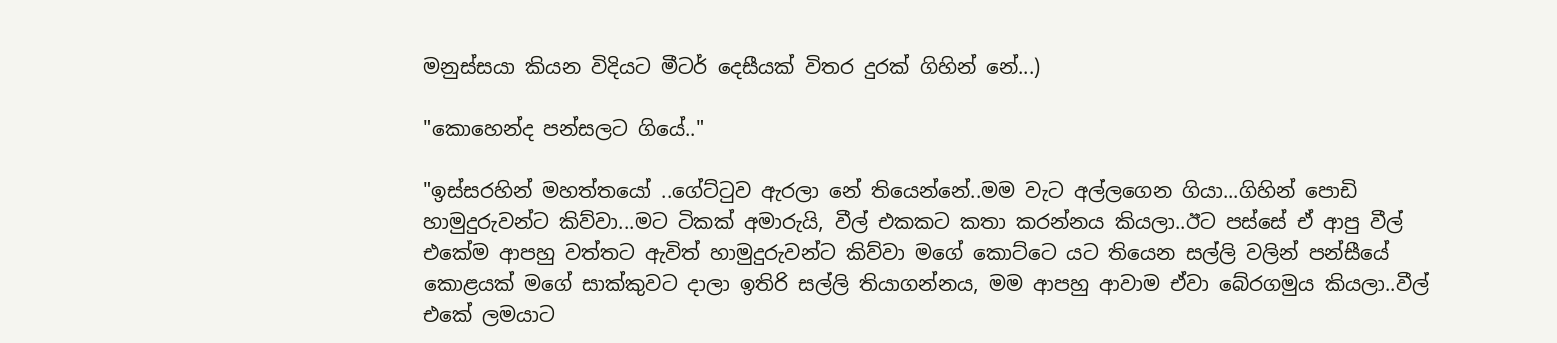මනුස්සයා කියන විදියට මීටර් දෙසීයක් විතර දුරක් ගිහින් නේ...)

"කොහෙන්ද පන්සලට ගියේ.."

"ඉස්සරහින් මහත්තයෝ ..ගේට්ටුව ඇරලා නේ තියෙන්නේ..මම වැට අල්ලගෙන ගියා...ගිහින් පොඩි හාමුදුරුවන්ට කිව්වා...මට ටිකක් අමාරුයි, වීල් එකකට කතා කරන්නය කියලා..ඊට පස්සේ ඒ ආපු වීල් එකේම ආපහු වත්තට ඇවිත් හාමුදුරුවන්ට කිව්වා මගේ කොට්ටෙ යට තියෙන සල්ලි වලින් පන්සීයේ කොළයක් මගේ සාක්කුවට දාලා ඉතිරි සල්ලි තියාගන්නය, මම ආපහු ආවාම ඒවා බේරගමුය කියලා..වීල් එකේ ලමයාට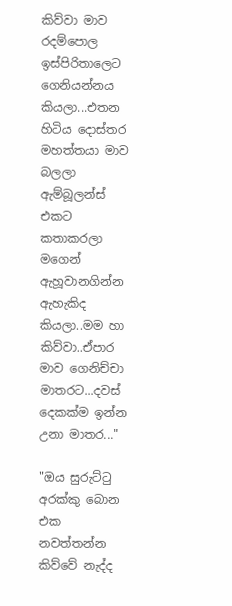කිව්වා මාව රදම්පොල ඉස්පිරිතාලෙට ගෙනියන්නය කියලා...එතන හිටිය දොස්තර මහත්තයා මාව බලලා ඇම්බූලන්ස් එකට කතාකරලා මගෙන් ඇහූවානගින්න ඇහැකිද කියලා..මම හා කිව්වා..ඒපාර මාව ගෙනිච්චා මාතරට...දවස් දෙකක්ම ඉන්න උනා මාතර..."

"ඔය සුරුට්ටු අරක්කු බොන එක නවත්තන්න කිව්වේ නැද්ද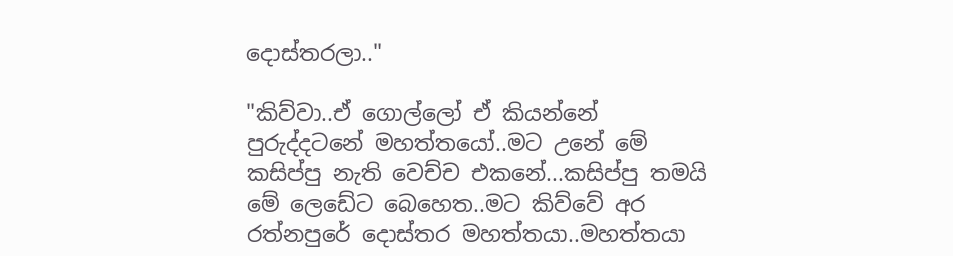දොස්තරලා.."

"කිව්වා..ඒ ගොල්ලෝ ඒ කියන්නේ පුරුද්දටනේ මහත්තයෝ..මට උනේ මේ කසිප්පු නැති වෙච්ච එකනේ...කසිප්පු තමයි මේ ලෙඩේට බෙහෙත..මට කිව්වේ අර රත්නපුරේ දොස්තර මහත්තයා..මහත්තයා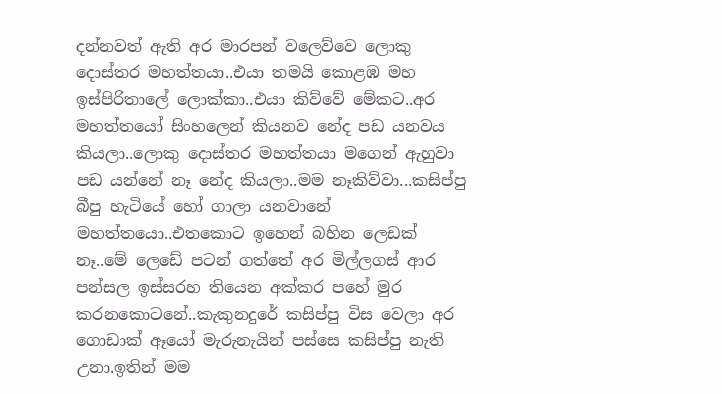දන්නවත් ඇති අර මාරපන් වලෙව්වෙ ලොකු දොස්තර මහත්තයා..එයා තමයි කොළඹ මහ ඉස්පිරිතාලේ ලොක්කා..එයා කිව්වේ මේකට..අර මහත්තයෝ සිංහලෙන් කියනව නේද පඩ යනවය කියලා..ලොකු දොස්තර මහත්තයා මගෙන් ඇහුවා පඩ යන්නේ නෑ නේද කියලා..මම නෑකිව්වා...කසිප්පු බීපු හැටියේ හෝ ගාලා යනවානේ මහත්තයො..එතකොට ඉහෙන් බහින ලෙඩක් නෑ..මේ ලෙඩේ පටන් ගත්තේ අර මිල්ලගස් ආර පන්සල ඉස්සරහ තියෙන අක්කර පහේ මුර කරනකොටනේ..කැකුනදුරේ කසිප්පු විස වෙලා අර ගොඩාක් ඈයෝ මැරුනැයින් පස්සෙ කසිප්පු නැති උනා.ඉතින් මම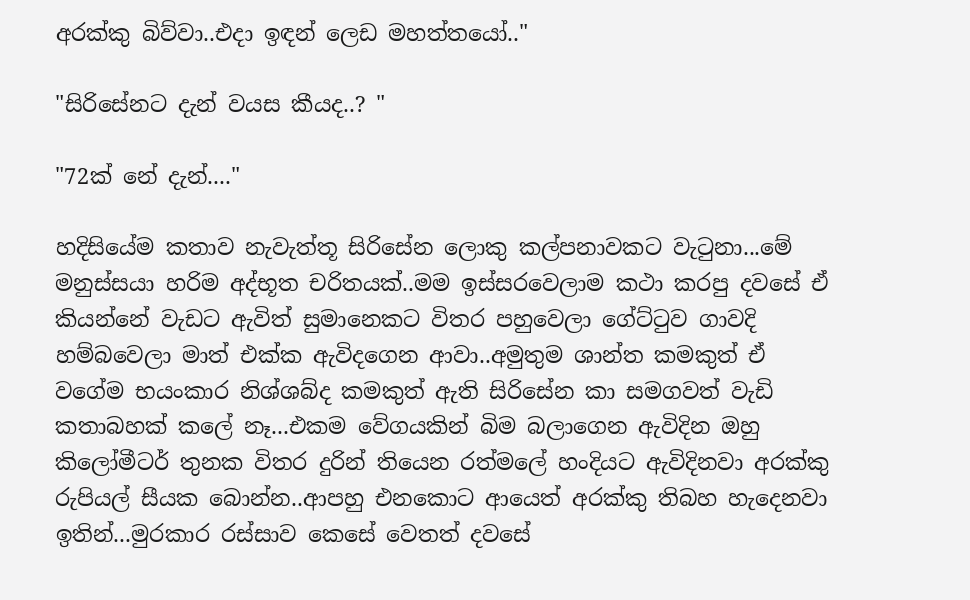අරක්කු බිව්වා..එදා ඉඳන් ලෙඩ මහත්තයෝ.."

"සිරිසේනට දැන් වයස කීයද..? "

"72ක් නේ දැන්...."

හදිසියේම කතාව නැවැත්තූ සිරිසේන ලොකු කල්පනාවකට වැටුනා...මේ මනුස්සයා හරිම අද්භූත චරිතයක්..මම ඉස්සරවෙලාම කථා කරපු දවසේ ඒ කියන්නේ වැඩට ඇවිත් සුමානෙකට විතර පහුවෙලා ගේට්ටුව ගාවදි හම්බවෙලා මාත් එක්ක ඇවිදගෙන ආවා..අමුතුම ශාන්ත කමකුත් ඒ වගේම භයංකාර නිශ්ශබ්ද කමකුත් ඇති සිරිසේන කා සමගවත් වැඩි කතාබහක් කලේ නෑ...එකම වේගයකින් බිම බලාගෙන ඇවිදින ඔහු කිලෝමීටර් තුනක විතර දුරින් තියෙන රත්මලේ හංදියට ඇවිදිනවා අරක්කු රුපියල් සීයක බොන්න..ආපහු එනකොට ආයෙත් අරක්කු තිබහ හැදෙනවා ඉතින්...මුරකාර රස්සාව කෙසේ වෙතත් දවසේ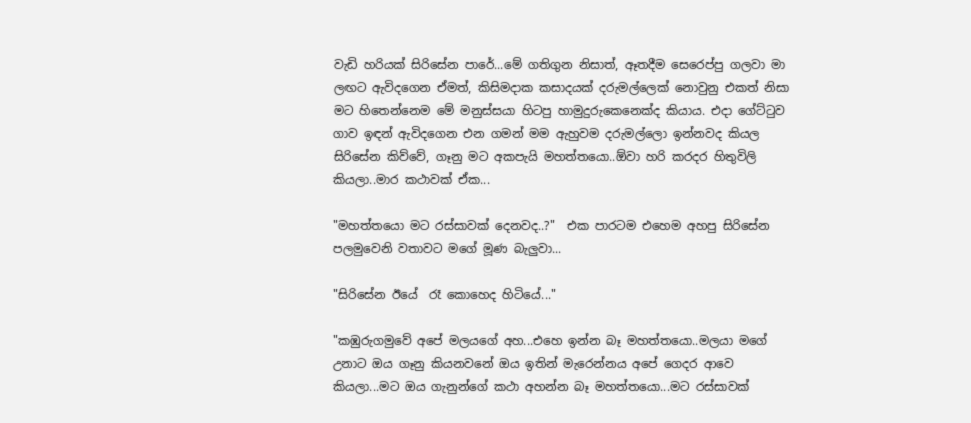වැඩි හරියක් සිරිසේන පාරේ...මේ ගතිගුන නිසාත්, ඈතදීම සෙරෙප්පු ගලවා මා ලඟට ඇවිදගෙන ඒමත්, කිසිමදාක කසාදයක් දරුමල්ලෙක් නොවුනු එකත් නිසා මට හිතෙන්නෙම මේ මනුස්සයා හිටපු හාමුදුරුකෙනෙක්ද කියාය. එදා ගේට්ටුව ගාව ඉඳන් ඇවිදගෙන එන ගමන් මම ඇහුවම දරුමල්ලො ඉන්නවද කියල සිරිසේන කිව්වේ, ගෑනු මට අකපැයි මහත්තයො..ඕවා හරි කරදර හිතුවිලි කියලා..මාර කථාවක් ඒක...

"මහත්තයො මට රස්සාවක් දෙනවද..?"  එක පාරටම එහෙම අහපු සිරිසේන පලමුවෙනි වතාවට මගේ මූණ බැලුවා...

"සිරිසේන ඊයේ  රෑ කොහෙද හිටියේ..."

"කඹුරුගමුවේ අපේ මලයගේ අහ...එහෙ ඉන්න බෑ මහත්තයො..මලයා මගේ උනාට ඔය ගෑනු කියනවනේ ඔය ඉතින් මැරෙන්නය අපේ ගෙදර ආවෙ කියලා...මට ඔය ගැනුන්ගේ කථා අහන්න බෑ මහත්තයො...මට රස්සාවක්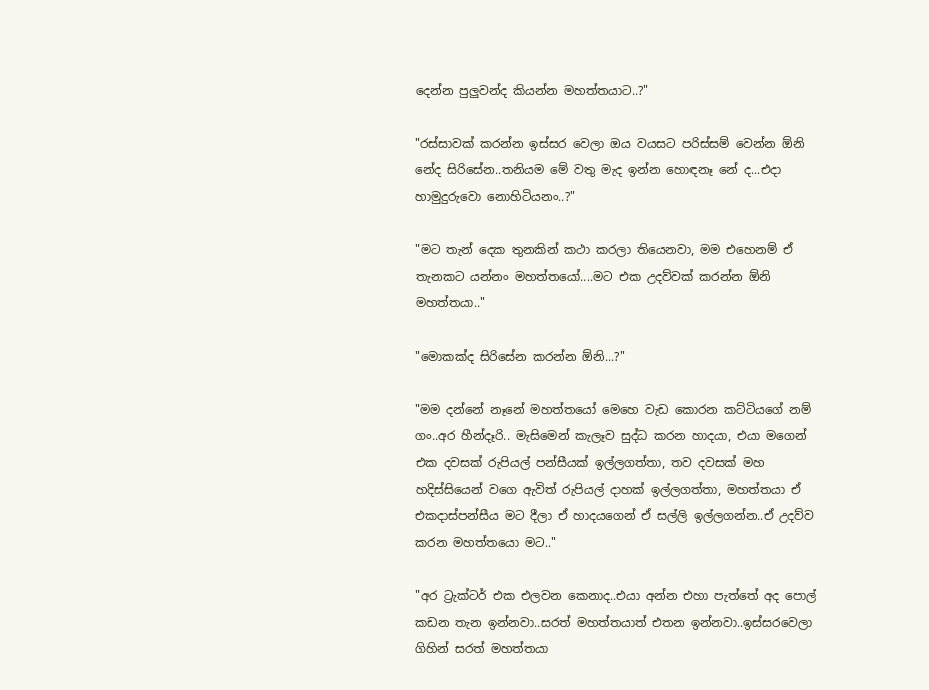දෙන්න පුලුවන්ද කියන්න මහත්තයාට..?"

"රස්සාවක් කරන්න ඉස්සර වෙලා ඔය වයසට පරිස්සම් වෙන්න ඕනි නේද සිරිසේන..තනියම මේ වතු මැද ඉන්න හොඳනෑ නේ ද...එදා හාමුදුරුවො නොහිටියනං..?"

"මට තැන් දෙක තුනකින් කථා කරලා තියෙනවා, මම එහෙනම් ඒ තැනකට යන්නං මහත්තයෝ....මට එක උදව්වක් කරන්න ඕනි මහත්තයා.."

"මොකක්ද සිරිසේන කරන්න ඕනි...?"

"මම දන්නේ නෑනේ මහත්තයෝ මෙහෙ වැඩ කොරන කට්ටියගේ නම් ගං..අර හීන්දෑරි.. මැසිමෙන් කැලෑව සුද්ධ කරන හාදයා, එයා මගෙන් එක දවසක් රුපියල් පන්සීයක් ඉල්ලගත්තා, තව දවසක් මහ හදිස්සියෙන් වගෙ ඇවිත් රුපියල් දාහක් ඉල්ලගත්තා, මහත්තයා ඒ එකදාස්පන්සීය මට දීලා ඒ හාදයගෙන් ඒ සල්ලි ඉල්ලගන්න..ඒ උදව්ව කරන මහත්තයො මට.."

"අර ට්‍රැක්ටර් එක එලවන කෙනාද..එයා අන්න එහා පැත්තේ අද පොල් කඩන තැන ඉන්නවා..සරත් මහත්තයාත් එතන ඉන්නවා..ඉස්සරවෙලා ගිහින් සරත් මහත්තයා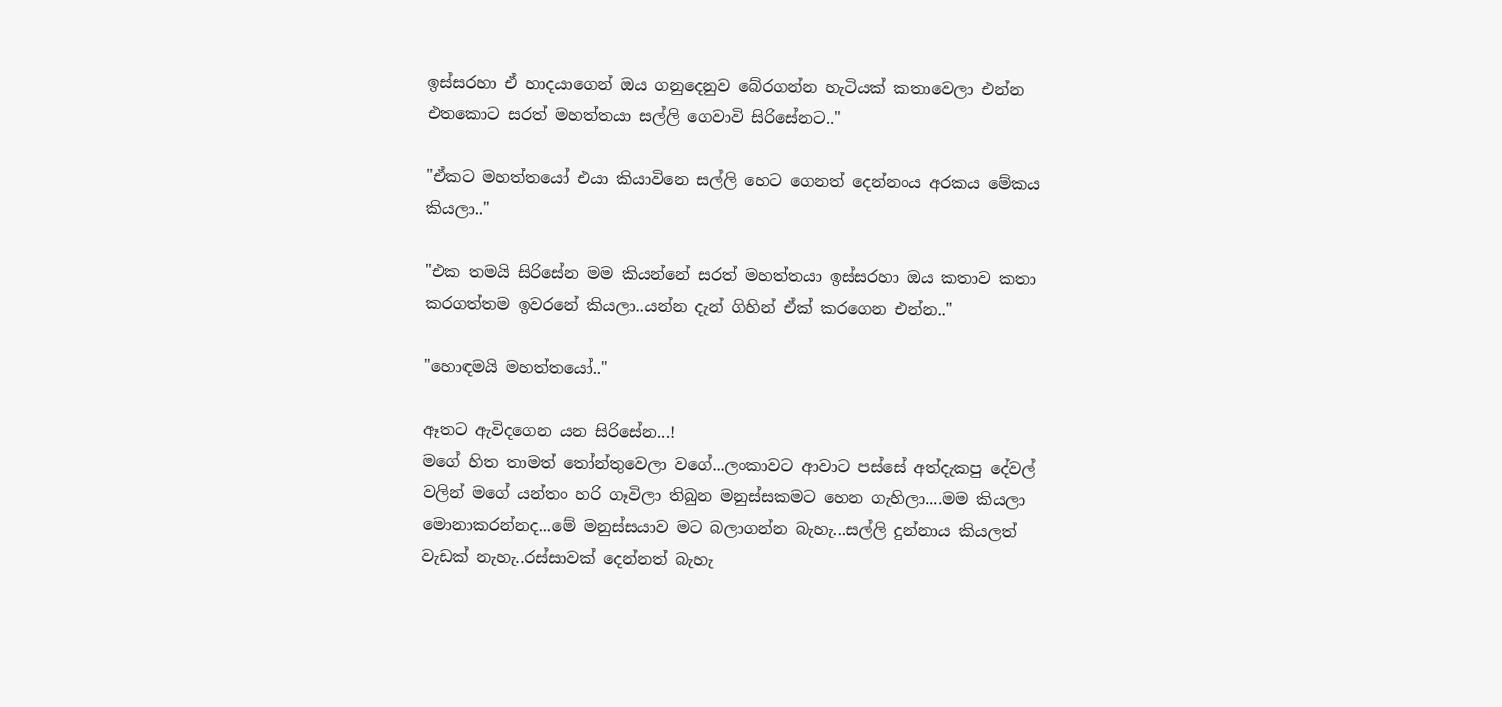ඉස්සරහා ඒ හාදයාගෙන් ඔය ගනුදෙනුව බේරගන්න හැටියක් කතාවෙලා එන්න එතකොට සරත් මහත්තයා සල්ලි ගෙවාවි සිරිසේනට.."

"ඒකට මහත්තයෝ එයා කියාවිනෙ සල්ලි හෙට ගෙනත් දෙන්නංය අරකය මේකය කියලා.."

"එක තමයි සිරිසේන මම කියන්නේ සරත් මහත්තයා ඉස්සරහා ඔය කතාව කතා කරගත්තම ඉවරනේ කියලා..යන්න දැන් ගිහින් ඒක් කරගෙන එන්න.."

"හොඳමයි මහත්තයෝ.."

ඈතට ඇවිදගෙන යන සිරිසේන...!
මගේ හිත තාමත් තෝන්තුවෙලා වගේ...ලංකාවට ආවාට පස්සේ අත්දැකපු දේවල් වලින් මගේ යන්තං හරි ගෑවිලා තිබුන මනුස්සකමට හෙන ගැහිලා....මම කියලා මොනාකරන්නද...මේ මනුස්සයාව මට බලාගන්න බැහැ...සල්ලි දුන්නාය කියලත් වැඩක් නැහැ..රස්සාවක් දෙන්නත් බැහැ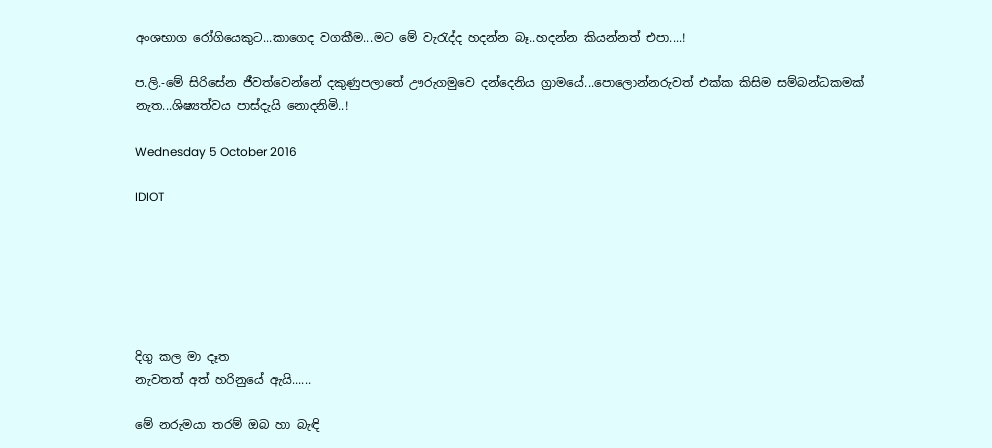අංශභාග රෝගියෙකුට...කාගෙද වගකීම...මට මේ වැරැද්ද හදන්න බෑ..හදන්න කියන්නත් එපා....!

ප.ලි.-මේ සිරිසේන ජීවත්වෙන්නේ දකුණුපලාතේ ඌරුගමුවෙ දන්දෙනිය ග්‍රාමයේ...පොලොන්නරුවත් එක්ක කිසිම සම්බන්ධකමක් නැත...ශිෂ්‍යත්වය පාස්දැයි නොදනිමි..!

Wednesday 5 October 2016

IDIOT






දිගු කල මා දෑත
නැවතත් අත් හරිනුයේ ඇයි......

මේ නරුමයා තරම් ඔබ හා බැඳි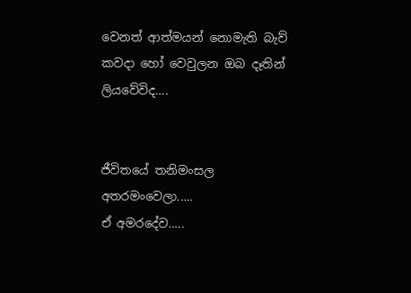වෙනත් ආත්මයන් නොමැති බැව්
කවදා හෝ වෙවුලන ඔබ දෑතින් ලියවේවිද....


ජීවිතයේ තනිමංසල අතරමංවෙලා.....
ඒ අමරදේව.....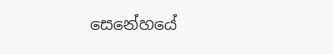සෙනේහයේ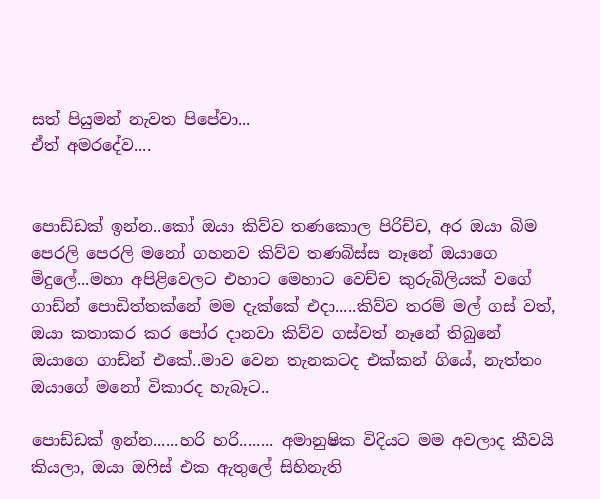සත් පියුමන් නැවත පිපේවා...
ඒත් අමරදේව....


පොඩ්ඩක් ඉන්න..කෝ ඔයා කිව්ව තණකොල පිරිච්ච, අර ඔයා බිම පෙරලි පෙරලි මනෝ ගහනව කිව්ව තණබිස්ස නෑනේ ඔයාගෙ මිදුලේ...මහා අපිළිවෙලට එහාට මෙහාට වෙච්ච කුරුබිලියක් වගේ ගාඩ්න් පොඩිත්තක්නේ මම දැක්කේ එදා.....කිව්ව තරම් මල් ගස් වත්, ඔයා කතාකර කර පෝර දානවා කිව්ව ගස්වත් නෑනේ තිබුනේ ඔයාගෙ ගාඩ්න් එකේ..මාව වෙන තැනකටද එක්කන් ගියේ, නැත්තං ඔයාගේ මනෝ විකාරද හැබෑට..

පොඩ්ඩක් ඉන්න......හරි හරි........ අමානුෂික විදියට මම අවලාද කීවයි කියලා, ඔයා ඔෆිස් එක ඇතුලේ සිහිනැති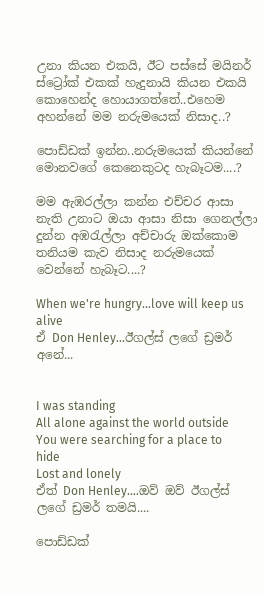උනා කියන එකයි, ඊට පස්සේ මයිනර් ස්ට්‍රෝක් එකක් හැදුනායි කියන එකයි කොහෙන්ද හොයාගත්තේ..එහෙම අහන්නේ මම නරුමයෙක් නිසාද..?

පොඩ්ඩක් ඉන්න..නරුමයෙක් කියන්නේ මොනවගේ කෙනෙකුටද හැබෑටම....?

මම ඇඹරල්ලා කන්න එච්චර ආසා නැති උනාට ඔයා ආසා නිසා ගෙනල්ලා දුන්න අඹරැල්ලා අච්චාරු ඔක්කොම තනියම කැව නිසාද නරුමයෙක් වෙන්නේ හැබෑට....?

When we're hungry...love will keep us alive
ඒ Don Henley...ඊගල්ස් ලගේ ඩ්‍රමර් අනේ...


I was standing
All alone against the world outside
You were searching for a place to hide
Lost and lonely
ඒත් Don Henley....ඔව් ඔව් ඊගල්ස් ලගේ ඩ්‍රමර් තමයි....

පොඩ්ඩක්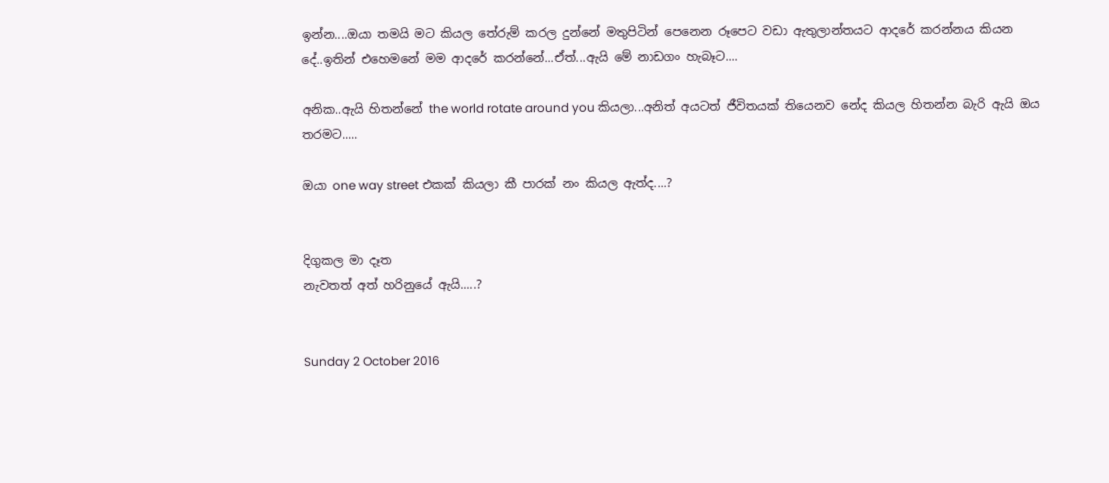ඉන්න....ඔයා තමයි මට කියල තේරුම් කරල දුන්නේ මතුපිටින් පෙනෙන රූපෙට වඩා ඇතුලාන්තයට ආදරේ කරන්නය කියන දේ..ඉතින් එහෙමනේ මම ආදරේ කරන්නේ...ඒත්...ඇයි මේ නාඩගං හැබෑට....

අනික..ඇයි හිතන්නේ the world rotate around you කියලා...අනිත් අයටත් ජීවිතයක් තියෙනව නේද කියල හිතන්න බැරි ඇයි ඔය තරමට.....

ඔයා one way street එකක් කියලා කී පාරක් නං කියල ඇත්ද....?


දිගුකල මා දෑත
නැවතත් අත් හරිනුයේ ඇයි.....?


Sunday 2 October 2016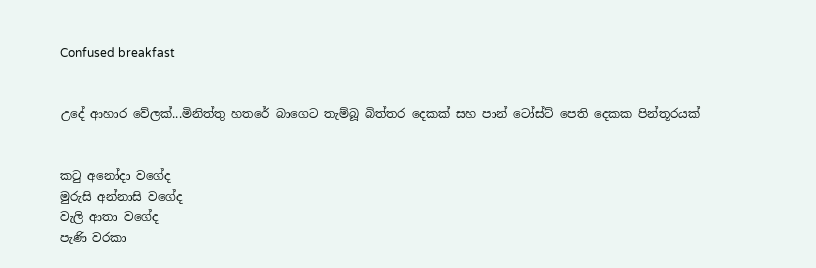Confused breakfast


උදේ ආහාර වේලක්...මිනිත්තු හතරේ බාගෙට තැම්බූ බිත්තර දෙකක් සහ පාන් ටෝස්ට් පෙති දෙකක පින්තූරයක්


කටු අනෝදා වගේද
මුරුසි අන්නාසි වගේද
වැලි ආතා වගේද
පැණි වරකා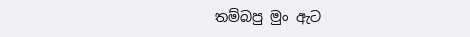තම්බපු මුං ඇට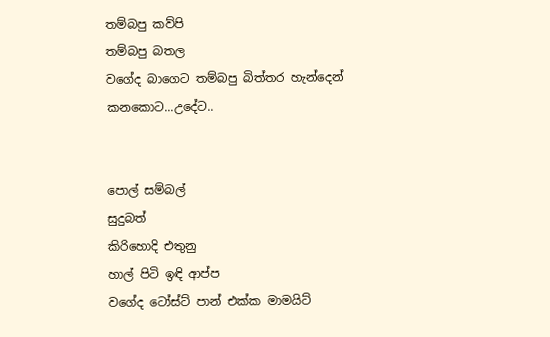තම්බපු කව්පි
තම්බපු බතල
වගේද බාගෙට තම්බපු බිත්තර හැන්දෙන් කනකොට...උදේට..


පොල් සම්බල්
සුදුබත්
කිරිහොදි එතුනු
හාල් පිටි ඉඳි ආප්ප
වගේද ටෝස්ට් පාන් එක්ක මාමයිට්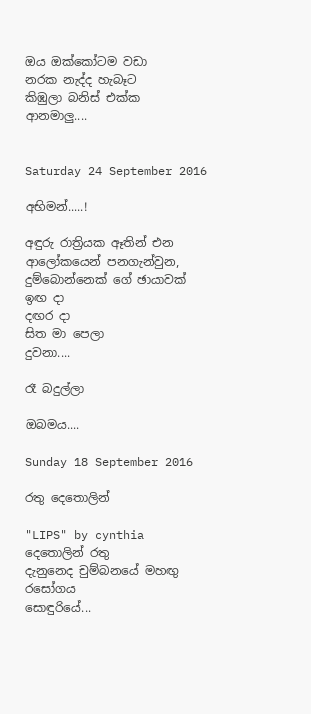ඔය ඔක්කෝටම වඩා
නරක නැද්ද හැබෑට
කිඹුලා බනිස් එක්ක
ආනමාලු....


Saturday 24 September 2016

අභිමන්.....!

අඳුරු රාත්‍රියක ඈතින් එන ආලෝකයෙන් පනගැන්වුන, දුම්බොන්නෙක් ගේ ඡායාවක්
ඉඟ දා
දඟර දා
සිත මා පෙලා
දුවනා....

රෑ බදුල්ලා

ඔබමය....

Sunday 18 September 2016

රතු දෙතොලින්

"LIPS" by cynthia
දෙතොලින් රතු
දැනුනෙද චුම්බනයේ මහඟු
රසෝගය
සොඳුරියේ...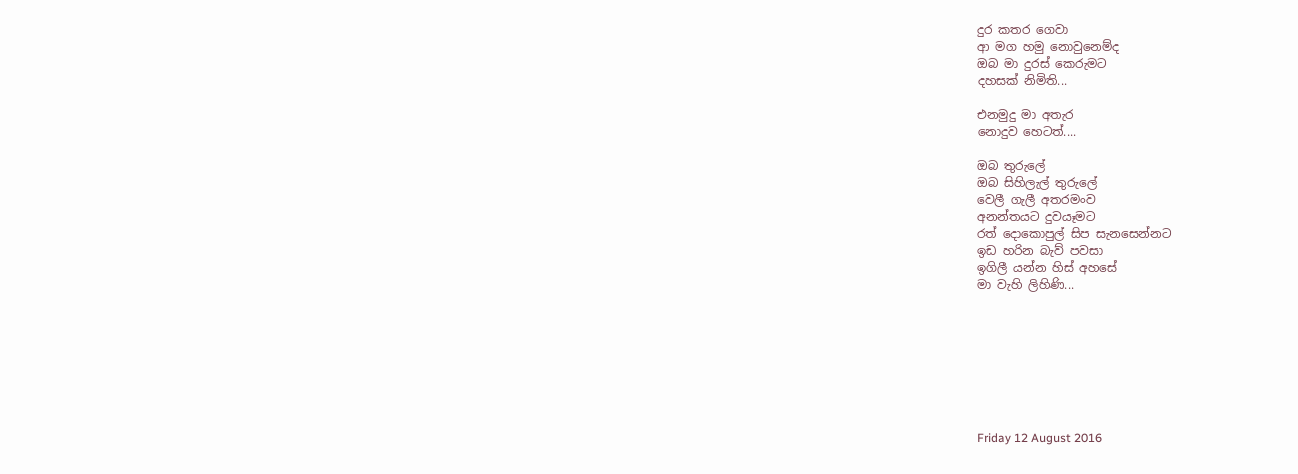දුර කතර ගෙවා
ආ මග හමු නොවුනෙම්ද
ඔබ මා දුරස් කෙරුමට
දහසක් නිමිති...

එනමුදු මා අතැර
නොදුව හෙටත්....

ඔබ තුරුලේ
ඔබ සිහිලැල් තුරුලේ
වෙලී ගැලී අතරමංව
අනන්තයට දුවයෑමට
රත් දොකොපුල් සිප සැනසෙන්නට
ඉඩ හරින බැව් පවසා
ඉගිලී යන්න හිස් අහසේ
මා වැහි ලිහිණි...








Friday 12 August 2016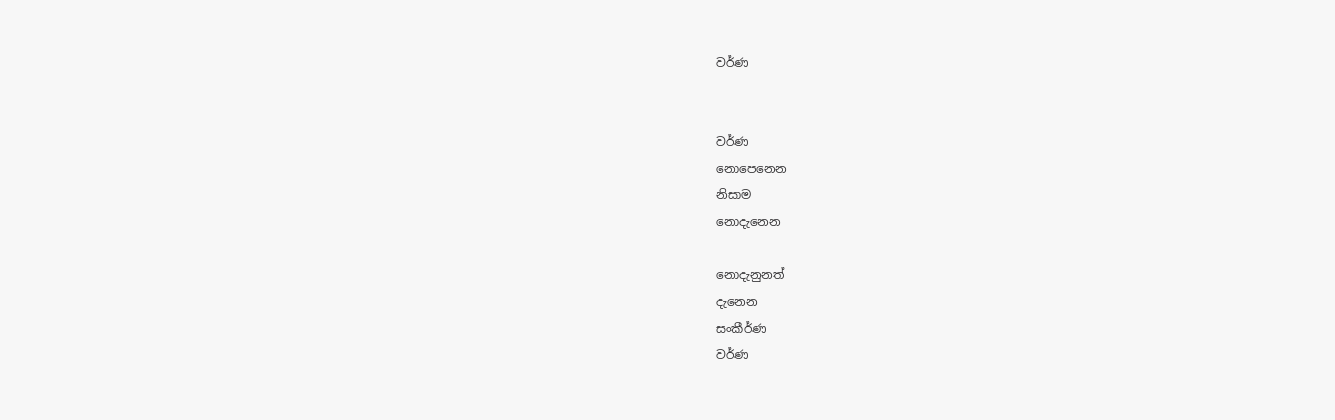වර්ණ


වර්ණ
නොපෙනෙන
නිසාම
නොදැනෙන

නොදැනුනත්
දැනෙන
සංකීර්ණ
වර්ණ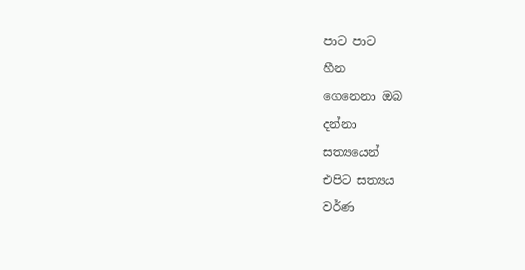පාට පාට
හීන
ගෙනෙනා ඔබ
දන්නා
සත්‍යයෙන්
එපිට සත්‍යය
වර්ණ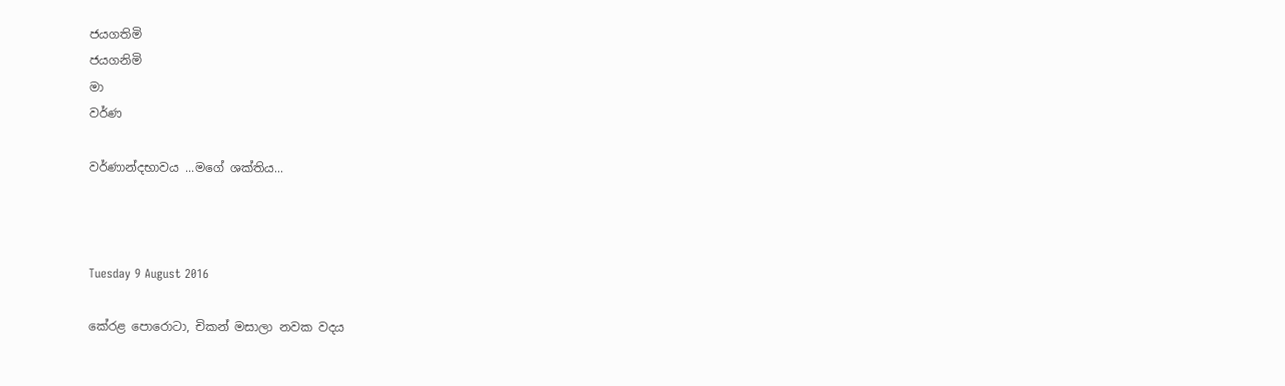ජයගතිමි
ජයගනිමි
මා
වර්ණ

වර්ණාන්දභාවය ...මගේ ශක්තිය...



Tuesday 9 August 2016

කේරළ පොරොටා, චිකන් මසාලා නවක වදය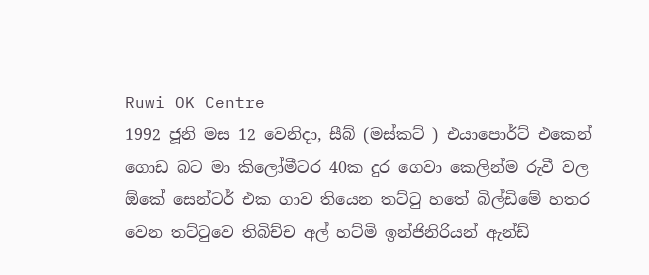Ruwi OK Centre
1992 ජූනි මස 12 වෙනිදා, සීබ් (මස්කට් ) එයාපොර්ට් එකෙන් ගොඩ බට මා කිලෝමීටර 40ක දුර ගෙවා කෙලින්ම රුවී වල ඕකේ සෙන්ටර් එක ගාව තියෙන තට්ටු හතේ බිල්ඩිමේ හතර වෙන තට්ටුවෙ තිබිච්ච අල් හට්මි ඉන්ජිනිරියන් ඇන්ඩ්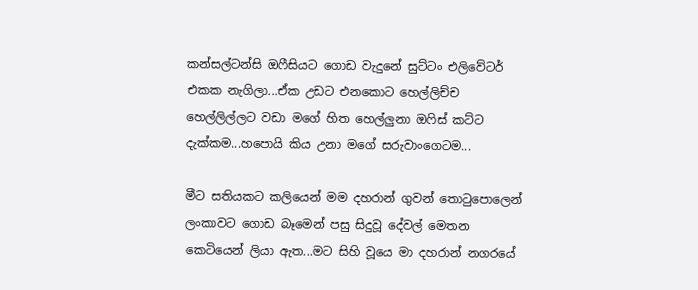කන්සල්ටන්සි ඔෆීසියට ගොඩ වැදුනේ සුට්ටං එලිවේටර් එකක නැගිලා...ඒක උඩට එනකොට හෙල්ලිච්ච හෙල්ලිල්ලට වඩා මගේ හිත හෙල්ලුනා ඔෆිස් කට්ට දැක්කම...හපොයි කිය උනා මගේ සරුවාංගෙටම...

මීට සතියකට කලියෙන් මම දහරාන් ගුවන් තොටුපොලෙන් ලංකාවට ගොඩ බෑමෙන් පසු සිදුවූ දේවල් මෙතන කෙටියෙන් ලියා ඇත...මට සිහි වූයෙ මා දහරාන් නගරයේ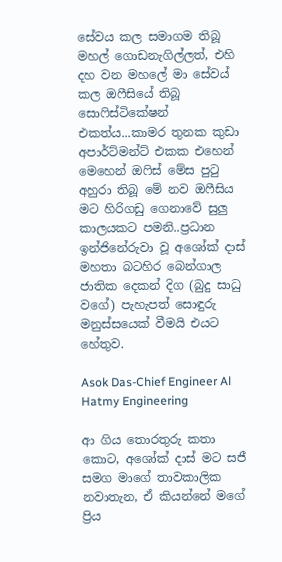සේවය කල සමාගම තිබූ මහල් ගොඩනැගිල්ලත්, එහි දහ වන මහලේ මා සේවය් කල ඔෆීසියේ තිබූ සොෆිස්ටිකේෂන් එකත්ය...කාමර තුනක කුඩා අපාර්ට්මන්ට් එකක එහෙන් මෙහෙන් ඔෆිස් මේස පුටු අහුරා තිබූ මේ නව ඔෆීසිය මට හිරිගඩු ගෙනාවේ සුලු කාලයකට පමනි..ප්‍රධාන ඉන්ජිනේරුවා වූ අශෝක් දාස් මහතා බටහිර බෙන්ගාල ජාතික දෙකන් දිග (බුදු සාධු වගේ) පැහැපත් සොඳුරු මනුස්සයෙක් වීමයි එයට හේතුව.

Asok Das-Chief Engineer Al Hatmy Engineering

ආ ගිය තොරතුරු කතා කොට, අශෝක් දාස් මට සජී සමග මාගේ තාවකාලික නවාතැන, ඒ කියන්නේ මගේ ප්‍රිය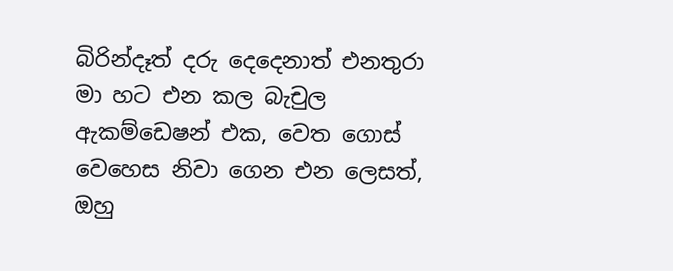බිරින්දෑත් දරු දෙදෙනාත් එනතුරා මා හට එන කල බැචුල ඇකම්ඩෙෂන් එක, වෙත ගොස් වෙහෙස නිවා ගෙන එන ලෙසත්, ඔහු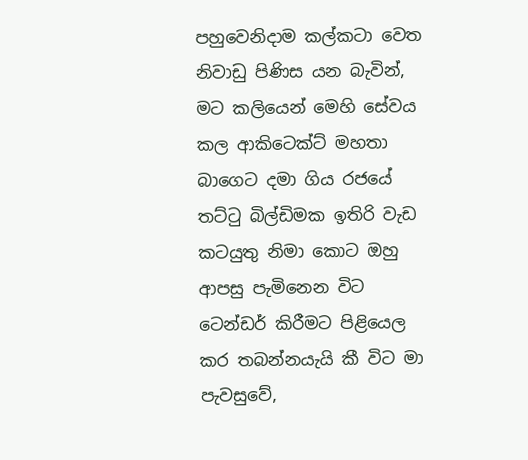පහුවෙනිදාම කල්කටා වෙත නිවාඩු පිණිස යන බැවින්, මට කලියෙන් මෙහි සේවය කල ආකිටෙක්ට් මහතා බාගෙට දමා ගිය රජයේ තට්ටු බිල්ඩිමක ඉතිරි වැඩ කටයුතු නිමා කොට ඔහු ආපසු පැමිනෙන විට ටෙන්ඩර් කිරීමට පිළියෙල කර තබන්නයැයි කී විට මා පැවසුවේ,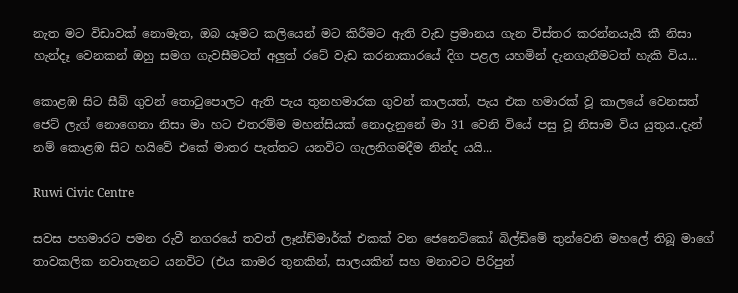නැත මට විඩාවක් නොමැත, ඔබ යෑමට කලියෙන් මට කිරීමට ඇති වැඩ ප්‍රමානය ගැන විස්තර කරන්නයැයි කී නිසා හැන්දෑ වෙනකන් ඔහු සමග ගැවසීමටත් අලුත් රටේ වැඩ කරනාකාරයේ දිග පළල යහමින් දැනගැනීමටත් හැකි විය...

කොළඹ සිට සීබ් ගුවන් තොටුපොලට ඇති පැය තුනහමාරක ගුවන් කාලයත්, පැය එක හමාරක් වූ කාලයේ වෙනසත් ජෙට් ලැග් නොගෙනා නිසා මා හට එතරම්ම මහන්සියක් නොදැනුනේ මා 31 වෙනි වියේ පසු වූ නිසාම විය යුතුය..දැන් නම් කොළඹ සිට හයිවේ එකේ මාතර පැත්තට යනවිට ගැලනිගමදීම නින්ද යයි...

Ruwi Civic Centre

සවස පහමාරට පමන රුවී නගරයේ තවත් ලෑන්ඩ්මාර්ක් එකක් වන ජෙනෙට්කෝ බිල්ඩිමේ තුන්වෙනි මහලේ තිබූ මාගේ තාවකලික නවාතැනට යනවිට (එය කාමර තුනකින්, සාලයකින් සහ මනාවට පිරිපුන්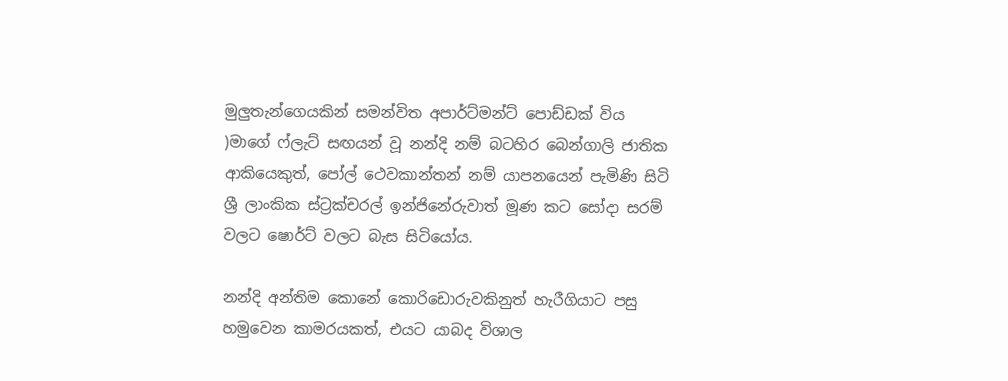මුලුතැන්ගෙයකින් සමන්විත අපාර්ට්මන්ට් පොඩ්ඩක් විය )මාගේ ෆ්ලැට් සඟයන් වූ නන්දි නම් බටහිර බෙන්ගාලි ජාතික ආකියෙකුත්, පෝල් ථෙවකාන්තන් නම් යාපනයෙන් පැමිණි සිටි ශ්‍රී ලාංකික ස්ට්‍රක්චරල් ඉන්ජිනේරුවාත් මූණ කට සෝදා සරම් වලට ෂොර්ට් වලට බැස සිටියෝය.

නන්දි අන්තිම කොනේ කොරිඩොරුවකිනුත් හැරීගියාට පසු හමුවෙන කාමරයකත්, එයට යාබද විශාල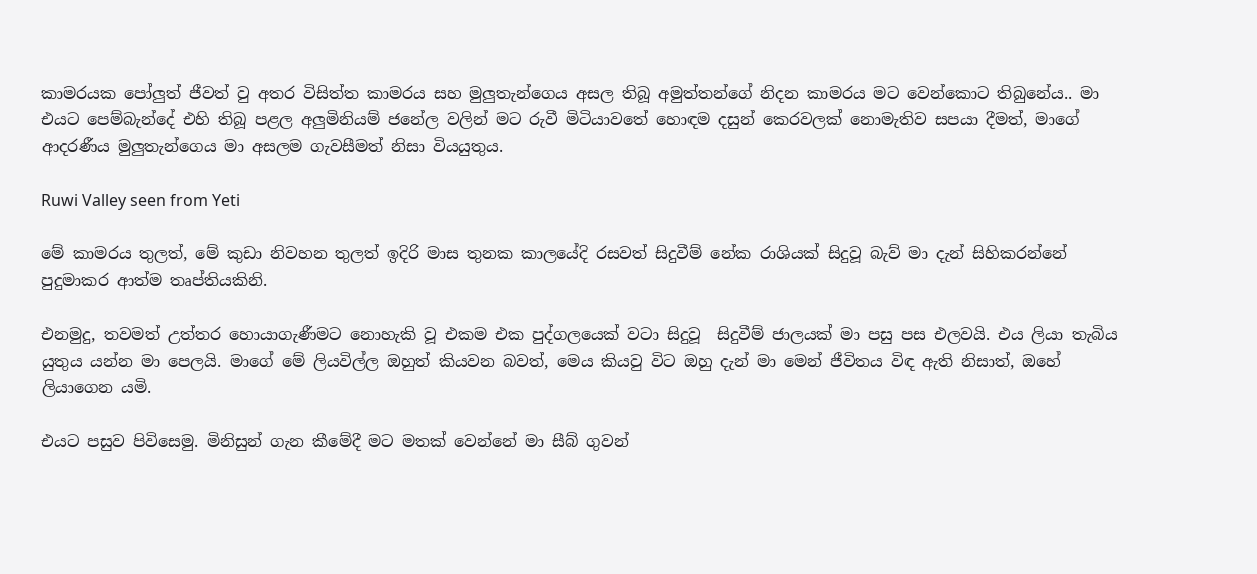කාමරයක පෝලුත් ජීවත් වු අතර විසිත්ත කාමරය සහ මුලුතැන්ගෙය අසල තිබූ අමුත්තන්ගේ නිදන කාමරය මට වෙන්කොට තිබුනේය.. මා එයට පෙම්බැන්දේ එහි තිබූ පළල අලුමිනියම් ජනේල වලින් මට රුවී මිටියාවතේ හොඳම දසුන් කෙරවලක් නොමැතිව සපයා දීමත්, මාගේ ආදරණීය මුලුතැන්ගෙය මා අසලම ගැවසීමත් නිසා වියයුතුය.

Ruwi Valley seen from Yeti

මේ කාමරය තුලත්, මේ කුඩා නිවහන තුලත් ඉදිරි මාස තුනක කාලයේදි රසවත් සිදුවීම් නේක රාශියක් සිදුවූ බැව් මා දැන් සිහිකරන්නේ පුදුමාකර ආත්ම තෘප්තියකිනි.

එනමුදු, තවමත් උත්තර හොයාගැණීමට නොහැකි වූ එකම එක පුද්ගලයෙක් වටා සිදුවූ  සිදුවීම් ජාලයක් මා පසු පස එලවයි. එය ලියා තැබිය යුතුය යන්න මා පෙලයි. මාගේ මේ ලියවිල්ල ඔහුත් කියවන බවත්, මෙය කියවු විට ඔහු දැන් මා මෙන් ජීවිතය විඳ ඇති නිසාත්, ඔහේ ලියාගෙන යමි.

එයට පසුව පිවිසෙමු. මිනිසුන් ගැන කීමේදී මට මතක් වෙන්නේ මා සීබ් ගුවන්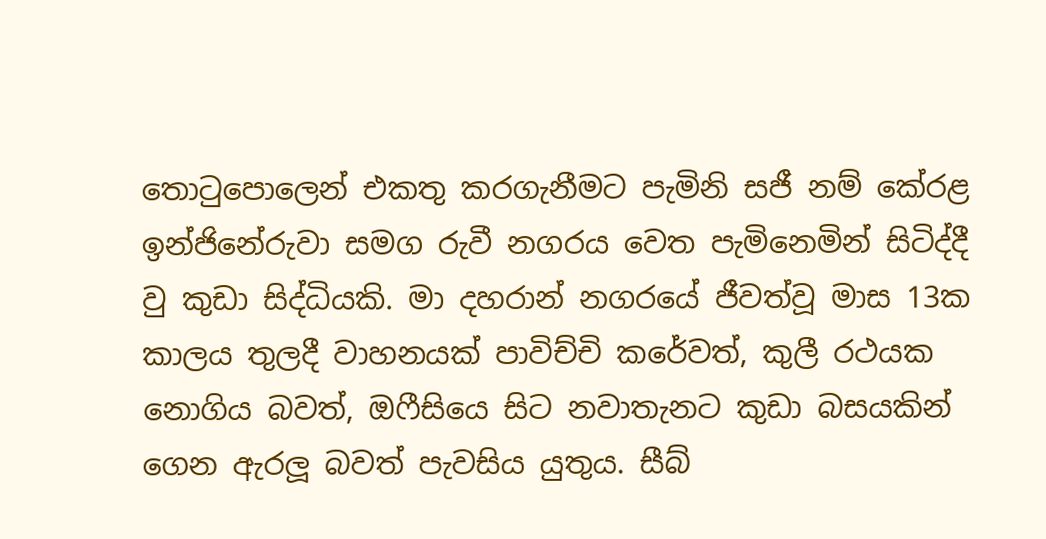තොටුපොලෙන් එකතු කරගැනීමට පැමිනි සජී නම් කේරළ ඉන්ජිනේරුවා සමග රුවී නගරය වෙත පැමිනෙමින් සිටිද්දී වු කුඩා සිද්ධියකි. මා දහරාන් නගරයේ ජීවත්වූ මාස 13ක කාලය තුලදී වාහනයක් පාවිච්චි කරේවත්, කුලී රථයක නොගිය බවත්, ඔෆීසියෙ සිට නවාතැනට කුඩා බසයකින් ගෙන ඇරලූ බවත් පැවසිය යුතුය. සීබ්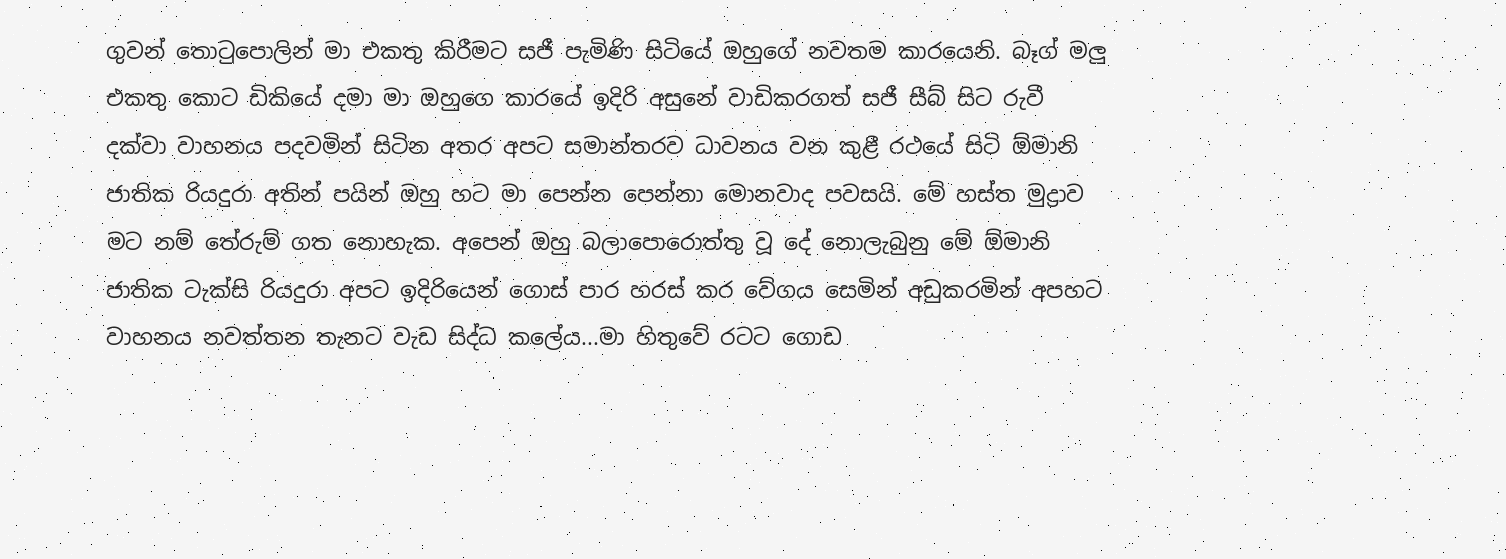ගුවන් තොටුපොලින් මා එකතු කිරීමට සජී පැමිණි සිටියේ ඔහුගේ නවතම කාරයෙනි. බෑග් මලු එකතු කොට ඩිකියේ දමා මා ඔහුගෙ කාරයේ ඉදිරි අසුනේ වාඩිකරගත් සජී සීබ් සිට රුවී දක්වා වාහනය පදවමින් සිටින අතර අපට සමාන්තරව ධාවනය වන කුළී රථයේ සිටි ඕමානි ජාතික රියදුරා අතින් පයින් ඔහු හට මා පෙන්න පෙන්නා මොනවාද පවසයි. මේ හස්ත මුද්‍රාව මට නම් තේරුම් ගත නොහැක. අපෙන් ඔහු බලාපොරොත්තු වූ දේ නොලැබුනු මේ ඕමානි ජාතික ටැක්සි රියදුරා අපට ඉදිරියෙන් ගොස් පාර හරස් කර වේගය සෙමින් අඩුකරමින් අපහට වාහනය නවත්තන තැනට වැඩ සිද්ධ කලේය...මා හිතුවේ රටට ගොඩ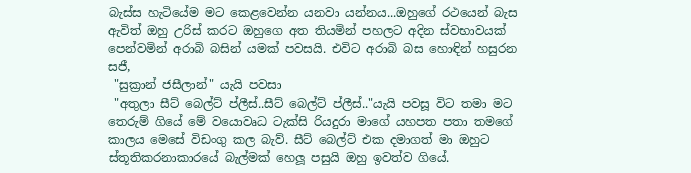බැස්ස හැටියේම මට කෙළවෙන්න යනවා යන්නය...ඔහුගේ රථයෙන් බැස ඇවිත් ඔහු උරිස් කරට ඔහුගෙ අත තියමින් පහලට අදින ස්වභාවයක් පෙන්වමින් අරාබි බසින් යමක් පවසයි. එවිට අරාබි බස හොඳින් හසුරන සජී,
 "සුක්‍රාන් ජසීලාන්" යැයි පවසා
 "අතුලා සීට් බෙල්ට් ප්ලීස්..සීට් බෙල්ට් ප්ලීස්.."යැයි පවසූ විට තමා මට තෙරුම් ගියේ මේ වයොවෘධ ටැක්සි රියදුරා මාගේ යහපත පතා තමගේ කාලය මෙසේ විඩංගු කල බැව්. සීට් බෙල්ට් එක දමාගත් මා ඔහුට ස්තූතිකරනාකාරයේ බැල්මක් හෙලූ පසුයි ඔහු ඉවත්ව ගියේ.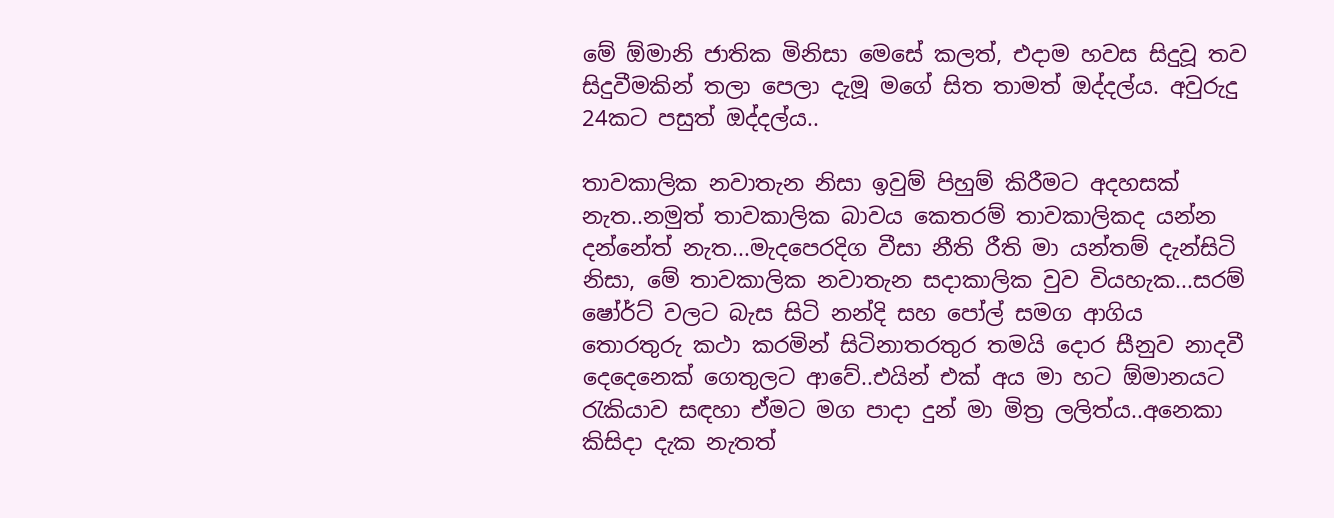මේ ඕමානි ජාතික මිනිසා මෙසේ කලත්, එදාම හවස සිදුවූ තව සිදුවීමකින් තලා පෙලා දැමූ මගේ සිත තාමත් ඔද්දල්ය. අවුරුදු 24කට පසුත් ඔද්දල්ය..

තාවකාලික නවාතැන නිසා ඉවුම් පිහුම් කිරීමට අදහසක් නැත..නමුත් තාවකාලික බාවය කෙතරම් තාවකාලිකද යන්න දන්නේත් නැත...මැදපෙරදිග වීසා නීති රීති මා යන්තම් දැන්සිටි නිසා, මේ තාවකාලික නවාතැන සදාකාලික වුව වියහැක...සරම් ෂෝර්ට් වලට බැස සිටි නන්දි සහ පෝල් සමග ආගිය තොරතුරු කථා කරමින් සිටිනාතරතුර තමයි දොර සීනුව නාදවී දෙදෙනෙක් ගෙතුලට ආවේ..එයින් එක් අය මා හට ඕමානයට රැකියාව සඳහා ඒමට මග පාදා දුන් මා මිත්‍ර ලලිත්ය..අනෙකා කිසිදා දැක නැතත්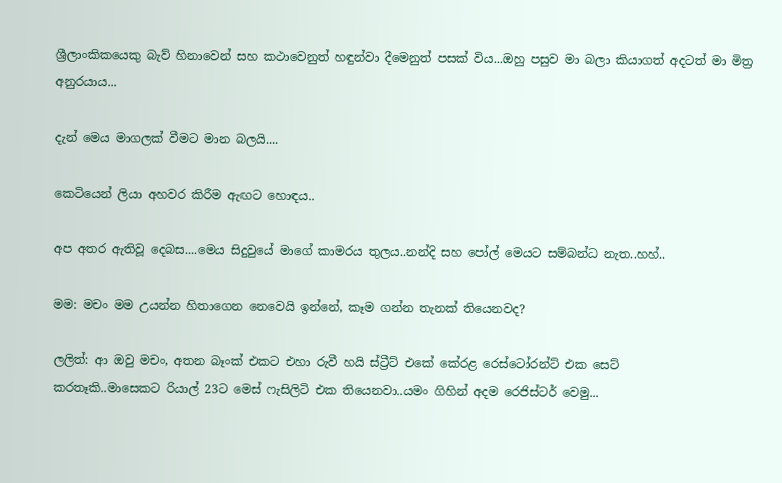ශ්‍රීලාංකිකයෙකු බැව් හිනාවෙන් සහ කථාවෙනුත් හඳුන්වා දීමෙනුත් පසක් විය...ඔහු පසුව මා බලා කියාගත් අදටත් මා මිත්‍ර අනුරයාය...

දැන් මෙය මාගලක් වීමට මාන බලයි....

කෙටියෙන් ලියා අහවර කිරීම ඇඟට හොඳය..

අප අතර ඇතිවූ දෙබස....මෙය සිදුවුයේ මාගේ කාමරය තුලය..නන්දි සහ පෝල් මෙයට සම්බන්ධ නැත..හහ්..

මම: මචං මම උයන්න හිතාගෙන නෙවෙයි ඉන්නේ, කෑම ගන්න තැනක් තියෙනවද?

ලලිත්: ආ ඔවු මචං, අතන බෑංක් එකට එහා රුවී හයි ස්ට්‍රීට් එකේ කේරළ රෙස්ටෝරන්ට් එක සෙට්
කරතෑකි..මාසෙකට රියාල් 23ට මෙස් ෆැසිලිටි එක තියෙනවා..යමං ගිහින් අදම රෙජිස්ටර් වෙමු...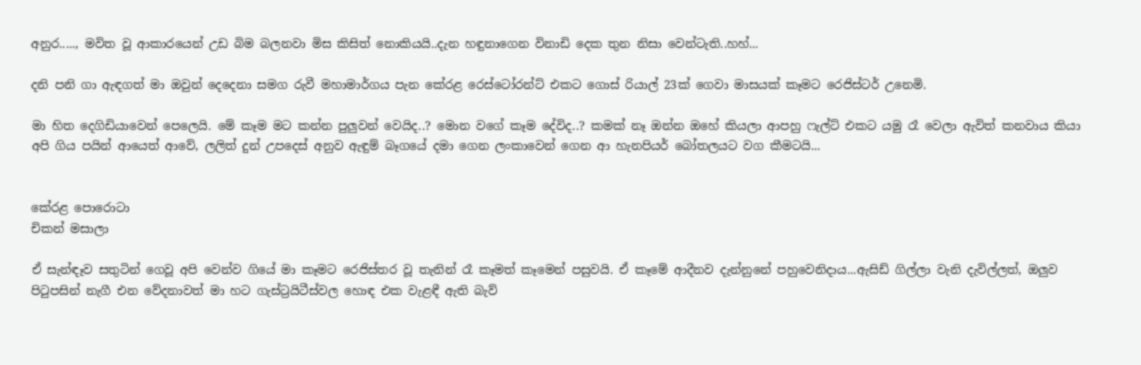අනුර....., මවිත වූ ආකාරයෙන් උඩ බිම බලනවා මිස කිසිත් නොකියයි..දැන හඳුනාගෙන විනාඩි දෙක තුන නිසා වෙන්ටැති..හහ්...

දනි පනි ගා ඇඳගත් මා ඔවුන් දෙදෙනා සමග රුවී මහාමාර්ගය පැන කේරළ රෙස්ටෝරන්ට් එකට ගොස් රියාල් 23ක් ගෙවා මාසයක් කෑමට රෙජිස්ටර් උනෙමි.

මා හිත දෙගිඩියාවෙන් පෙලෙයි. මේ කෑම මට කන්න පුලුවන් වෙයිද..? මොන වගේ කෑම දේවිද..? කමක් නෑ ඔන්න ඔහේ කියලා ආපහු ෆැල්ට් එකට යමු රෑ වෙලා ඇවිත් කනවාය කියා අපි ගිය පයින් ආයෙත් ආවේ, ලලිත් දුන් උපදෙස් අනුව ඇඳුම් බෑගයේ දමා ගෙන ලංකාවෙන් ගෙන ආ හැනපියර් බෝතලයට වග කීමටයි...


කේරළ පොරොටා
චිකන් මසාලා

ඒ සැන්ඳෑව සතුටින් ගෙවූ අපි වෙන්ව ගියේ මා කෑමට රෙජිස්තර වූ තැනින් රෑ කෑමත් කෑමෙන් පසුවයි. ඒ කෑමේ ආදීනව දැන්නුනේ පහුවෙනිදාය...ඇසිඩ් ගිල්ලා වැනි දැවිල්ලත්, ඔලුව පිටුපසින් නැගී එන වේදනාවත් මා හට ගැස්ට්‍රයිටීස්වල හොඳ එක වැළඳී ඇති බැව්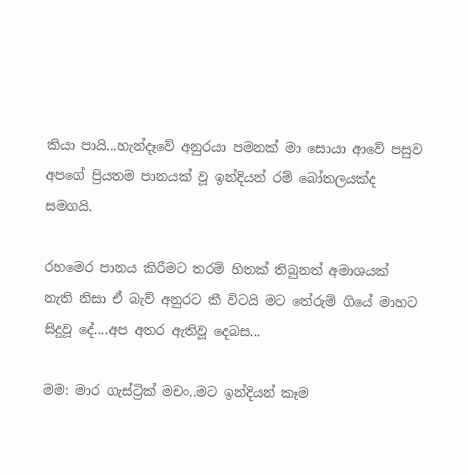කියා පායි...හැන්දෑවේ අනුරයා පමනක් මා සොයා ආවේ පසුව අපගේ ප්‍රියතම පානයක් වූ ඉන්දියන් රම් බෝතලයක්ද සමගයි.

රහමෙර පානය කිරීමට තරම් හිතක් තිබුනත් අමාශයක් නැති නිසා ඒ බැව් අනුරට කී විටයි මට තේරුම් ගියේ මාහට සිදුවූ දේ....අප අතර ඇතිවූ දෙබස...

මම: මාර ගැස්ට්‍රික් මචං..මට ඉන්දියන් කෑම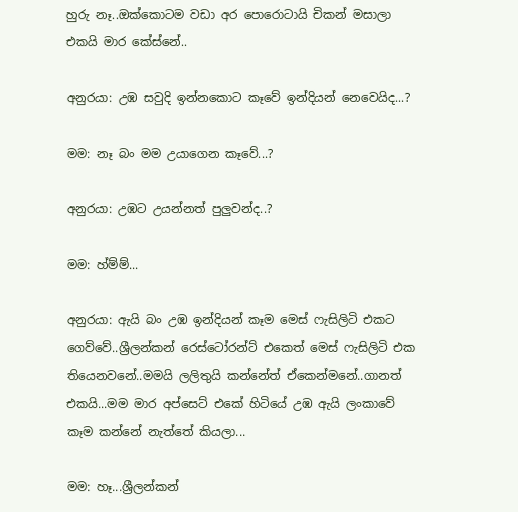හුරු නෑ..ඔක්කොටම වඩා අර පොරොටායි චිකන් මසාලා එකයි මාර කේස්නේ..

අනුරයා: උඹ සවුදි ඉන්නකොට කෑවේ ඉන්දියන් නෙවෙයිද...?

මම: නෑ බං මම උයාගෙන කෑවේ...?

අනුරයා: උඹට උයන්නත් පුලුවන්ද..?

මම: හ්ම්ම්...

අනුරයා: ඇයි බං උඹ ඉන්දියන් කෑම මෙස් ෆැසිලිටි එකට ගෙව්වේ..ශ්‍රීලන්කන් රෙස්ටෝරන්ට් එකෙත් මෙස් ෆැසිලිටි එක තියෙනවනේ..මමයි ලලිතුයි කන්නේත් ඒකෙන්මනේ..ගානත් එකයි...මම මාර අප්සෙට් එකේ හිටියේ උඹ ඇයි ලංකාවේ කෑම කන්නේ නැත්තේ කියලා...

මම: හෑ...ශ්‍රීලන්කන්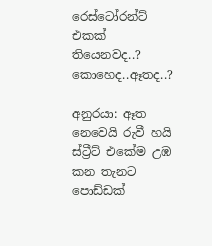රෙස්ටෝරන්ට් එකක් තියෙනවද..? කොහෙද..ඈතද..?

අනුරයා: ඈත නෙවෙයි රුවී හයි ස්ට්‍රීට් එකේම උඹ කන තැනට පොඩ්ඩක්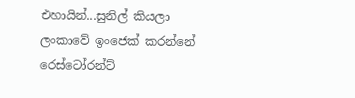එහායින්...සුනිල් කියලා ලංකාවේ ඉංජෙක් කරන්නේ රෙස්ටෝරන්ට්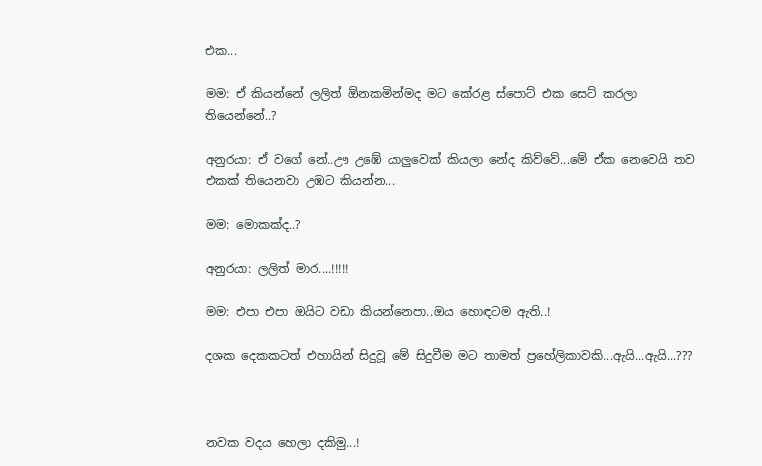එක...

මම: ඒ කියන්නේ ලලිත් ඕනකමින්මද මට කේරළ ස්පොට් එක සෙට් කරලා තියෙන්නේ..?

අනුරයා: ඒ වගේ නේ..ඌ උඹේ යාලුවෙක් කියලා නේද කිව්වේ...මේ ඒක නෙවෙයි තව එකක් තියෙනවා උඹට කියන්න...

මම: මොකක්ද..?

අනුරයා: ලලිත් මාර....!!!!!

මම: එපා එපා ඔයිට වඩා කියන්නෙපා..ඔය හොඳටම ඇති..!

දශක දෙකකටත් එහායින් සිදුවූ මේ සිදුවීම මට තාමත් ප්‍රහේලිකාවකි...ඇයි...ඇයි...???



නවක වදය හෙලා දකිමු...!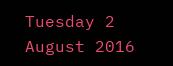Tuesday 2 August 2016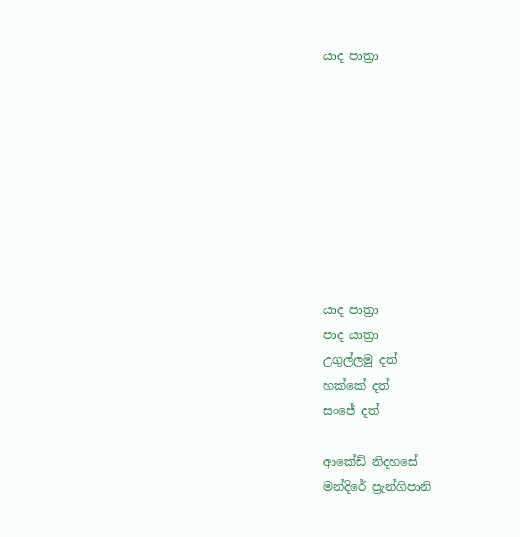යාද පාත්‍රා









යාද පාත්‍රා
පාද යාත්‍රා
උගුල්ලමු දත්
හක්කේ දත්
සංජේ දත්

ආකේඩ් නිදහසේ
මන්දිරේ ප්‍රැන්ගිපානි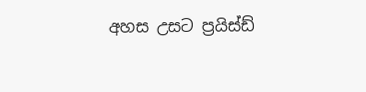අහස උසට ප්‍රයිස්ඩ්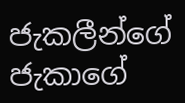ජැකලීන්ගේ
ජැකාගේ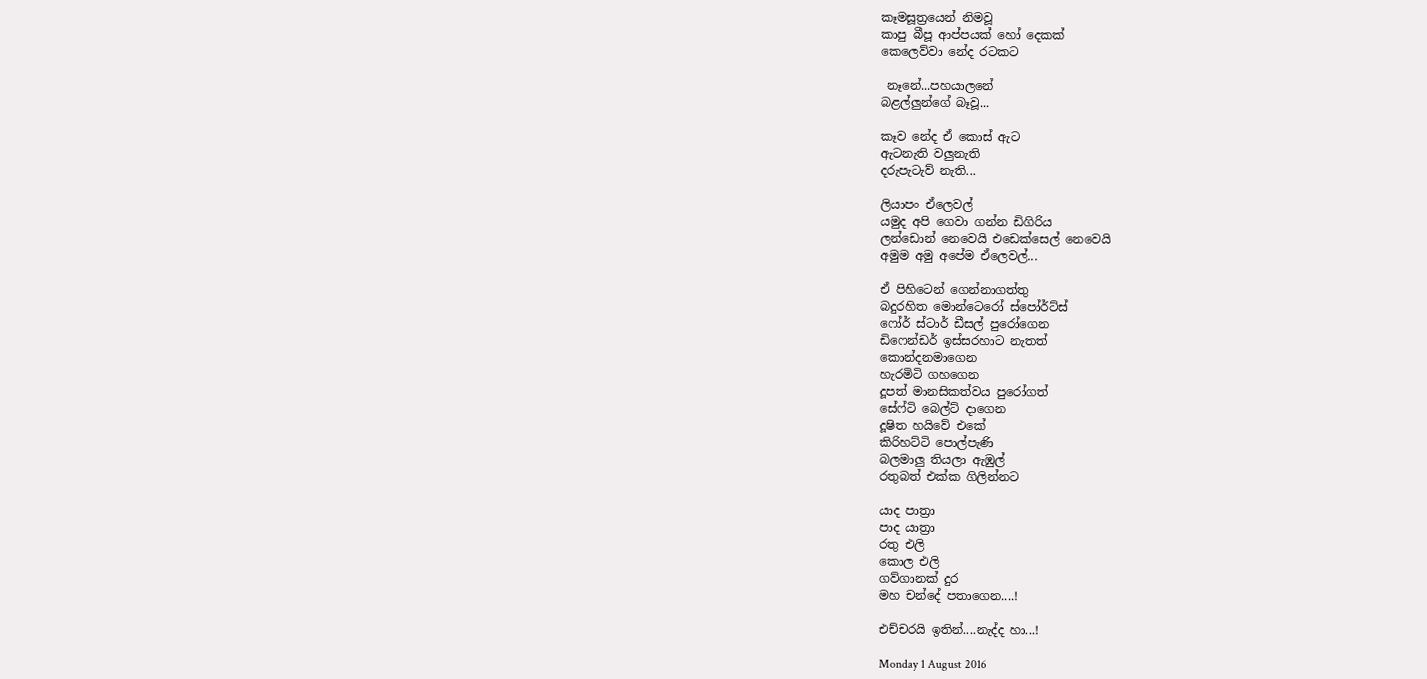කෑමසූත්‍රයෙන් නිමවූ
කාපු බීපූ ආප්පයක් හෝ දෙකක්
කෙලෙව්වා නේද රටකට

 නෑනේ...පහයාලනේ
බළල්ලුන්ගේ බෑවූ...

කෑව නේද ඒ කොස් ඇට
ඇටනැති වලුනැති
දරුපැටැව් නැති...

ලියාපං ඒලෙවල්
යමුද අපි ගෙවා ගන්න ඩිගිරිය
ලන්ඩොන් නෙවෙයි එඩෙක්සෙල් නෙවෙයි
අමුම අමු අපේම ඒලෙවල්...

ඒ පිහිටෙන් ගෙන්නාගත්තු
බදුරහිත මොන්ටෙරෝ ස්පෝර්ට්ස්
ෆෝර් ස්ටාර් ඩීසල් පුරෝගෙන
ඩිෆෙන්ඩර් ඉස්සරහාට නැතත්
කොන්දනමාගෙන
හැරමිටි ගහගෙන
දූපත් මානසිකත්වය පුරෝගත්
සේෆ්ටි බෙල්ට් දාගෙන
දූෂිත හයිවේ එකේ
කිරිහට්ටි පොල්පැණි
බලමාලු තියලා ඇඹුල්
රතුබත් එක්ක ගිලින්නට

යාද පාත්‍රා
පාද යාත්‍රා
රතු එලි
කොල එලි
ගව්ගානක් දුර
මහ චන්දේ පතාගෙන....!

එච්චරයි ඉතින්....නැද්ද හා...!

Monday 1 August 2016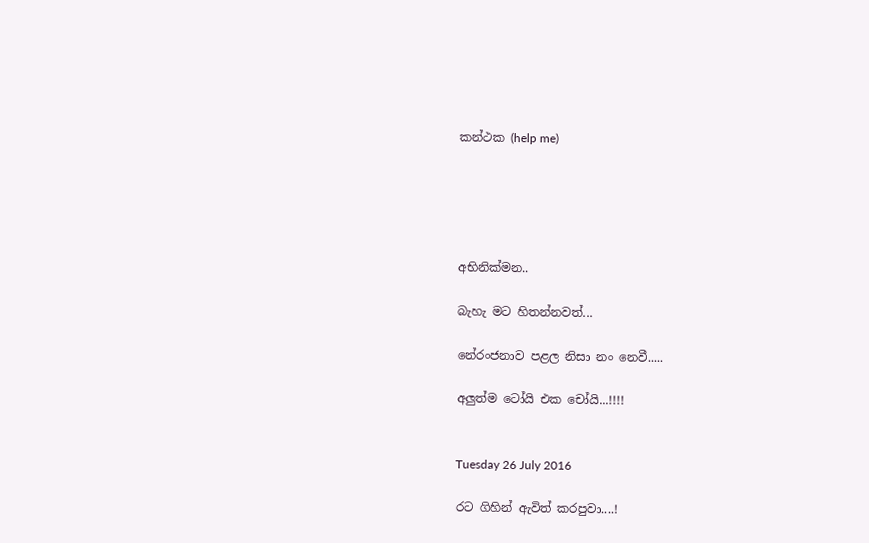කන්ථක (help me)





අභිනික්මන..

බැහැ මට හිතන්නවත්...

නේරංජනාව පළල නිසා නං නෙවී.....

අලුත්ම ටෝයි එක චෝයි...!!!!


Tuesday 26 July 2016

රට ගිහින් ඇවිත් කරපුවා....!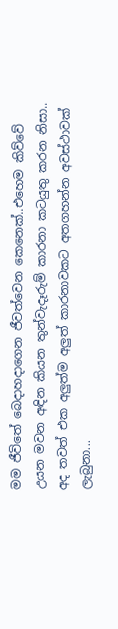මම ජීවිතේ බෙදාහදාගෙන ජීවත්වෙන කෙනෙක්..එහෙම කිව්වේ උයන මවන අඳින කියන තුන්වැදෑරුම් කාරනා කටයුතු කරන නිසා..
අද තවත් එක අලුත්ම අලුත් කාරනාවකට අතගහන්න අවස්ථාවක් ලැබුනා...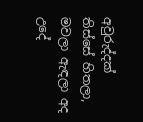අවුරුද්දක් තිස්සේ හිතලා, මවලා ඇඳලා අද උදේ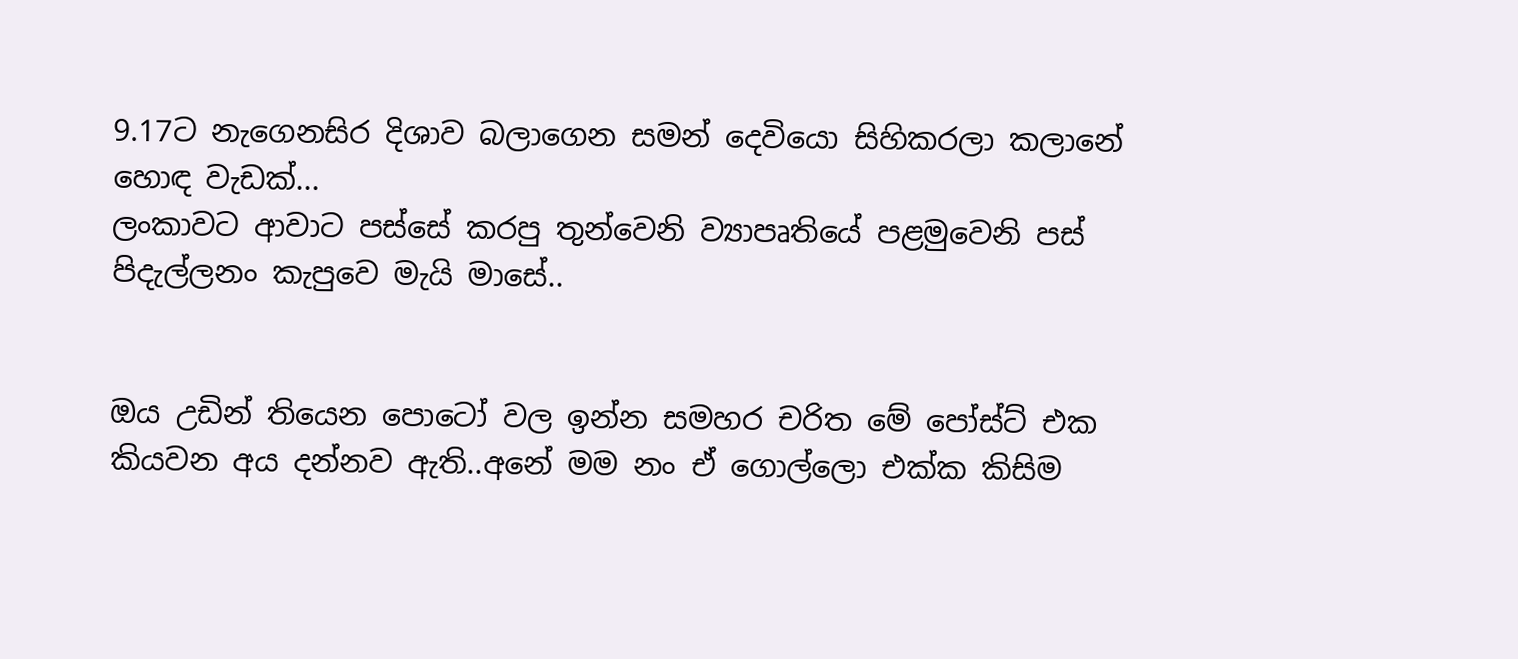9.17ට නැගෙනසිර දිශාව බලාගෙන සමන් දෙවියො සිහිකරලා කලානේ හොඳ වැඩක්...
ලංකාවට ආවාට පස්සේ කරපු තුන්වෙනි ව්‍යාපෘතියේ පළමුවෙනි පස් පිදැල්ලනං කැපුවෙ මැයි මාසේ..


ඔය උඩින් තියෙන පොටෝ වල ඉන්න සමහර චරිත මේ පෝස්ට් එක කියවන අය දන්නව ඇති..අනේ මම නං ඒ ගොල්ලො එක්ක කිසිම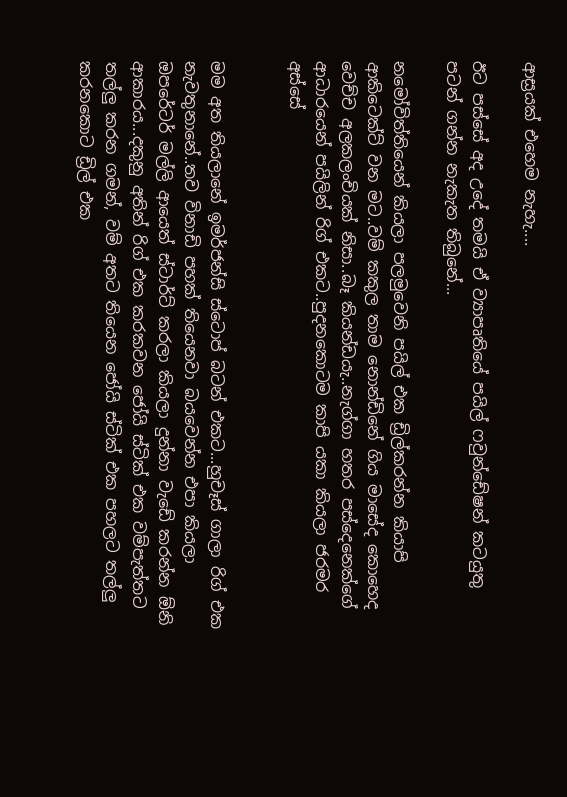ආස්‍රයක් එහෙම නැහැ....

ඊට පස්සේ අද උදේ තමයි ඒ ව්‍යාපෘතියේ පයිල් ෆවුන්ඩේෂන් කටයුතු පටන් ගන්න නැකැත තිබුනේ...

නමෝවිත්තියෙන් කියලා පලමුවෙනි පයිල් එක ඩ්‍රිල්කරන්න කියාපි ආකිටෙක්ට් වන මට..වම් කකුල තාම නොන්ඩිනේ ගිය මාසේද කොහෙද වෙච්ච අලකලංචියක් නිසා..බෑ කියන්ඩයැ..නැග්ගා හතර පස්දෙනෙක්ගේ ආධාරයෙන් පයිලින් රිග් එකට..පුදනකොටම කාපි යකා කියලා ජරමර අස්සේ


මම අත තියලානේ ඉමර්ජන්සි ස්ටොප් බටන් එකට...හුචෑස් ගාලා රිග් එක නැවතුනානේ..තව විනාඩි පහක් තියෙනවා බයවෙන්න එපා කියලා ඔපරේටර් මල්ලි ආයෙත් ස්ටාර්ට් කරලා කියලා දුන්නා වැඩේ කරන්න ඕනි ආකාරය...දකුනු අතින් රිග් එක කරකවන ජෝයි ස්ටික් එක වම්පැත්තට තල්ලු කරන ගමන්, වම් අතට තියෙන ජෝයි ස්ටික් එක පහලට තල්ලු කරනකොට ඩ්‍රිල් එක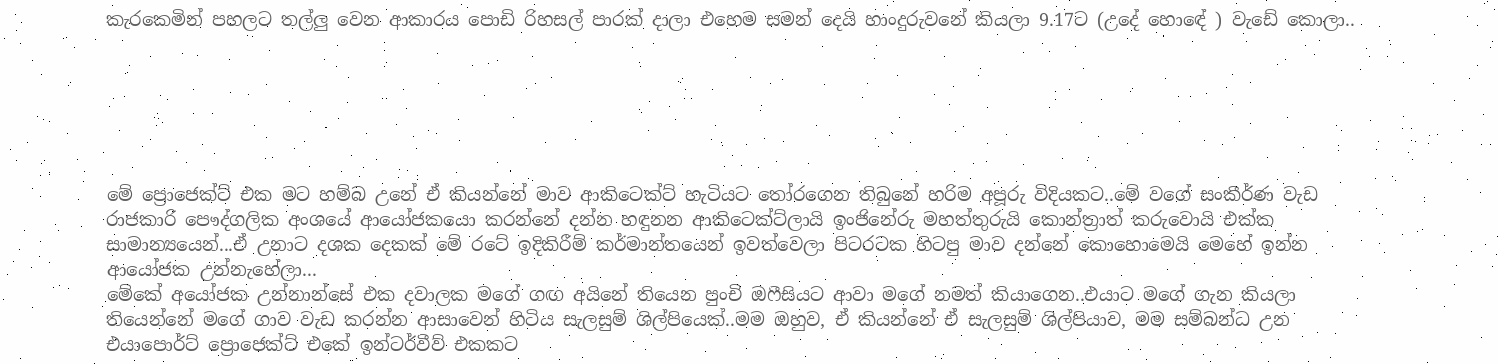කැරකෙමින් පහලට තල්ලු වෙන ආකාරය පොඩි රිහසල් පාරක් දාලා එහෙම සමන් දෙයි හාංදුරුවනේ කියලා 9.17ට (උදේ හොඳේ ) වැඩේ කොලා..






මේ ප්‍රොජෙක්ට් එක මට හම්බ උනේ ඒ කියන්නේ මාව ආකිටෙක්ට් හැටියට තෝරගෙන තිබුනේ හරිම අපූරු විදියකට..මේ වගේ සංකීර්ණ වැඩ රාජකාරි පෞද්ගලික අංශයේ ආයෝජකයො කරන්නේ දන්න හඳුනන ආකිටෙක්ට්ලායි ඉංජිනේරු මහත්තුරුයි කොන්ත්‍රාත් කරුවොයි එක්ක සාමාන්‍යයෙන්...ඒ උනාට දශක දෙකක් මේ රටේ ඉදිකිරීම් කර්මාන්තයෙන් ඉවත්වෙලා පිටරටක හිටපු මාව දන්නේ කොහොමෙයි මෙහේ ඉන්න ආයෝජක උන්නැහේලා...
මේකේ අයෝජක උන්නාන්සේ එක දවාලක මගේ ගඟ අයිනේ තියෙන පුංචි ඔෆීසියට ආවා මගේ නමත් කියාගෙන..එයාට මගේ ගැන කියලා තියෙන්නේ මගේ ගාව වැඩ කරන්න ආසාවෙන් හිටිය සැලසුම් ශිල්පියෙක්..මම ඔහුව, ඒ කියන්නේ ඒ සැලසුම් ශිල්පියාව, මම සම්බන්ධ උන එයාපොර්ට් ප්‍රොජෙක්ට් එකේ ඉන්ටර්වීව් එකකට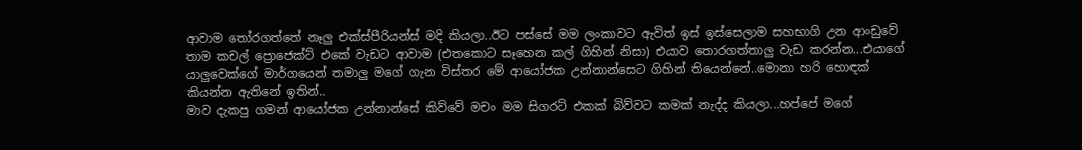ආවාම තෝරගත්තේ නෑලු එක්ස්පීරියන්ස් මදි කියලා..ඊට පස්සේ මම ලංකාවට ඇවිත් ඉස් ඉස්සෙලාම සහභාගි උන ආංඩුවේ තාම කචල් ප්‍රොජෙක්ට් එකේ වැඩට ආවාම (එතකොට සෑහෙන කල් ගිහින් නිසා) එයාව තොරගත්තාලු වැඩ කරන්න...එයාගේ යාලුවෙක්ගේ මාර්ගයෙන් තමාලු මගේ ගැන විස්තර මේ ආයෝජක උන්නාන්සෙට ගිහින් තියෙන්නේ..මොනා හරි හොඳක් කියන්න ඇතිනේ ඉතින්..
මාව දැකපු ගමන් ආයෝජක උන්නාන්සේ කිව්වේ මචං මම සිගරට් එකක් බිව්වට කමක් නැද්ද කියලා...හප්පේ මගේ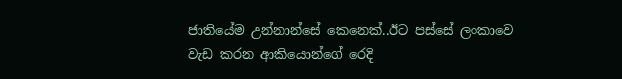ජාතියේම උන්නාන්සේ කෙනෙක්..ඊට පස්සේ ලංකාවෙ වැඩ කරන ආකියොන්ගේ රෙදි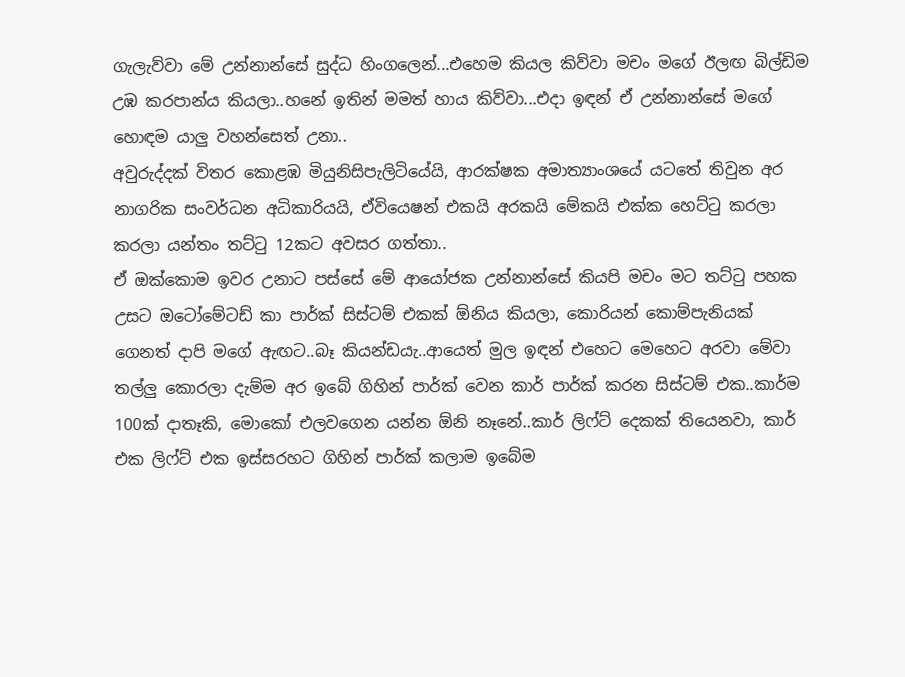ගැලැව්වා මේ උන්නාන්සේ සුද්ධ හිංගලෙන්...එහෙම කියල කිව්වා මචං මගේ ඊලඟ බිල්ඩිම උඹ කරපාන්ය කියලා..හනේ ඉතින් මමත් හාය කිව්වා...එදා ඉඳන් ඒ උන්නාන්සේ මගේ හොඳම යාලු වහන්සෙත් උනා..
අවුරුද්දක් විතර කොළඹ මියුනිසිපැලිටියේයි, ආරක්ෂක අමාත්‍යාංශයේ යටතේ තිවුන අර නාගරික සංවර්ධන අධිකාරියයි, ඒවියෙෂන් එකයි අරකයි මේකයි එක්ක හෙට්ටු කරලා කරලා යන්තං තට්ටු 12කට අවසර ගත්තා..
ඒ ඔක්කොම ඉවර උනාට පස්සේ මේ ආයෝජක උන්නාන්සේ කියපි මචං මට තට්ටු පහක උසට ඔටෝමේටඩ් කා පා‍ර්ක් සිස්ටම් එකක් ඕනිය කියලා, කොරියන් කොම්පැනියක් ගෙනත් දාපි මගේ ඇඟට..බෑ කියන්ඩයැ..ආයෙත් මුල ඉඳන් එහෙට මෙහෙට අරවා මේවා තල්ලු කොරලා දැම්ම අර ඉබේ ගිහින් පා‍ර්ක් වෙන කාර් පා‍ර්ක් කරන සිස්ටම් එක..කාර්ම 100ක් දාතෑකි, මොකෝ එලවගෙන යන්න ඕනි නෑනේ..කාර් ලිෆ්ට් දෙකක් තියෙනවා, කාර් එක ලිෆ්ට් එක ඉස්සරහට ගිහින් පා‍ර්ක් කලාම ඉබේම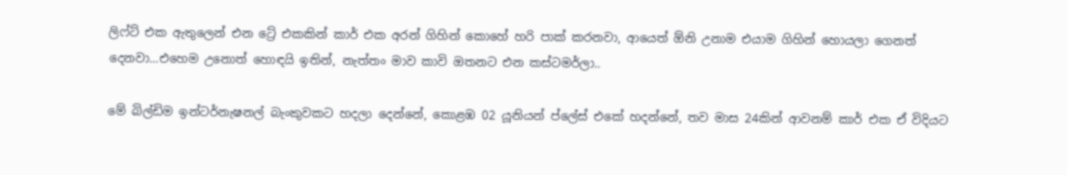ලිෆ්ට් එක ඇතුලෙන් එන ට්‍රේ එකකින් කාර් එක අරන් ගිහින් කොහේ හරි පාක් කරනවා, ආයෙත් ඕනි උනාම එයාම ගිහින් හොයලා ගෙනත් දෙනවා...එහෙම උනොත් හොඳයි ඉතින්, නැත්තං මාව කාවි ඔතනට එන කස්ටමර්ලා..

මේ බිල්ඩිම ඉන්ටර්නැෂනල් බැංකුවකට හදලා දෙන්නේ, කොළඹ 02 යූනියන් ප්ලේස් එකේ හදන්නේ, තව මාස 24කින් ආවනම් කාර් එක ඒ විදියට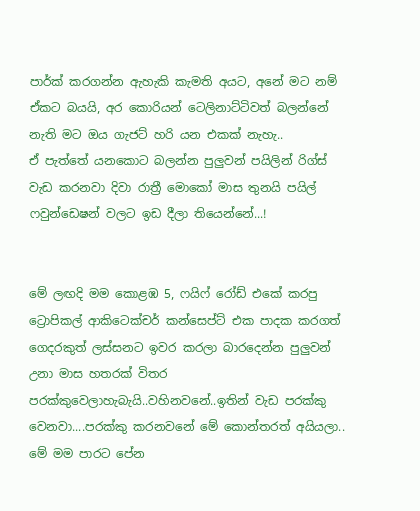පාර්ක් කරගන්න ඇහැකි කැමති අයට, අනේ මට නම් ඒකට බයයි, අර කොරියන් ටෙලිනාට්ටිවත් බලන්නේ නැති මට ඔය ගැජට් හරි යන එකක් නැහැ..
ඒ පැත්තේ යනකොට බලන්න පුලුවන් පයිලින් රිග්ස් වැඩ කරනවා දිවා රාත්‍රී මොකෝ මාස තුනයි පයිල් ෆවුන්ඩෙෂන් වලට ඉඩ දීලා තියෙන්නේ...!


මේ ලඟදි මම කොළඹ 5, ෆයිෆ් රෝඩ් එකේ කරපු ට්‍රොපිකල් ආකිටෙක්චර් කන්සෙප්ට් එක පාදක කරගත් ගෙදරකුත් ලස්සනට ඉවර කරලා බාරදෙන්න පුලුවන් උනා මාස හතරක් විතර පරක්කුවෙලාහැබැයි..වහිනවනේ..ඉතින් වැඩ පරක්කු වෙනවා....පරක්කු කරනවනේ මේ කොන්තරත් අයියලා..
මේ මම පාරට පේන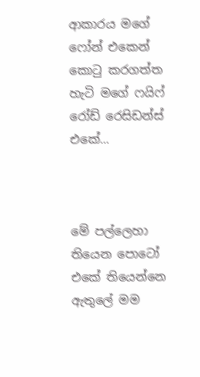ආකාරය මගේ ෆෝන් එකෙන් කොටු කරගත්ත හැටි මගේ ෆයිෆ් රෝඩ් රෙසිඩන්ස් එකේ...



මේ පල්ලෙහා තියෙන පොටෝ එකේ තියෙන්නෙ ඇතුලේ මම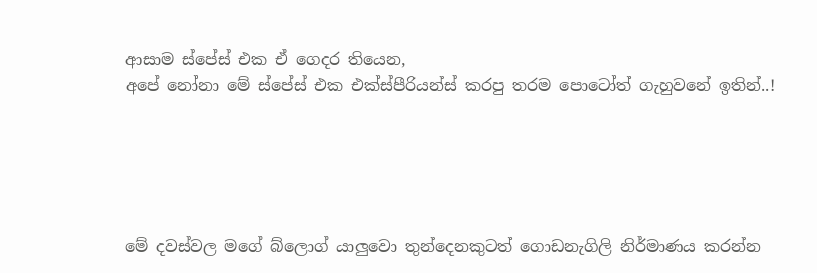ආසාම ස්පේස් එක ඒ ගෙදර තියෙන,
අපේ නෝනා මේ ස්පේස් එක එක්ස්පීරියන්ස් කරපු තරම පොටෝත් ගැහුවනේ ඉතින්..!





මේ දවස්වල මගේ බ්ලොග් යාලුවො තුන්දෙනකුටත් ගොඩනැගිලි නිර්මාණය කරන්න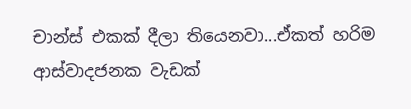චාන්ස් එකක් දීලා තියෙනවා...ඒකත් හරිම ආස්වාදජනක වැඩක්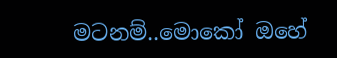මටනම්..මොකෝ ඔහේ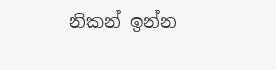නිකන් ඉන්න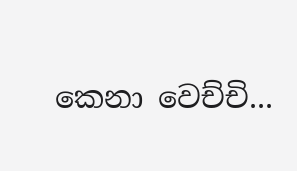කෙනා වෙච්චි...